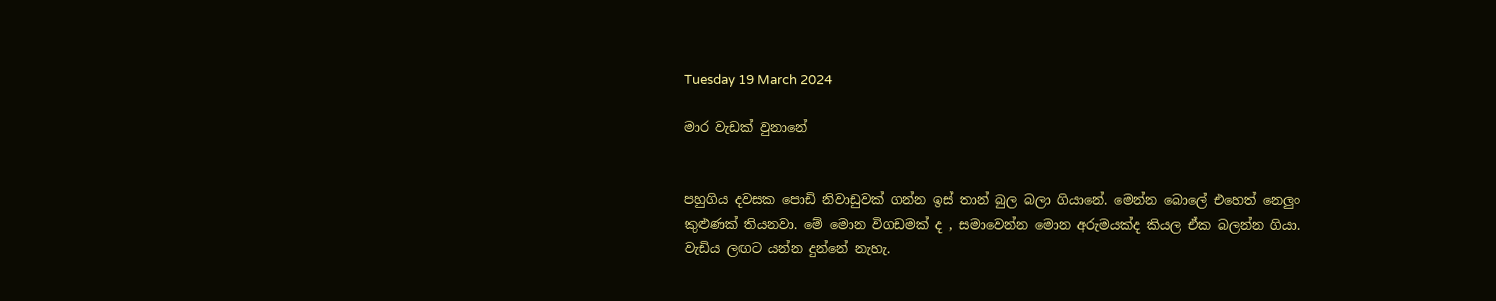Tuesday 19 March 2024

මාර වැඩක් වුනානේ


පහුගිය දවසක පොඩි නිවාඩුවක් ගන්න ඉස් තාන් බුල බලා ගියානේ. මෙන්න බොලේ එහෙත් නෙලුං කුළුණක් තියනවා. මේ මොන විගඩමක් ද , සමාවෙන්න මොන අරුමයක්ද කියල ඒක බලන්න ගියා. වැඩිය ලඟට යන්න දුන්නේ නැහැ.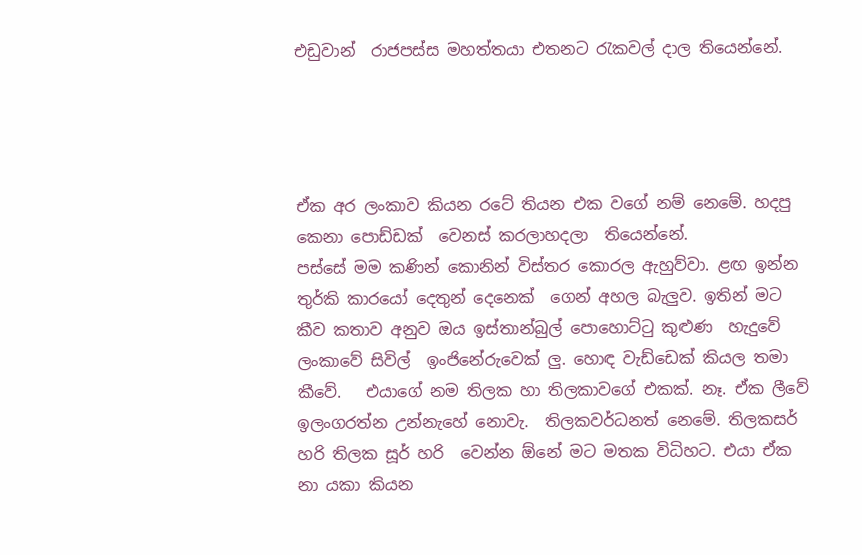එඩුවාන්  රාජපස්ස මහත්තයා එතනට රැකවල් දාල තියෙන්නේ.




ඒක අර ලංකාව කියන රටේ තියන එක වගේ නම් නෙමේ. හදපු කෙනා පොඩ්ඩක්  වෙනස් කරලාහදලා  තියෙන්නේ.
පස්සේ මම කණින් කොනින් විස්තර කොරල ඇහුව්වා. ළඟ ඉන්න තුර්කි කාරයෝ දෙතුන් දෙනෙක්  ගෙන් අහල බැලුව. ඉතින් මට කීව කතාව අනුව ඔය ඉස්තාන්බුල් පොහොට්ටු කුළුණ  හැදුවේ ලංකාවේ සිවිල්  ඉංජිනේරුවෙක් ලු. හොඳ වැඩ්ඩෙක් කියල තමා කීවේ.   එයාගේ නම තිලක හා තිලකාවගේ එකක්. නෑ. ඒක ලීවේ ඉලංගරත්න උන්නැහේ නොවැ.  තිලකවර්ධනත් නෙමේ. තිලකසර් හරි තිලක සූර් හරි  වෙන්න ඕනේ මට මතක විධිහට. එයා ඒක නා යකා කියන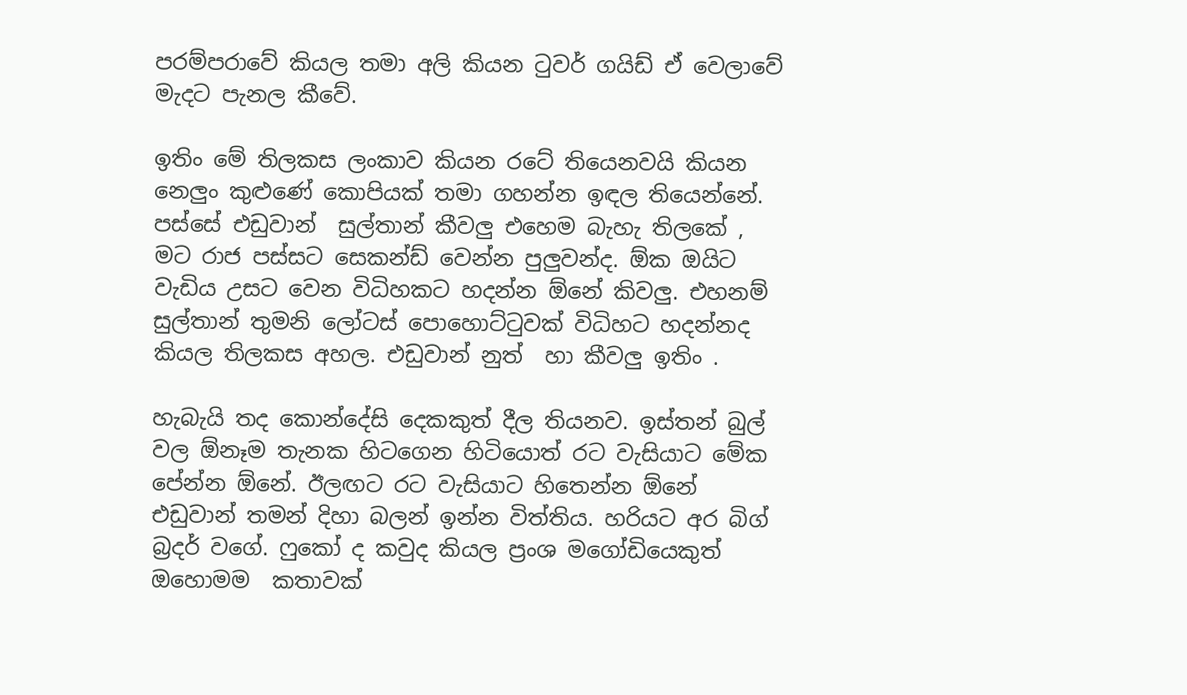පරම්පරාවේ කියල තමා අලි කියන ටුවර් ගයිඩ් ඒ වෙලාවේ මැදට පැනල කීවේ.

ඉතිං මේ තිලකස ලංකාව කියන රටේ තියෙනවයි කියන නෙලුං කුළුණේ කොපියක් තමා ගහන්න ඉඳල තියෙන්නේ. පස්සේ එඩුවාන්  සුල්තාන් කීවලු එහෙම බැහැ තිලකේ , මට රාජ පස්සට සෙකන්ඩ් වෙන්න පුලුවන්ද. ඕක ඔයිට වැඩිය උසට වෙන විධිහකට හදන්න ඕනේ කිවලු. එහනම් සුල්තාන් තුමනි ලෝටස් පොහොට්ටුවක් විධිහට හදන්නද කියල තිලකස අහල. එඩුවාන් නුත්  හා කීවලු ඉතිං .

හැබැයි තද කොන්දේසි දෙකකුත් දීල තියනව. ඉස්තන් බුල් වල ඕනෑම තැනක හිටගෙන හිටියොත් රට වැසියාට මේක පේන්න ඕනේ. ඊලඟට රට වැසියාට හිතෙන්න ඕනේ එඩුවාන් තමන් දිහා බලන් ඉන්න විත්තිය. හරියට අර බිග් බ්‍රදර් වගේ. ෆුකෝ ද කවුද කියල ප්‍රංශ මගෝඩියෙකුත් ඔහොමම  කතාවක්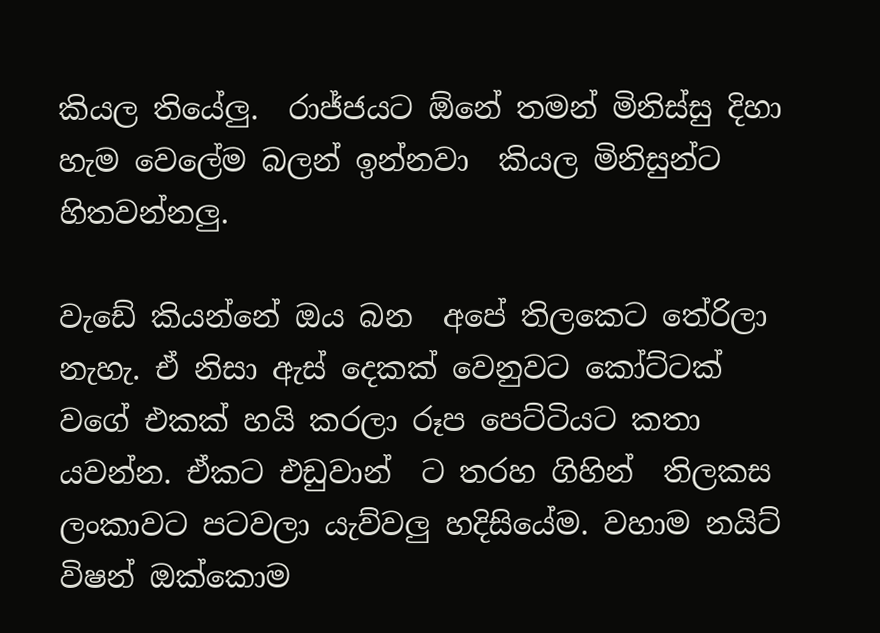කියල තියේලු.  රාජ්ජයට ඕනේ තමන් මිනිස්සු දිහා හැම වෙලේම බලන් ඉන්නවා  කියල මිනිසුන්ට හිතවන්නලු.

වැඩේ කියන්නේ ඔය බන  අපේ තිලකෙට තේරිලා නැහැ. ඒ නිසා ඇස් දෙකක් වෙනුවට කෝට්ටක් වගේ එකක් හයි කරලා රූප පෙට්ටියට කතා යවන්න. ඒකට එඩුවාන්  ට තරහ ගිහින්  තිලකස ලංකාවට පටවලා යැව්වලු හදිසියේම. වහාම නයිට් විෂන් ඔක්කොම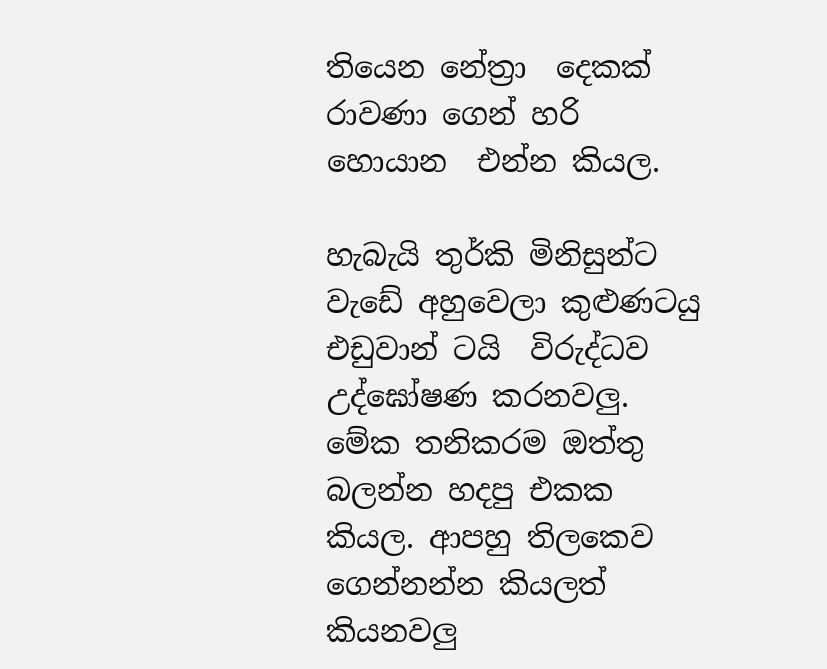තියෙන නේත්‍රා  දෙකක් රාවණා ගෙන් හරි හොයාන  එන්න කියල.

හැබැයි තුර්කි මිනිසුන්ට වැඩේ අහුවෙලා කුළුණටයු එඩුවාන් ටයි  විරුද්ධව උද්ඝෝෂණ කරනවලු. මේක තනිකරම ඔත්තු බලන්න හදපු එකක කියල. ආපහු තිලකෙව ගෙන්නන්න කියලත් කියනවලු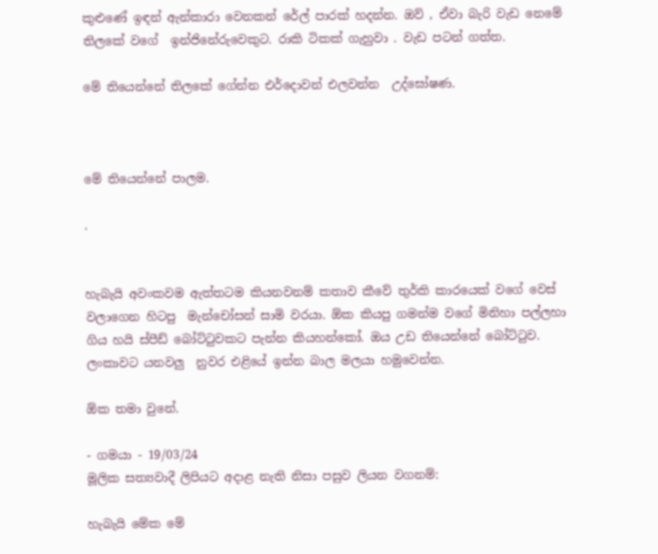කුළුණේ ඉඳන් ඇන්කාරා වෙනකන් රේල් පාරක් හදන්න. ඔව් , ඒවා බැරි වැඩ නෙමේ තිලකේ වගේ  ඉන්ජිනේරුවෙකුට. රාකි ටිකක් ගැහුවා . වැඩ පටන් ගත්ත.

මේ තියෙන්නේ තිලකේ ගේන්න එර්දොවන් එලවන්න  උද්ඝෝෂණ.



මේ තියෙන්නේ පාලම.

.


හැබැයි අවංකවම ඇත්තටම කියනවනම් කතාව කීවේ තුර්කි කාරයෙක් වගේ වෙස් වලාගෙන හිටපු  මැන්චෝසන් සාමි වරයා. ඕක කියපු ගමන්ම වගේ මිනිහා පල්ලහා ගිය හයි ස්පීඩ් බෝට්ටුවකට පැන්න කියහන්කෝ. ඔය උඩ තියෙන්නේ බෝට්ටුව. ලංකාවට යනවලු  නුවර එළියේ ඉන්න බාල මලයා හමුවෙන්න.

ඕක තමා වුනේ.

- ගමයා - 19/03/24
මූලික සත්‍යවාදී ලිපියට අදාළ නැති නිසා පසුව ලියන වගනම්:

හැබැයි මේක මේ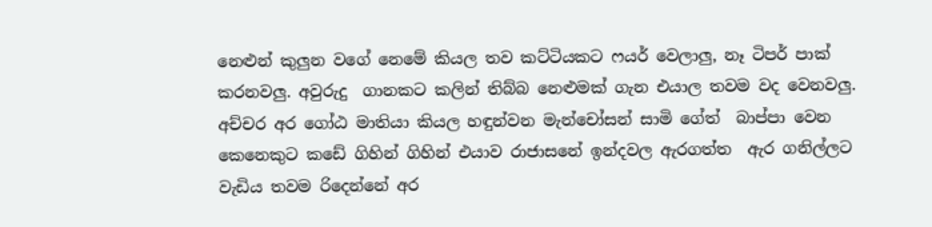නෙළුන් කුලුන වගේ නෙමේ කියල තව කට්ටියකට ෆයර් වෙලාලු, නෑ ටිපර් පාක් කරනවලු. අවුරුදු  ගානකට කලින් තිබ්බ නෙළුමක් ගැන එයාල තවම වද වෙනවලු.  අච්චර අර ගෝඨ මාතියා කියල හඳුන්වන මැන්චෝසන් සාමි ගේත්  බාප්පා වෙන කෙනෙකුට කඩේ ගිහින් ගිහින් එයාව රාජාසනේ ඉන්දවල ඇරගත්ත  ඇර ගනිල්ලට   වැඩිය තවම රිදෙන්නේ අර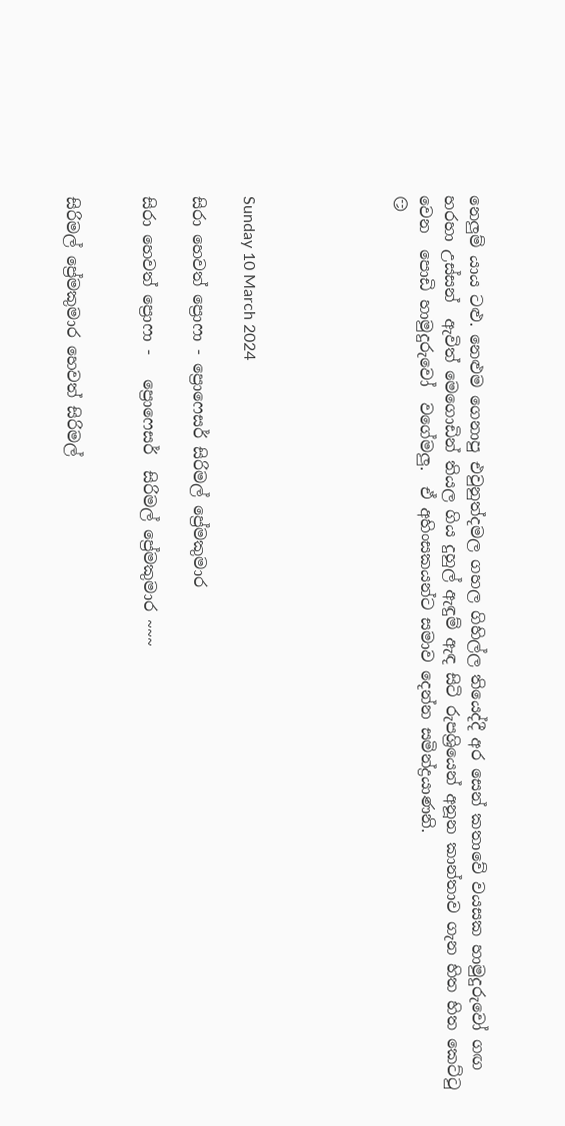නෙලුම් යාය ටළු. නෙළුම ගෙනාපු එවුනුත්දමල ගහල ගිහිල්ල තියෙද්දී අර සෙන් කතාවේ වයසක හාමුදුරුවෝ ගඟ හරහා උස්සන්  ඇවිත් මෙගොඩින් තියල ගිය දුහුල් ඇඳුම් ඇඳ සිටි රුපශ්‍රියෙන් අනූන කාන්තාව ගැන හිත හිත කෙට්ටු වෙන  පොඩි හාමුදුරුවෝ  වගේමලු.  ඒ අහිංසකයන්ට සමාව දෙන්න සමින්ද්‍රයාණනි.
😏





Sunday 10 March 2024

සිරා හෙවත් ප්‍රොෆා - ප්‍රොෆෙසර් සිරිමල් ප්‍රේමකුමාර

සිරා හෙවත් ප්‍රොෆා -   ප්‍රොෆෙසර්  සිරිමල් ප්‍රේමකුමාර ~~~


සිරිමල් ප්‍රේමකුමාර හෙවත් සිරිමල්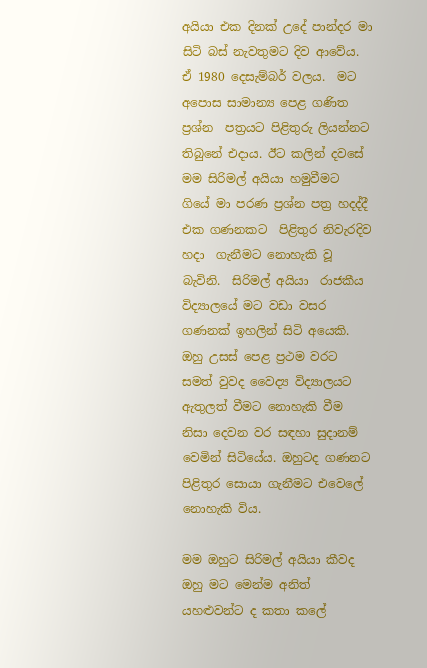අයියා එක දිනක් උදේ පාන්දර මා සිටි බස් නැවතුමට දිව ආවේය. ඒ 1980 දෙසැම්බර් වලය.  මට  අපොස සාමාන්‍ය පෙළ ගණිත ප්‍රශ්න  පත්‍රයට පිළිතුරු ලියන්නට තිබුනේ එදාය. ඊට කලින් දවසේ මම සිරිමල් අයියා හමුවීමට ගියේ මා පරණ ප්‍රශ්න පත්‍ර හදද්දී එක ගණනකට  පිළිතුර නිවැරදිව හදා  ගැනීමට නොහැකි වූ බැවිනි.  සිරිමල් අයියා  රාජකීය විද්‍යාලයේ මට වඩා වසර ගණනක් ඉහලින් සිටි අයෙකි. ඔහු උසස් පෙළ ප්‍රථම වරට සමත් වුවද වෛද්‍ය විද්‍යාලයට ඇතුලත් වීමට නොහැකි වීම නිසා දෙවන වර සඳහා සුදානම් වෙමින් සිටියේය. ඔහුටද ගණනට පිළිතුර සොයා ගැනීමට එවෙලේ නොහැකි විය.

මම ඔහුට සිරිමල් අයියා කීවද ඔහු මට මෙන්ම අනිත් යහළුවන්ට ද කතා කලේ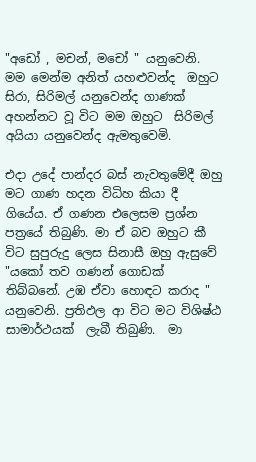"අඩෝ , මචන්, මචෝ " යනුවෙනි. මම මෙන්ම අනිත් යහළුවන්ද  ඔහුට සිරා, සිරිමල් යනුවෙන්ද ගාණක් අහන්නට වූ විට මම ඔහුට  සිරිමල් අයියා යනුවෙන්ද ඇමතුවෙමි.

එදා උදේ පාන්දර බස් නැවතුමේදී ඔහු මට ගාණ හදන විධිහ කියා දී ගියේය. ඒ ගණන එලෙසම ප්‍රශ්න පත්‍රයේ තිබුණි. මා ඒ බව ඔහුට කී විට සුපුරුදු ලෙස සිනාසී ඔහු ඇසුවේ   "යකෝ තව ගණන් ගොඩක් තිබ්බනේ. උඹ ඒවා හොඳට කරාද "   යනුවෙනි. ප්‍රතිඵල ආ විට මට විශිෂ්ඨ සාමාර්ථයක්  ලැබී තිබුණි.  මා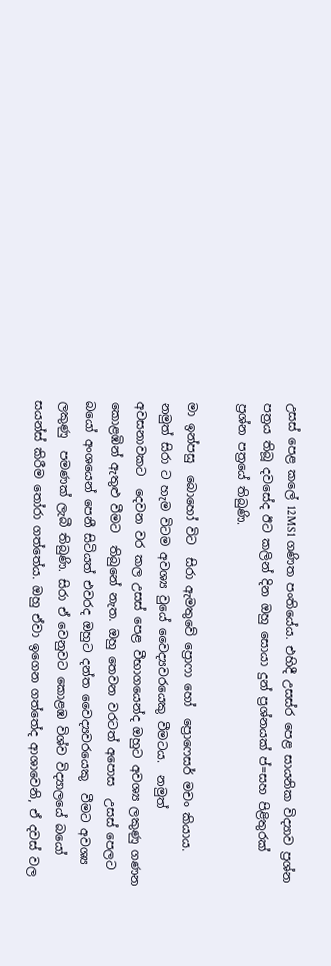උසස් පෙළ කලේ 12MS1 ගණිත පංතියේය. එහිදී උසස්ර පෙළ සායනික විද්‍යාව ප්‍රශ්න පත්‍රය තිබූ දවසේද ඊට කලින් දින ඔහු සොයා දුන් ප්‍රශ්නයක් ප්=සහ පිළිතුරක් ප්‍රශ්න පත්‍රයේ තිබුණි.

මා ඉන්පසු  බොහෝ විට  සිරා ඇමතුවේ ප්‍රොෆා හෝ  ප්‍රොෆෙසර් මචං කියාය.  නමුත් සිරා ට හැම විටම අවශ්‍ය වුයේ වෛද්‍යවරයෙකු වීමටය.  නමුත් අවසනාවකට  දෙවන වර කල උසස් පෙළ වීභාගයෙන්ද ඔහුට අවශ්‍ය ලකුණු ගණන කොළඹින් ඇතුළු වීමට  තිබුනේ නැත. ඔහු තෙවන වරටත් අපොස  උසස් පෙලට බයෝ අංශයෙන් පෙනී සිටියත් එවරද ඔහුට දන්ත වෛද්‍යවරයෙකු  වීමට අවශ්‍ය ලකුණු  පමණක් ලැබී තිබුණි. සිරා ඒ වෙනුවට කොළඹ විශ්ව විද්‍යාලයේ බයෝ සයන්ස් කිරීම තෝරා ගත්තේය. ඔහු ඒවා ඉගෙන ගත්තේද ආශාවෙනි, ඒ දවස් වල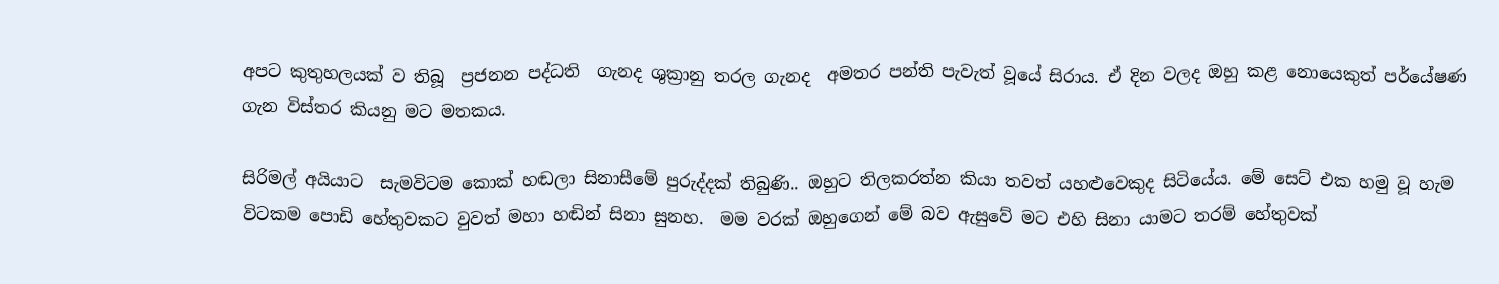අපට කුතුහලයක් ව තිබූ  ප්‍රජනන පද්ධති  ගැනද ශුක්‍රානු තරල ගැනද  අමතර පන්ති පැවැත් වූයේ සිරාය. ඒ දින වලද ඔහු කළ නොයෙකුත් පර්යේෂණ ගැන විස්තර කියනු මට මතකය.

සිරිමල් අයියාට  සැමවිටම කොක් හඬලා සිනාසීමේ පුරුද්දක් තිබුණි.. ඔහුට තිලකරත්න කියා තවත් යහළුවෙකුද සිටියේය. මේ සෙට් එක හමු වූ හැම විටකම පොඩි හේතුවකට වුවත් මහා හඬින් සිනා සුනහ.  මම වරක් ඔහුගෙන් මේ බව ඇසුවේ මට එහි සිනා යාමට තරම් හේතුවක්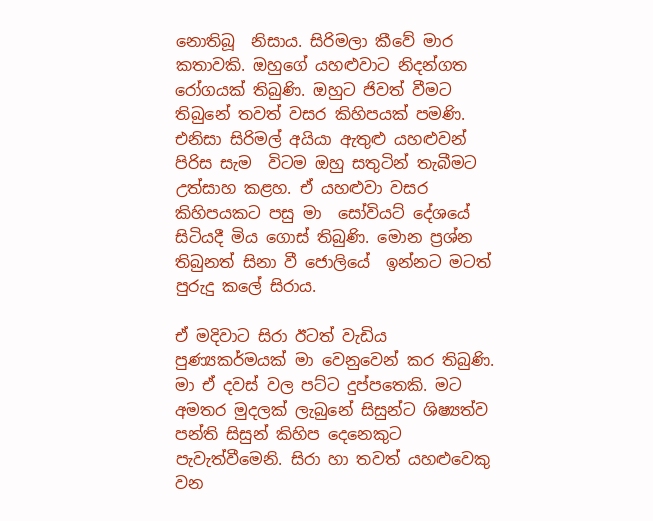නොතිබූ  නිසාය. සිරිමලා කීවේ මාර කතාවකි. ඔහුගේ යහළුවාට නිදන්ගත රෝගයක් තිබුණි. ඔහුට ජිවත් වීමට තිබුනේ තවත් වසර කිහිපයක් පමණි. එනිසා සිරිමල් අයියා ඇතුළු යහළුවන් පිරිස සැම  විටම ඔහු සතුටින් තැබීමට උත්සාහ කළහ. ඒ යහළුවා වසර කිහිපයකට පසු මා  සෝවියට් දේශයේ සිටියදී මිය ගොස් තිබුණි. මොන ප්‍රශ්න තිබුනත් සිනා වී ජොලියේ  ඉන්නට මටත් පුරුදු කලේ සිරාය.

ඒ මදිවාට සිරා ඊටත් වැඩිය පුණ්‍යකර්මයක් මා වෙනුවෙන් කර තිබුණි. මා ඒ දවස් වල පට්ට දුප්පතෙකි. මට අමතර මුදලක් ලැබුනේ සිසුන්ට ශිෂ්‍යත්ව පන්ති සිසුන් කිහිප දෙනෙකුට පැවැත්වීමෙනි. සිරා හා තවත් යහළුවෙකු වන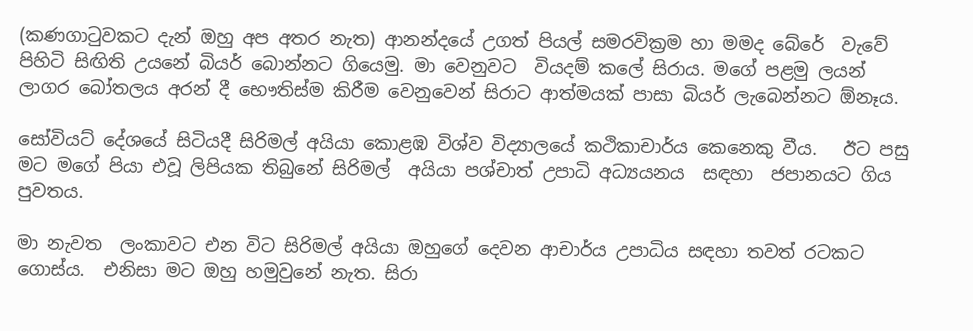(කණගාටුවකට දැන් ඔහු අප අතර නැත) ආනන්දයේ උගත් පියල් සමරවික්‍රම හා මමද බේරේ  වැවේ පිහිටි සිඟිති උයනේ බියර් බොන්නට ගියෙමු. මා වෙනුවට  වියදම් කලේ සිරාය. මගේ පළමු ලයන් ලාගර බෝතලය අරන් දී භෞතිස්ම කිරීම වෙනුවෙන් සිරාට ආත්මයක් පාසා බියර් ලැබෙන්නට ඕනෑය.

සෝවියට් දේශයේ සිටියදී සිරිමල් අයියා කොළඹ විශ්ව විද්‍යාලයේ කථිකාචාර්ය කෙනෙකු වීය.   ඊට පසු මට මගේ පියා එවූ ලිපියක තිබුනේ සිරිමල්  අයියා පශ්චාත් උපාධි අධ්‍යයනය  සඳහා  ජපානයට ගිය පුවතය.

මා නැවත  ලංකාවට එන විට සිරිමල් අයියා ඔහුගේ දෙවන ආචාර්ය උපාධිය සඳහා තවත් රටකට ගොස්ය.  එනිසා මට ඔහු හමුවුනේ නැත. සිරා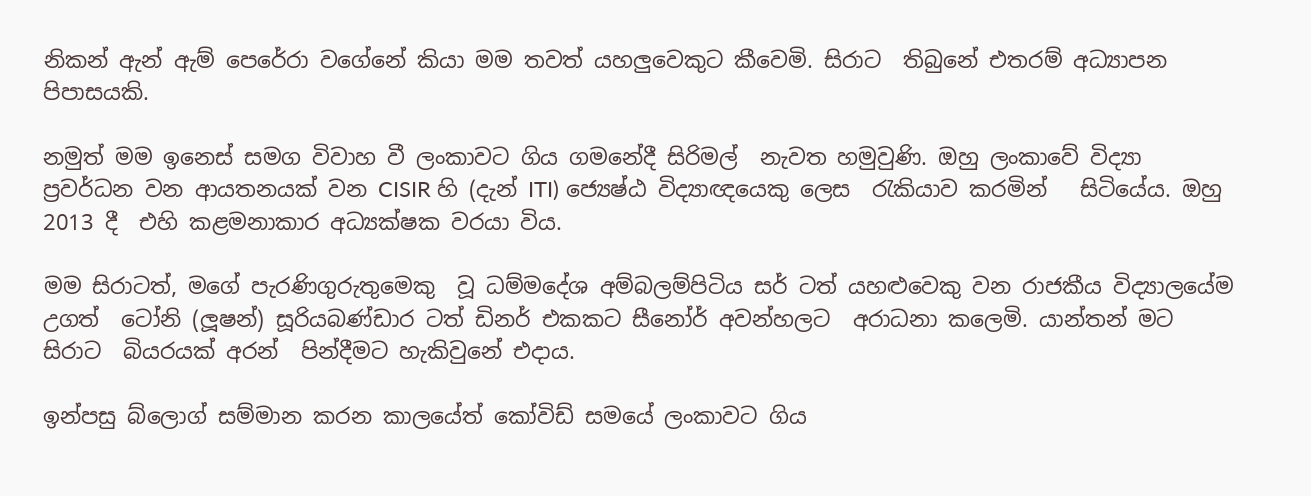නිකන් ඇන් ඇම් පෙරේරා වගේනේ කියා මම තවත් යහලුවෙකුට කීවෙමි. සිරාට  තිබුනේ එතරම් අධ්‍යාපන පිපාසයකි.

නමුත් මම ඉනෙස් සමග විවාහ වී ලංකාවට ගිය ගමනේදී සිරිමල්  නැවත හමුවුණි. ඔහු ලංකාවේ විද්‍යා ප්‍රවර්ධන වන ආයතනයක් වන CISIR හි (දැන් ITI) ජ්‍යෙෂ්ඨ විද්‍යාඥයෙකු ලෙස  රැකියාව කරමින්   සිටියේය. ඔහු 2013 දී  එහි කළමනාකාර අධ්‍යක්ෂක වරයා විය.

මම සිරාටත්, මගේ පැරණිගුරුතුමෙකු  වූ ධම්මදේශ අම්බලම්පිටිය සර් ටත් යහළුවෙකු වන රාජකීය විද්‍යාලයේම උගත්  ටෝනි (ලූෂන්) සූරියබණ්ඩාර ටත් ඩිනර් එකකට සීනෝර් අවන්හලට  අරාධනා කලෙමි. යාන්තන් මට සිරාට  බියරයක් අරන්  පින්දීමට හැකිවුනේ එදාය.

ඉන්පසු බ්ලොග් සම්මාන කරන කාලයේත් කෝවිඩ් සමයේ ලංකාවට ගිය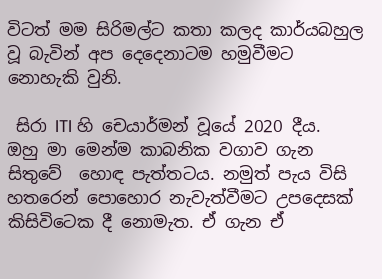විටත් මම සිරිමල්ට කතා කලද කාර්යබහුල වූ බැවින් අප දෙදෙනාටම හමුවීමට නොහැකි වුනි.

 සිරා ITI හි චෙයාර්මන් වූයේ 2020 දීය.
ඔහු මා මෙන්ම කාබනික වගාව ගැන සිතුවේ  හොඳ පැත්තටය. නමුත් පැය විසි හතරෙන් පොහොර නැවැත්වීමට උපදෙසක් කිසිවිටෙක දී නොමැත. ඒ ගැන ඒ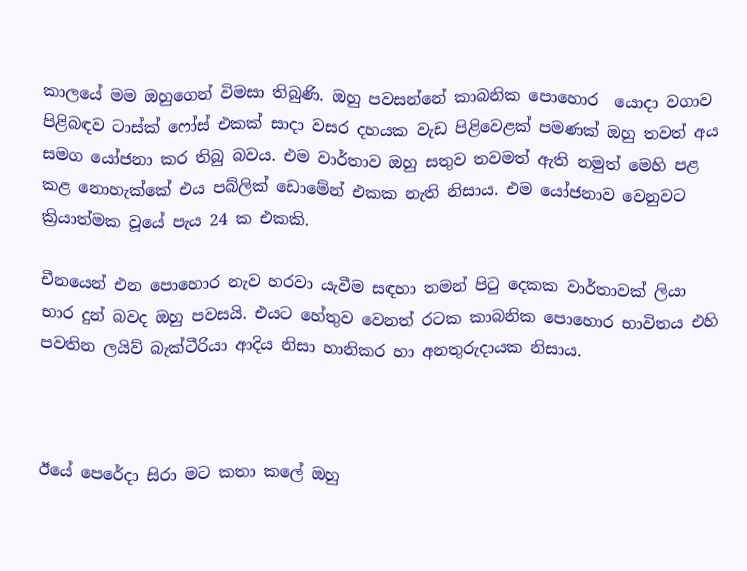කාලයේ මම ඔහුගෙන් විමසා තිබුණි. ඔහු පවසන්නේ කාබනික පොහොර  යොදා වගාව පිළිබඳව ටාස්ක් ෆෝස් එකක් සාදා වසර දහයක වැඩ පිළිවෙළක් පමණක් ඔහු තවත් අය සමග යෝජනා කර තිබු බවය. එම වාර්තාව ඔහු සතුව තවමත් ඇති නමුත් මෙහි පළ කළ නොහැක්කේ එය පබ්ලික් ඩොමේන් එකක නැති නිසාය. එම යෝජනාව වෙනුවට ක්‍රියාත්මක වූයේ පැය 24 ක එකකි.

චීනයෙන් එන පොහොර නැව හරවා යැවීම සඳහා තමන් පිටු දෙකක වාර්තාවක් ලියා භාර දුන් බවද ඔහු පවසයි. එයට හේතුව වෙනත් රටක කාබනික පොහොර භාවිතය එහි පවතින ලයිව් බැක්ටීරියා ආදිය නිසා හානිකර හා අනතුරුදායක නිසාය.



ඊයේ පෙරේදා සිරා මට කතා කලේ ඔහු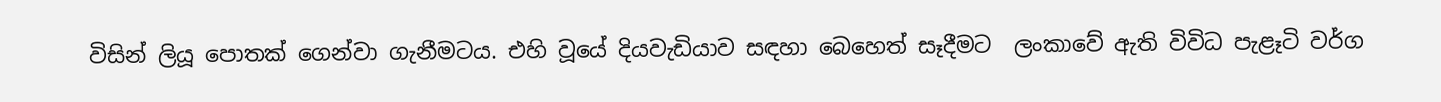විසින් ලියූ පොතක් ගෙන්වා ගැනීමටය. එහි වූයේ දියවැඩියාව සඳහා බෙහෙත් සෑදීමට  ලංකාවේ ඇති විවිධ පැළෑටි වර්ග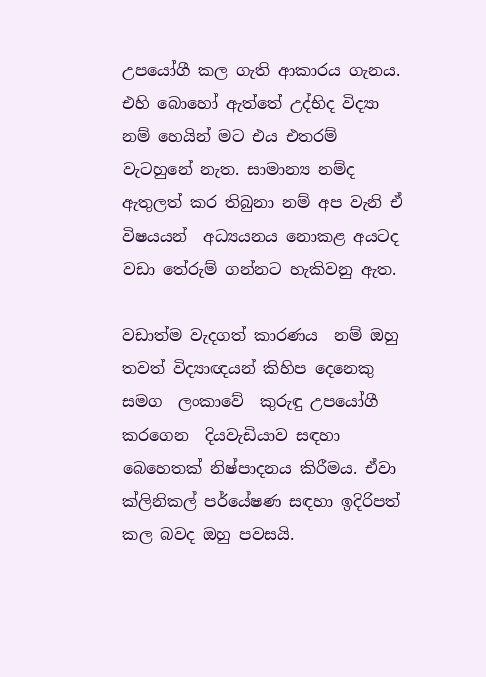උපයෝගී කල ගැති ආකාරය ගැනය. එහි බොහෝ ඇත්තේ උද්භිද විද්‍යා නම් හෙයින් මට එය එතරම් වැටහුනේ නැත. සාමාන්‍ය නම්ද ඇතුලත් කර තිබුනා නම් අප වැනි ඒ විෂයයන්  අධ්‍යයනය නොකළ අයටද වඩා තේරුම් ගන්නට හැකිවනු ඇත.

වඩාත්ම වැදගත් කාරණය  නම් ඔහු තවත් විද්‍යාඥයන් කිහිප දෙනෙකු සමග  ලංකාවේ  කුරුඳු උපයෝගී කරගෙන  දියවැඩියාව සඳහා   බෙහෙතක් නිෂ්පාදනය කිරීමය. ඒවා ක්ලිනිකල් පර්යේෂණ සඳහා ඉදිරිපත් කල බවද ඔහු පවසයි.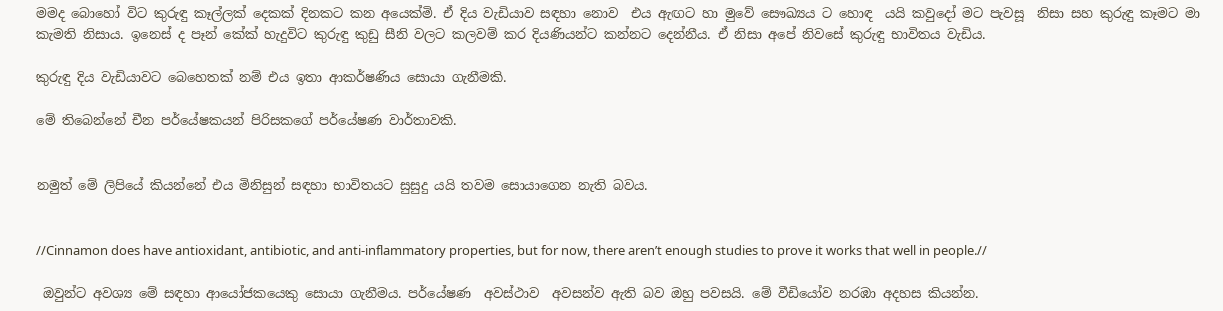මමද බොහෝ විට කුරුඳු කෑල්ලක් දෙකක් දිනකට කන අයෙක්මි. ඒ දිය වැඩියාව සඳහා නොව  එය ඇඟට හා මුවේ සෞඛ්‍යය ට හොඳ  යයි කවුදෝ මට පැවසූ  නිසා සහ කුරුඳු කෑමට මා කැමති නිසාය. ඉනෙස් ද පෑන් කේක් හැදුවිට කුරුඳු කුඩු සීනි වලට කලවම් කර දියණියන්ට කන්නට දෙන්නීය. ඒ නිසා අපේ නිවසේ කුරුඳු භාවිතය වැඩිය.

කුරුඳු දිය වැඩියාවට බෙහෙතක් නම් එය ඉතා ආකර්ෂණිය සොයා ගැනීමකි.

මේ තිබෙන්නේ චීන පර්යේෂකයන් පිරිසකගේ පර්යේෂණ වාර්තාවකි.


නමුත් මේ ලිපියේ කියන්නේ එය මිනිසුන් සඳහා භාවිතයට සුසුදු යයි තවම සොයාගෙන නැති බවය.


//Cinnamon does have antioxidant, antibiotic, and anti-inflammatory properties, but for now, there aren’t enough studies to prove it works that well in people.//

 ඔවුන්ට අවශ්‍ය මේ සඳහා ආයෝජකයෙකු සොයා ගැනීමය. පර්යේෂණ  අවස්ථාව  අවසන්ව ඇති බව ඔහු පවසයි. මේ වීඩියෝව නරඹා අදහස කියන්න.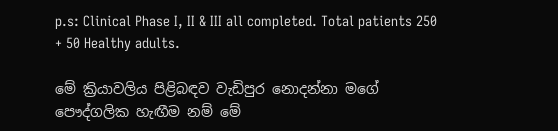p.s: Clinical Phase I, II & III all completed. Total patients 250 + 50 Healthy adults.

මේ ක්‍රියාවලිය පිළිබඳව වැඩිපුර නොදන්නා මගේ පෞද්ගලික හැඟීම නම් මේ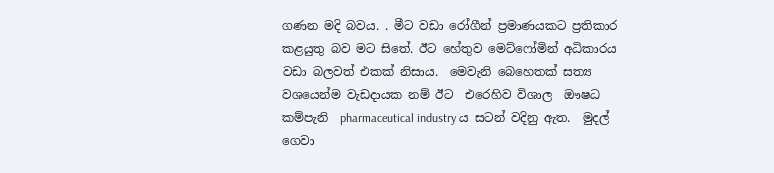ගණන මදි බවය. . මීට වඩා රෝගීන් ප්‍රමාණයකට ප්‍රතිකාර කළයුතු බව මට සිතේ. ඊට හේතුව මෙට්ෆෝමින් අධිකාරය වඩා බලවත් එකක් නිසාය.  මෙවැනි බෙහෙතක් සත්‍ය වශයෙන්ම වැඩදායක නම් ඊට  එරෙහිව විශාල  ඖෂධ කම්පැනි  pharmaceutical industry ය සටන් වදිනු ඇත.  මුදල් ගෙවා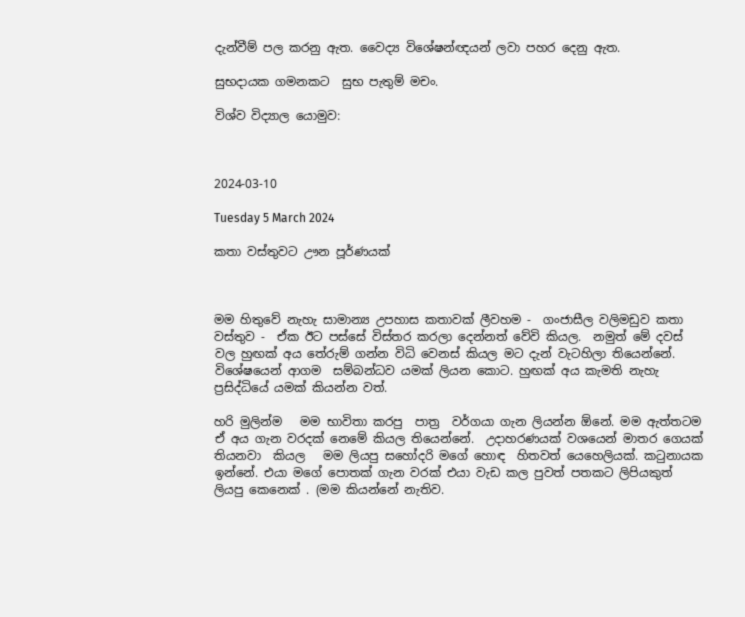දැන්වීම් පල කරනු ඇත. වෛද්‍ය විශේෂන්ඥයන් ලවා පහර දෙනු ඇත.

සුභදායක ගමනකට  සුභ පැතුම් මචං.

විශ්ව විද්‍යාල යොමුව:



2024-03-10

Tuesday 5 March 2024

කතා වස්තුවට ඌන පූර්ණයක්



මම හිතුවේ නැහැ සාමාන්‍ය උපහාස කතාවක් ලීවහම -  ගංජාසීල වලිමඩුව කතා වස්තුව -  ඒක ඊට පස්සේ විස්තර කරලා දෙන්නත් වේවි කියල.  නමුත් මේ දවස් වල හුඟක් අය තේරුම් ගන්න විධි වෙනස් කියල මට දැන් වැටහිලා තියෙන්නේ. විශේෂයෙන් ආගම  සම්බන්ධව යමක් ලියන කොට. හුඟක් අය කැමති නැහැ ප්‍රසිද්ධියේ යමක් කියන්න වත්.

හරි මුලින්ම   මම භාවිතා කරපු  පාත්‍ර  වර්ගයා ගැන ලියන්න ඕනේ. මම ඇත්තටම  ඒ අය ගැන වරදක් නෙමේ කියල තියෙන්නේ.  උදාහරණයක් වශයෙන් මාතර ගෙයක් තියනවා  කියල   මම ලියපු සහෝදරි මගේ හොඳ  හිතවත් යෙහෙලියක්. කටුනායක ඉන්නේ. එයා මගේ පොතක් ගැන වරක් එයා වැඩ කල පුවත් පතකට ලිපියකුත් ලියපු කෙනෙක් . (මම කියන්නේ නැතිව.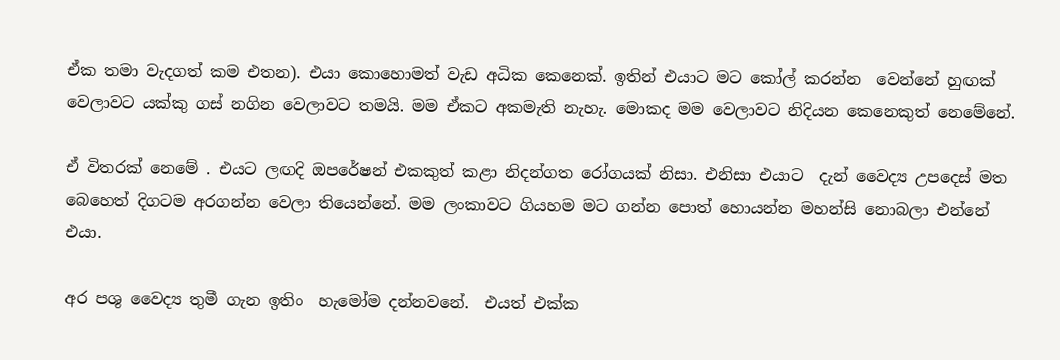ඒක තමා වැදගත් කම එතන). එයා කොහොමත් වැඩ අධික කෙනෙක්. ඉතින් එයාට මට කෝල් කරන්න  වෙන්නේ හුඟක් වෙලාවට යක්කු ගස් නගින වෙලාවට තමයි. මම ඒකට අකමැති නැහැ. මොකද මම වෙලාවට නිදියන කෙනෙකුත් නෙමේනේ.

ඒ විතරක් නෙමේ . එයට ලඟදි ඔපරේෂන් එකකුත් කළා නිදන්ගත රෝගයක් නිසා. එනිසා එයාට  දැන් වෛද්‍ය උපදෙස් මත බෙහෙත් දිගටම අරගන්න වෙලා තියෙන්නේ. මම ලංකාවට ගියහම මට ගන්න පොත් හොයන්න මහන්සි නොබලා එන්නේ එයා.

අර පශු වෛද්‍ය තුමී ගැන ඉතිං  හැමෝම දන්නවනේ.  එයත් එක්ක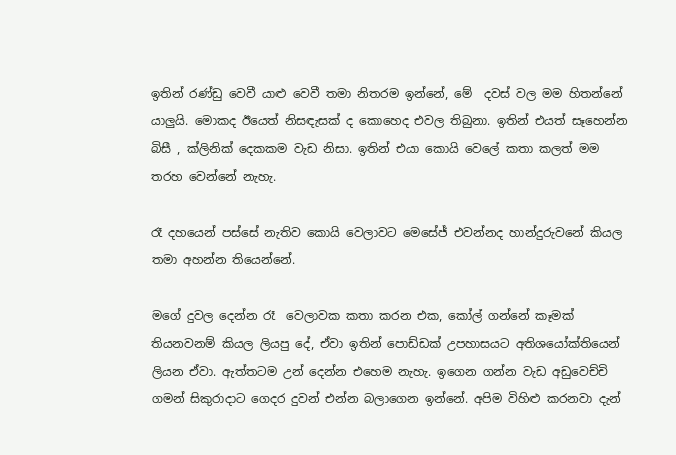ඉතින් රණ්ඩු වෙවී යාළු වෙවී තමා නිතරම ඉන්නේ, මේ  දවස් වල මම හිතන්නේ යාලුයි. මොකද ඊයෙත් නිසඳැසක් ද කොහෙද එවල තිබුනා. ඉතින් එයත් සෑහෙන්න බිසී , ක්ලිනික් දෙකකම වැඩ නිසා. ඉතින් එයා කොයි වෙලේ කතා කලත් මම තරහ වෙන්නේ නැහැ.

රෑ දහයෙන් පස්සේ නැතිව කොයි වෙලාවට මෙසේජ් එවන්නද හාන්දුරුවනේ කියල තමා අහන්න තියෙන්නේ.

මගේ දුවල දෙන්න රෑ  වෙලාවක කතා කරන එක, කෝල් ගන්නේ කෑමක් තියනවනම් කියල ලියපු දේ, ඒවා ඉතින් පොඩ්ඩක් උපහාසයට අතිශයෝක්තියෙන් ලියන ඒවා. ඇත්තටම උන් දෙන්න එහෙම නැහැ. ඉගෙන ගන්න වැඩ අඩුවෙච්චි ගමන් සිකුරාදාට ගෙදර දුවන් එන්න බලාගෙන ඉන්නේ. අපිම විහිළු කරනවා දැන්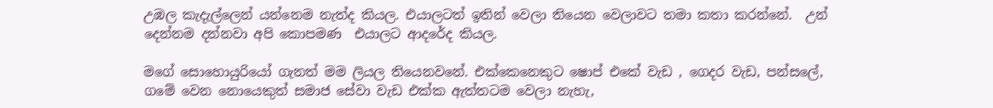උඹල කැදැල්ලෙන් යන්නෙම නැත්ද කියල. එයාලටත් ඉතින් වෙලා තියෙන වෙලාවට තමා කතා කරන්නේ.  උන් දෙන්නම දන්නවා අපි කොපමණ  එයාලට ආදරේද කියල.

මගේ සොහොයුරියෝ ගැනත් මම ලියල තියෙනවනේ. එක්කෙනෙකුට ෂොප් එකේ වැඩ , ගෙදර වැඩ, පන්සලේ, ගමේ වෙන නොයෙකුත් සමාජ සේවා වැඩ එක්ක ඇත්තටම වෙලා නැහැ,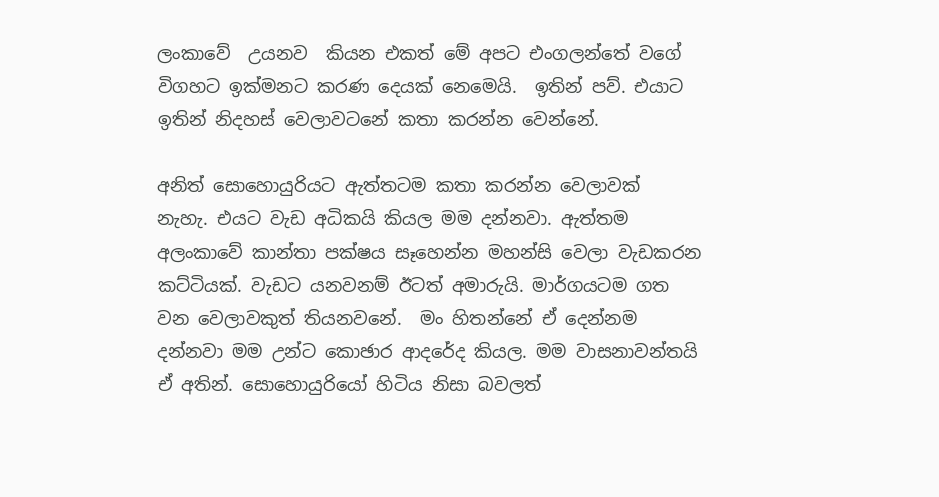ලංකාවේ  උයනව  කියන එකත් මේ අපට එංගලන්තේ වගේ විගහට ඉක්මනට කරණ දෙයක් නෙමෙයි.  ඉතින් පව්. එයාට ඉතින් නිදහස් වෙලාවටනේ කතා කරන්න වෙන්නේ.

අනිත් සොහොයුරියට ඇත්තටම කතා කරන්න වෙලාවක්  නැහැ. එයට වැඩ අධිකයි කියල මම දන්නවා. ඇත්තම අලංකාවේ කාන්තා පක්ෂය සෑහෙන්න මහන්සි වෙලා වැඩකරන කට්ටියක්. වැඩට යනවනම් ඊටත් අමාරුයි. මාර්ගයටම ගත වන වෙලාවකුත් තියනවනේ.  මං හිතන්නේ ඒ දෙන්නම දන්නවා මම උන්ට කොඡාර ආදරේද කියල. මම වාසනාවන්තයි ඒ අතින්. සොහොයුරියෝ හිටිය නිසා බවලත්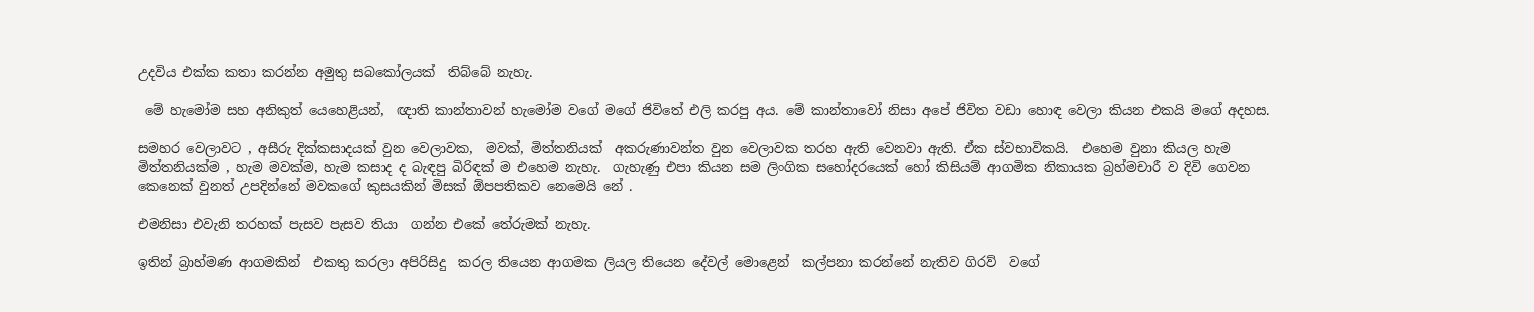උදවිය එක්ක කතා කරන්න අමුතු සබකෝලයක්  තිබ්බේ නැහැ.

 මේ හැමෝම සහ අනිකුත් යෙහෙළියන්,  ඥාති කාන්තාවන් හැමෝම වගේ මගේ ජිවිතේ එලි කරපු අය. මේ කාන්තාවෝ නිසා අපේ ජිවිත වඩා හොඳ වෙලා කියන එකයි මගේ අදහස.

සමහර වෙලාවට , අසීරු දික්කසාදයක් වුන වෙලාවක,  මවක්, මිත්තනියක්  අකරුණාවන්ත වුන වෙලාවක තරහ ඇති වෙනවා ඇති. ඒක ස්වභාවිකයි.  එහෙම වුනා කියල හැම මිත්තනියක්ම , හැම මවක්ම, හැම කසාද ද බැඳපු බිරිඳක් ම එහෙම නැහැ.  ගැහැණු එපා කියන සම ලිංගික සහෝදරයෙක් හෝ කිසියම් ආගමික නිකායක බ්‍රහ්මචාරී ව දිවි ගෙවන කෙනෙක් වුනත් උපදින්නේ මවකගේ කුසයකින් මිසක් ඕපපතිකව නෙමෙයි නේ .

එමනිසා එවැනි තරහක් පැසව පැසව තියා  ගන්න එකේ තේරුමක් නැහැ.

ඉතින් බ්‍රාහ්මණ ආගමකින්  එකතු කරලා අපිරිසිදු  කරල තියෙන ආගමක ලියල තියෙන දේවල් මොළෙන්  කල්පනා කරන්නේ නැතිව ගිරව්  වගේ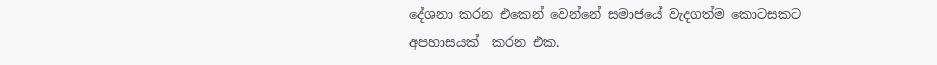දේශනා කරන එකෙන් වෙන්නේ සමාජයේ වැදගත්ම කොටසකට අපහාසයක්  කරන එක.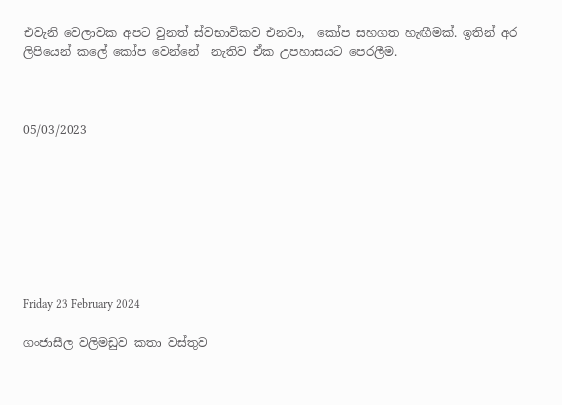එවැනි වෙලාවක අපට වුනත් ස්වභාවිකව එනවා,  කෝප සහගත හැඟීමක්. ඉතින් අර ලිපියෙන් කලේ කෝප වෙන්නේ  නැතිව ඒක උපහාසයට පෙරලීම.



05/03/2023








Friday 23 February 2024

ගංජාසීල වලිමඩුව කතා වස්තුව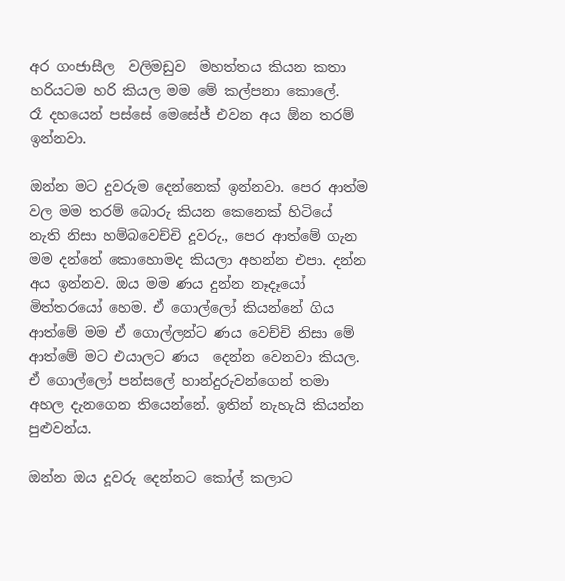අර ගංජාසීල  වලිමඩුව  මහත්තය කියන කතා හරියටම හරි කියල මම මේ කල්පනා කොලේ.
රෑ දහයෙන් පස්සේ මෙසේජ් එවන අය ඕන තරම් ඉන්නවා.

ඔන්න මට දුවරුම දෙන්නෙක් ඉන්නවා. පෙර ආත්ම වල මම තරම් බොරු කියන කෙනෙක් හිටියේ නැති නිසා හම්බවෙච්චි දූවරු., පෙර ආත්මේ ගැන මම දන්නේ කොහොමද කියලා අහන්න එපා. දන්න අය ඉන්නව. ඔය මම ණය දුන්න නෑදෑයෝ මිත්තරයෝ හෙම. ඒ ගොල්ලෝ කියන්නේ ගිය ආත්මේ මම ඒ ගොල්ලන්ට ණය වෙච්චි නිසා මේ ආත්මේ මට එයාලට ණය  දෙන්න වෙනවා කියල. ඒ ගොල්ලෝ පන්සලේ හාන්දුරුවන්ගෙන් තමා අහල දැනගෙන තියෙන්නේ. ඉතින් නැහැයි කියන්න පුළුවන්ය.

ඔන්න ඔය දූවරු දෙන්නට කෝල් කලාට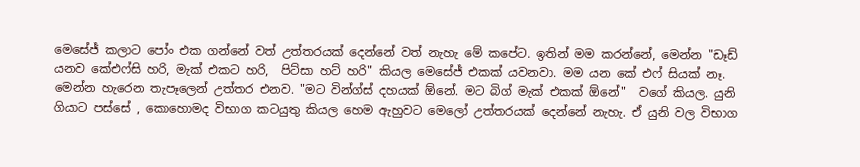මෙසේජ් කලාට පෝං එක ගන්නේ වත් උත්තරයක් දෙන්නේ වත් නැහැ මේ කපේට. ඉතින් මම කරන්නේ, මෙන්න "ඩෑඩ් යනව කේඑෆ්සි හරි, මැක් එකට හරි,  පිට්සා හට් හරි" කියල මෙසේජ් එකක් යවනවා. මම යන කේ එෆ් සියක් නෑ.  මෙන්න හැරෙන තැපෑලෙන් උත්තර එනව. "මට වින්ග්ස් දහයක් ඕනේ. මට බිග් මැක් එකක් ඕනේ"  වගේ කියල. යුනි ගියාට පස්සේ , කොහොමද විභාග කටයුතු කියල හෙම ඇහුවට මෙලෝ උත්තරයක් දෙන්නේ නැහැ. ඒ යුනි වල විභාග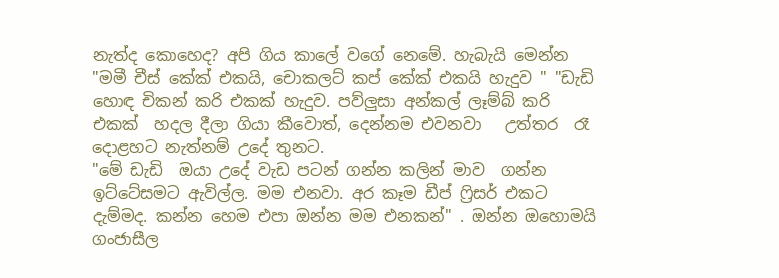නැත්ද කොහෙද? අපි ගිය කාලේ වගේ නෙමේ. හැබැයි මෙන්න "මමී චීස් කේක් එකයි, චොකලට් කප් කේක් එකයි හැදුව " "ඩැඩි හොඳ චිකන් කරි එකක් හැදුව. පව්ලුසා අන්කල් ලෑම්බ් කරි එකක්  හදල දීලා ගියා කීවොත්, දෙන්නම එවනවා   උත්තර  රෑ දොළහට නැත්නම් උදේ තුනට.
"මේ ඩැඩි  ඔයා උදේ වැඩ පටන් ගන්න කලින් මාව  ගන්න ඉට්ටේසමට ඇවිල්ල. මම එනවා. අර කෑම ඩීප් ෆ්‍රිසර් එකට දැම්මද. කන්න හෙම එපා ඔන්න මම එනකන්" . ඔන්න ඔහොමයි ගංජාසීල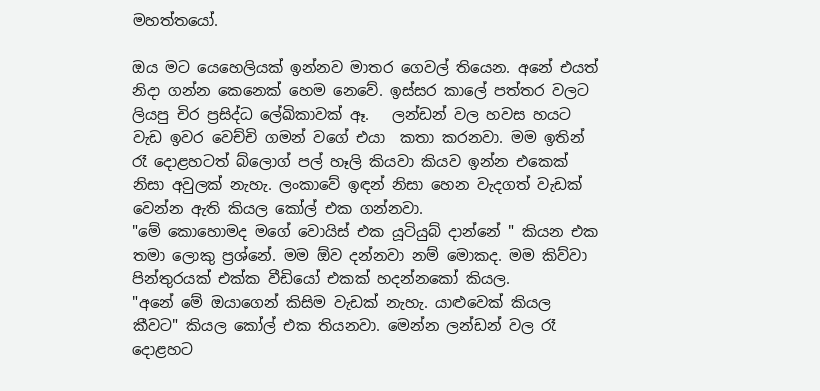මහත්තයෝ.

ඔය මට යෙහෙලියක් ඉන්නව මාතර ගෙවල් තියෙන. අනේ එයත් නිදා ගන්න කෙනෙක් හෙම නෙවේ. ඉස්සර කාලේ පත්තර වලට ලියපු චිර ප්‍රසිද්ධ ලේඛිකාවක් ඈ.   ලන්ඩන් වල හවස හයට වැඩ ඉවර වෙච්චි ගමන් වගේ එයා  කතා කරනවා. මම ඉතින් රෑ දොළහටත් බ්ලොග් පල් හෑලි කියවා කියව ඉන්න එකෙක් නිසා අවුලක් නැහැ. ලංකාවේ ඉඳන් නිසා හෙන වැදගත් වැඩක් වෙන්න ඇති කියල කෝල් එක ගන්නවා.
"මේ කොහොමද මගේ වොයිස් එක යූටියුබ් දාන්නේ " කියන එක තමා ලොකු ප්‍රශ්නේ. මම ඕව දන්නවා නම් මොකද. මම කිව්වා පින්තුරයක් එක්ක වීඩියෝ එකක් හදන්නකෝ කියල.
"අනේ මේ ඔයාගෙන් කිසිම වැඩක් නැහැ. යාළුවෙක් කියල කීවට" කියල කෝල් එක තියනවා. මෙන්න ලන්ඩන් වල රෑ දොළහට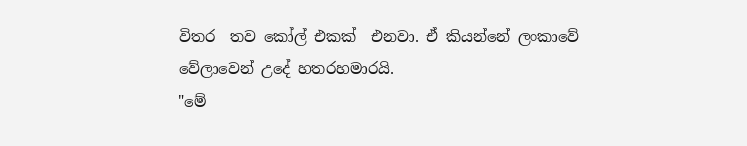විතර  තව කෝල් එකක්  එනවා. ඒ කියන්නේ ලංකාවේ  වේලාවෙන් උදේ හතරහමාරයි.
"මේ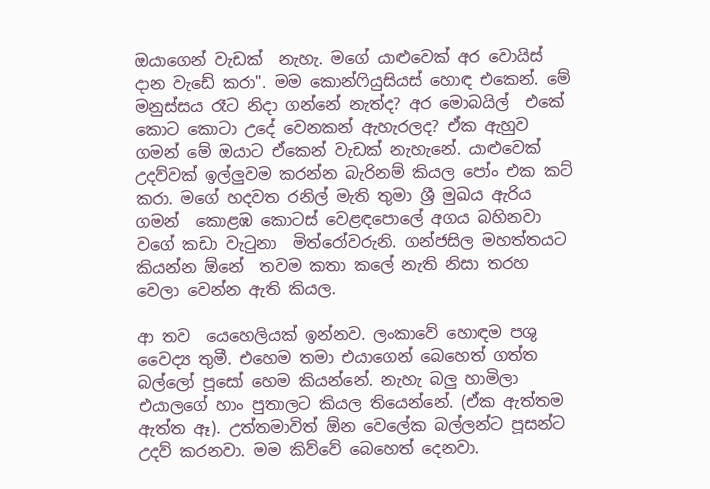ඔයාගෙන් වැඩක්  නැහැ. මගේ යාළුවෙක් අර වොයිස් දාන වැඩේ කරා". මම කොන්ෆියුසියස් හොඳ එකෙන්. මේ මනුස්සය රෑට නිදා ගන්නේ නැත්ද? අර මොබයිල්  එකේ කොට කොටා උදේ වෙනකන් ඇහැරලද? ඒක ඇහුව ගමන් මේ ඔයාට ඒකෙන් වැඩක් නැහැනේ. යාළුවෙක් උදව්වක් ඉල්ලුවම කරන්න බැරිනම් කියල පෝං එක කට් කරා. මගේ හදවත රනිල් මැති තුමා ශ්‍රී මුඛය ඇරිය  ගමන්  කොළඹ කොටස් වෙළඳපොලේ අගය බහිනවා වගේ කඩා වැටුනා  මිත්රෝවරුනි. ගන්ජසිල මහත්තයට කියන්න ඕනේ  තවම කතා කලේ නැති නිසා තරහ වෙලා වෙන්න ඇති කියල.

ආ තව  යෙහෙලියක් ඉන්නව. ලංකාවේ හොඳම පශු වෛද්‍ය තුමී. එහෙම තමා එයාගෙන් බෙහෙත් ගත්ත බල්ලෝ පූසෝ හෙම කියන්නේ. නැහැ බලු හාමිලා  එයාලගේ හාං පුතාලට කියල තියෙන්නේ. (ඒක ඇත්තම ඇත්ත ඈ). උත්තමාවිත් ඕන වෙලේක බල්ලන්ට පූසන්ට උදව් කරනවා. මම කිව්වේ බෙහෙත් දෙනවා.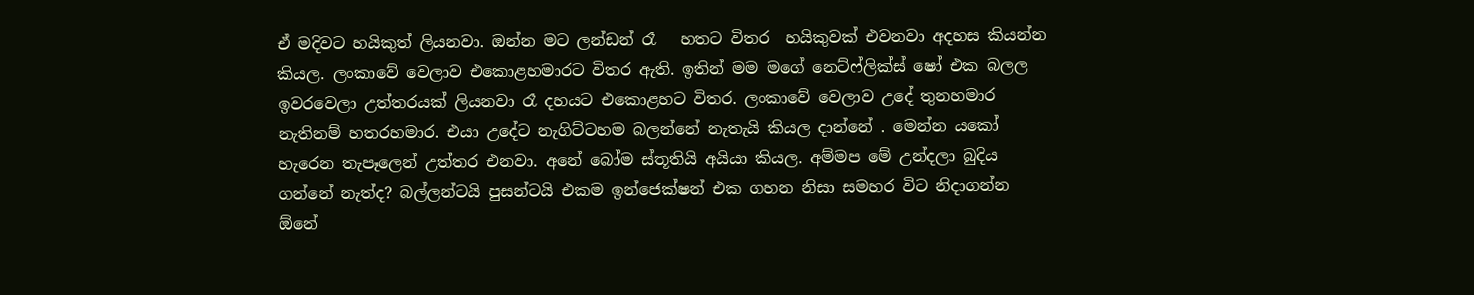ඒ මදිවට හයිකුත් ලියනවා. ඔන්න මට ලන්ඩන් රෑ   හතට විතර  හයිකුවක් එවනවා අදහස කියන්න කියල. ලංකාවේ වෙලාව එකොළහමාරට විතර ඇති. ඉතින් මම මගේ නෙට්ෆ්ලික්ස් ෂෝ එක බලල ඉවරවෙලා උත්තරයක් ලියනවා රෑ දහයට එකොළහට විතර. ලංකාවේ වෙලාව උදේ තුනහමාර නැතිනම් හතරහමාර. එයා උදේට නැගිට්ටහම බලන්නේ නැතැයි කියල දාන්නේ . මෙන්න යකෝ හැරෙන තැපෑලෙන් උත්තර එනවා. අනේ බෝම ස්තූතියි අයියා කියල. අම්මප මේ උන්දලා බුදිය ගන්නේ නැත්ද? බල්ලන්ටයි පුසන්ටයි එකම ඉන්ජෙක්ෂන් එක ගහන නිසා සමහර විට නිදාගන්න ඕනේ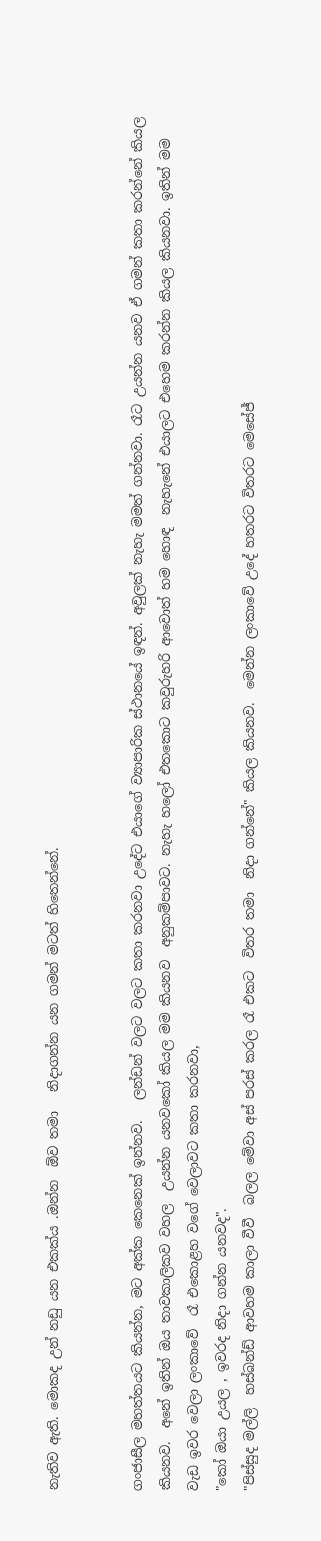නැතිව ඇති. මොකද උන් නඩු යන එකක්ය .ඔන්න  ඕව තමා   නිදාගන්න යන ගමන් මටත් හිතෙන්නේ.


ගංජාසීල මහත්තයට කියන්න, මට අක්ක කෙනෙක් ඉන්නව.   ලන්ඩන් වලට වලට කතා කරනවා උදේට එයාගේ ව්‍යාපාරික ස්ථානයේ ඉඳන්. අවුලක් නැහැ මමත් ගන්නවා. රෑට උයන්න යනව ඒ ගමන් කතා කරන්නේ කියල කියනව.  අනේ ඉතින් ඔය තාවකාලිකව වහල  උයන්න යනවකෝ කියල මම කියනව  අනුකම්පාවට. නැහැ හලෝ එතකොට කවුරුහරි ආවොත් හම හොඳ  නැහැනේ එයාලට එහෙම කරන්න කියල කියනවා. ඉතින් මම වැඩ ඉවර වෙලා ලංකාවේ  රෑ එකොළහ වගේ වෙලාවට කතා කරනවා,
"කෝ ඔයා උයල , ඉවරද නිදා ගන්න යනවද".
"පිස්සුද මල්ලි  හස්බන්ඩ් ආවහම කාලා වීවී  බලල මේවා අස් පරස් කරල රෑ එකට  විතර තමා  නිදා ගන්නේ" කියල කියනව.  මෙන්න ලංකාවේ උදේ හතරට විතරට මෙසේජ්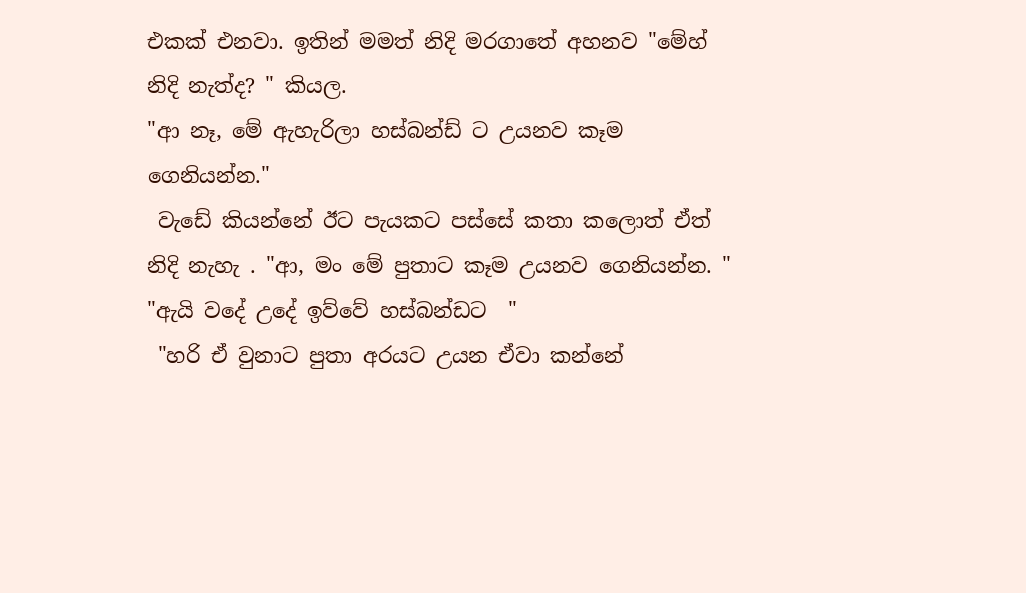එකක් එනවා. ඉතින් මමත් නිදි මරගාතේ අහනව "මේහ් නිදි නැත්ද? " කියල.
"ආ නෑ, මේ ඇහැරිලා හස්බන්ඩ් ට උයනව කෑම ගෙනියන්න."
 වැඩේ කියන්නේ ඊට පැයකට පස්සේ කතා කලොත් ඒත් නිදි නැහැ . "ආ, මං මේ පුතාට කෑම උයනව ගෙනියන්න. "
"ඇයි වදේ උදේ ඉව්වේ හස්බන්ඩට  "
 "හරි ඒ වුනාට පුතා අරයට උයන ඒවා කන්නේ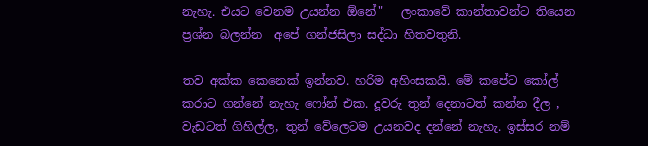නැහැ. එයට වෙනම උයන්න ඕනේ"   ලංකාවේ කාන්තාවන්ට තියෙන ප්‍රශ්න බලන්න  අපේ ගන්ජසිලා සද්ධා හිතවතුනි.

තව අක්ක කෙනෙක් ඉන්නව. හරිම අහිංසකයි. මේ කපේට කෝල් කරාට ගන්නේ නැහැ ෆෝන් එක. දූවරු තුන් දෙනාටත් කන්න දීල , වැඩටත් ගිහිල්ල, තුන් වේලෙටම උයනවද දන්නේ නැහැ. ඉස්සර නම්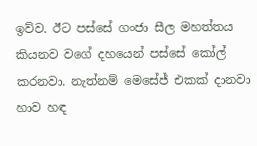ඉව්ව. ඊට පස්සේ ගංජා සීල මහත්තය කියනව වගේ දහයෙන් පස්සේ කෝල් කරනවා. නැත්නම් මෙසේජ් එකක් දානවා හාව හඳ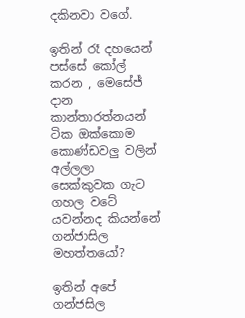දකිනවා වගේ.

ඉතින් රෑ දහයෙන් පස්සේ කෝල් කරන , මෙසේජ් දාන කාන්තාරත්නයන් ටික ඔක්කොම කොණ්ඩවලු වලින් අල්ලලා සෙක්කුවක ගැට ගහල වටේ යවන්නද කියන්නේ ගන්ජාසිල මහත්තයෝ?

ඉතින් අපේ ගන්ජසිල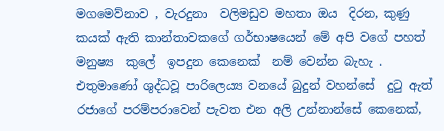මගමෙව්නාව , වැරදුනා  වලිමඩුව මහතා ඔය  දිරන, කුණු  කයක් ඇති කාන්තාවකගේ ගර්භාෂයෙන් මේ අපි වගේ පහත් මනුෂ්‍ය  කුලේ  ඉපදුන කෙනෙක්  නම් වෙන්න බැහැ . එතුමාණෝ ශුද්ධවූ පාරිලෙය්‍ය වනයේ බුදුන් වහන්සේ  දුටු ඇත් රජාගේ පරම්පරාවෙන් පැවත එන අලි උන්නාන්සේ කෙනෙක්,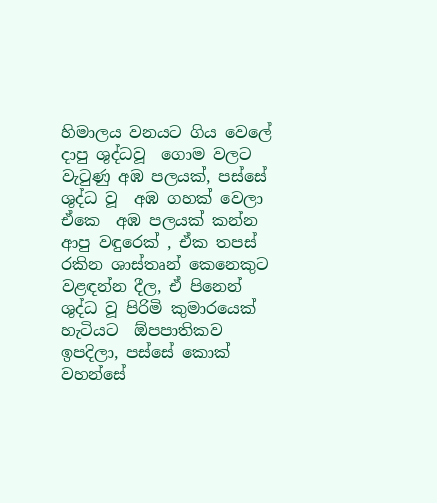හිමාලය වනයට ගිය වෙලේ  දාපු ශුද්ධවූ  ගොම වලට වැටුණු අඹ පලයක්, පස්සේ  ශුද්ධ වූ  අඹ ගහක් වෙලා ඒකෙ  අඹ පලයක් කන්න ආපු වඳුරෙක් , ඒක තපස් රකින ශාස්තෘන් කෙනෙකුට වළඳන්න දීල, ඒ පිනෙන් ශුද්ධ වූ පිරිමි කුමාරයෙක්  හැටියට  ඕපපාතිකව ඉපදිලා, පස්සේ කොක් වහන්සේ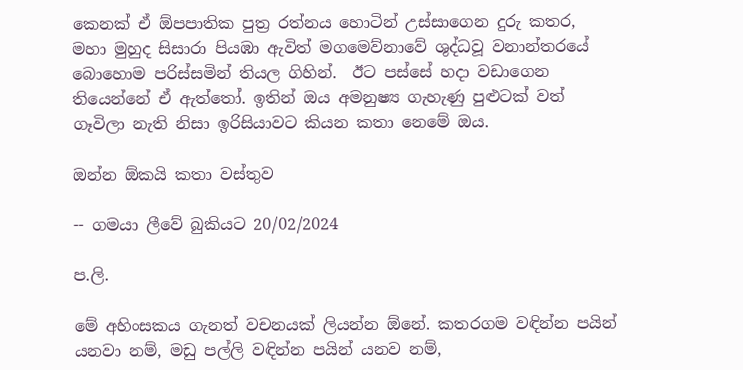කෙනක් ඒ ඕපපාතික පුත්‍ර රත්නය හොටින් උස්සාගෙන දුරු කතර, මහා මුහුද සිසාරා පියඹා ඇවිත් මගමෙව්නාවේ ශුද්ධවූ වනාන්තරයේ බොහොම පරිස්සමින් තියල ගිහින්.  ඊට පස්සේ හදා වඩාගෙන තියෙන්නේ ඒ ඇත්තෝ. ඉතින් ඔය අමනුෂ්‍ය ගැහැණු පුළුටක් වත් ගෑවිලා නැති නිසා ඉරිසියාවට කියන කතා නෙමේ ඔය.

ඔන්න ඕකයි කතා වස්තුව

-- ගමයා ලීවේ බුකියට 20/02/2024

ප.ලි.

මේ අහිංසකය ගැනත් වචනයක් ලියන්න ඕනේ. කතරගම වඳින්න පයින් යනවා නම්, මඩු පල්ලි වඳින්න පයින් යනව නම්,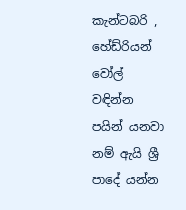කැන්ටබරි , හේඩ්රියන් වෝල් වඳින්න පයින් යනවා නම් ඇයි ශ්‍රී පාදේ යන්න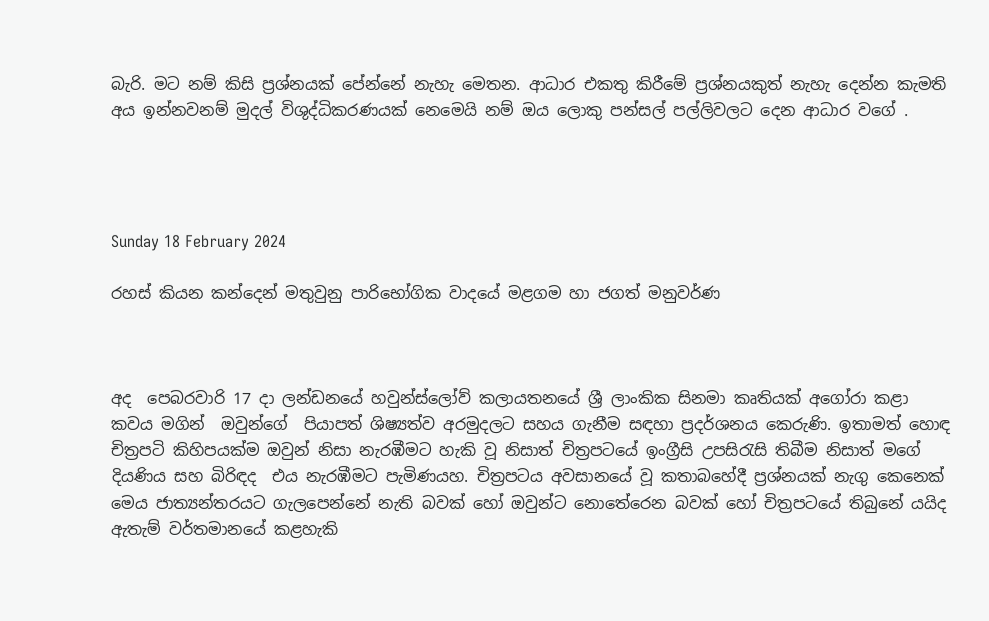බැරි. මට නම් කිසි ප්‍රශ්නයක් පේන්නේ නැහැ මෙතන. ආධාර එකතු කිරීමේ ප්‍රශ්නයකුත් නැහැ දෙන්න කැමති අය ඉන්නවනම් මුදල් විශුද්ධිකරණයක් නෙමෙයි නම් ඔය ලොකු පන්සල් පල්ලිවලට දෙන ආධාර වගේ .




Sunday 18 February 2024

රහස් කියන කන්දෙන් මතුවුනු පාරිභෝගික වාදයේ මළගම හා ජගත් මනුවර්ණ



අද  පෙබරවාරි 17 දා ලන්ඩනයේ හවුන්ස්ලෝව් කලායතනයේ ශ්‍රී ලාංකික සිනමා කෘතියක් අගෝරා කළා  කවය මගින්  ඔවුන්ගේ  පියාපත් ශිෂ්‍යත්ව අරමුදලට සහය ගැනීම සඳහා ප්‍රදර්ශනය කෙරුණි. ඉතාමත් හොඳ චිත්‍රපටි කිහිපයක්ම ඔවුන් නිසා නැරඹීමට හැකි වූ නිසාත් චිත්‍රපටයේ ඉංග්‍රීසි උපසිරැසි තිබීම නිසාත් මගේ දියණිය සහ බිරිඳද  එය නැරඹීමට පැමිණයහ. චිත්‍රපටය අවසානයේ වූ කතාබහේදී ප්‍රශ්නයක් නැගු කෙනෙක් මෙය ජාත්‍යන්තරයට ගැලපෙන්නේ නැති බවක් හෝ ඔවුන්ට නොතේරෙන බවක් හෝ චිත්‍රපටයේ තිබුනේ යයිද ඇතැම් වර්තමානයේ කළහැකි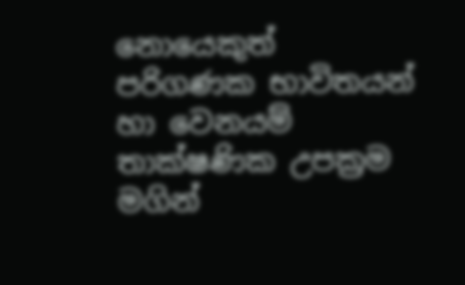නොයෙකුත් පරිගණක භාවිතයන්  හා වෙනයම් තාක්ෂණික උපක්‍රම මගින්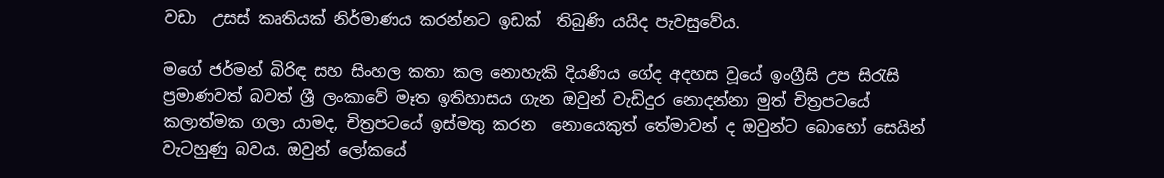වඩා  උසස් කෘතියක් නිර්මාණය කරන්නට ඉඩක්  තිබුණි යයිද පැවසුවේය.

මගේ ජර්මන් බිරිඳ සහ සිංහල කතා කල නොහැකි දියණිය ගේද අදහස වූයේ ඉංග්‍රීසි උප සිරැසි ප්‍රමාණවත් බවත් ශ්‍රී ලංකාවේ මෑත ඉතිහාසය ගැන ඔවුන් වැඩිදුර නොදන්නා මුත් චිත්‍රපටයේ කලාත්මක ගලා යාමද, චිත්‍රපටයේ ඉස්මතු කරන  නොයෙකුත් තේමාවන් ද ඔවුන්ට බොහෝ සෙයින් වැටහුණු බවය. ඔවුන් ලෝකයේ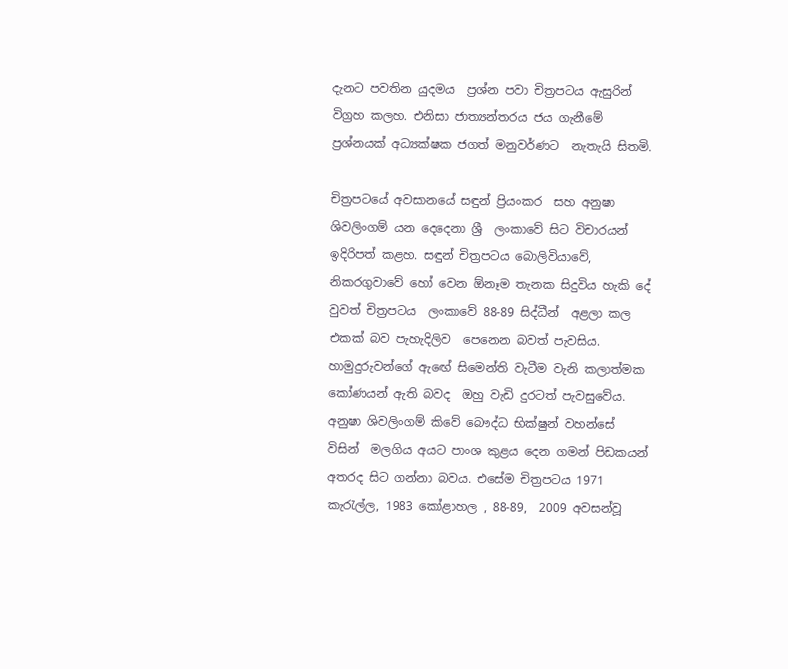දැනට පවතින යුදමය  ප්‍රශ්න පවා චිත්‍රපටය ඇසුරින් විග්‍රහ කලහ. එනිසා ජාත්‍යන්තරය ජය ගැනීමේ ප්‍රශ්නයක් අධ්‍යක්ෂක ජගත් මනුවර්ණට  නැතැයි සිතමි.

චිත්‍රපටයේ අවසානයේ සඳුන් ප්‍රියංකර  සහ අනුෂා ශිවලිංගම් යන දෙදෙනා ශ්‍රී  ලංකාවේ සිට විචාරයන් ඉදිරිපත් කළහ. සඳුන් චිත්‍රපටය බොලිවියාවේ, නිකරගුවාවේ හෝ වෙන ඕනෑම තැනක සිදුවිය හැකි දේ  වුවත් චිත්‍රපටය  ලංකාවේ 88-89 සිද්ධීන්  අළලා කල එකක් බව පැහැදිලිව  පෙනෙන බවත් පැවසිය. හාමුදුරුවන්ගේ ඇඟේ සිමෙන්ති වැටීම වැනි කලාත්මක කෝණයන් ඇති බවද  ඔහු වැඩි දුරටත් පැවසුවේය. අනුෂා ශිවලිංගම් කිවේ බෞද්ධ භික්ෂුන් වහන්සේ විසින්  මලගිය අයට පාංශ කුළය දෙන ගමන් පිඩකයන් අතරද සිට ගන්නා බවය. එසේම චිත්‍රපටය 1971 කැරැල්ල, 1983 කෝළාහල , 88-89,  2009 අවසන්වූ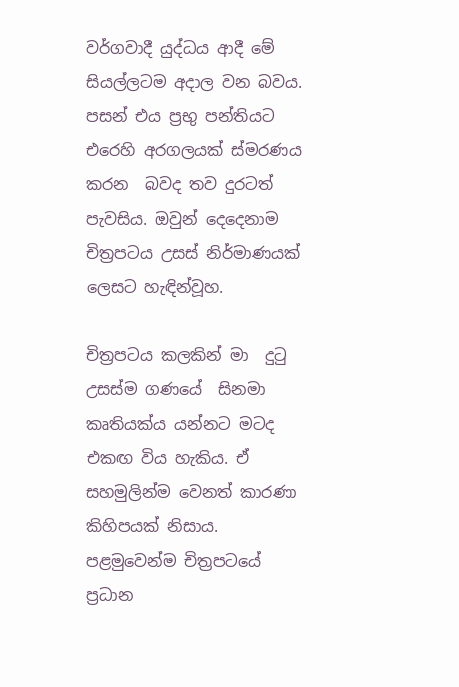වර්ගවාදී යුද්ධය ආදී මේ සියල්ලටම අදාල වන බවය. පසන් එය ප්‍රභු පන්තියට එරෙහි අරගලයක් ස්මරණය කරන  බවද තව දුරටත් පැවසිය. ඔවුන් දෙදෙනාම චිත්‍රපටය උසස් නිර්මාණයක් ලෙසට හැඳින්වූහ.

චිත්‍රපටය කලකින් මා  දුටු උසස්ම ගණයේ  සිනමා කෘතියක්ය යන්නට මටද  එකඟ විය හැකිය. ඒ සහමුලින්ම වෙනත් කාරණා කිහිපයක් නිසාය. පළමුවෙන්ම චිත්‍රපටයේ ප්‍රධාන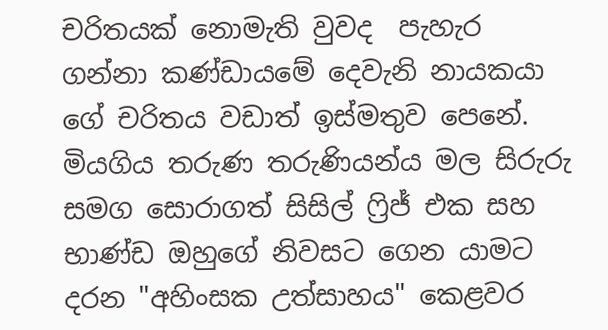චරිතයක් නොමැති වුවද  පැහැර ගන්නා කණ්ඩායමේ දෙවැනි නායකයා ගේ චරිතය වඩාත් ඉස්මතුව පෙනේ. මියගිය තරුණ තරුණියන්ය මල සිරුරු සමග සොරාගත් සිසිල් ෆ්‍රිජ් එක සහ භාණ්ඩ ඔහුගේ නිවසට ගෙන යාමට දරන "අහිංසක උත්සාහය" කෙළවර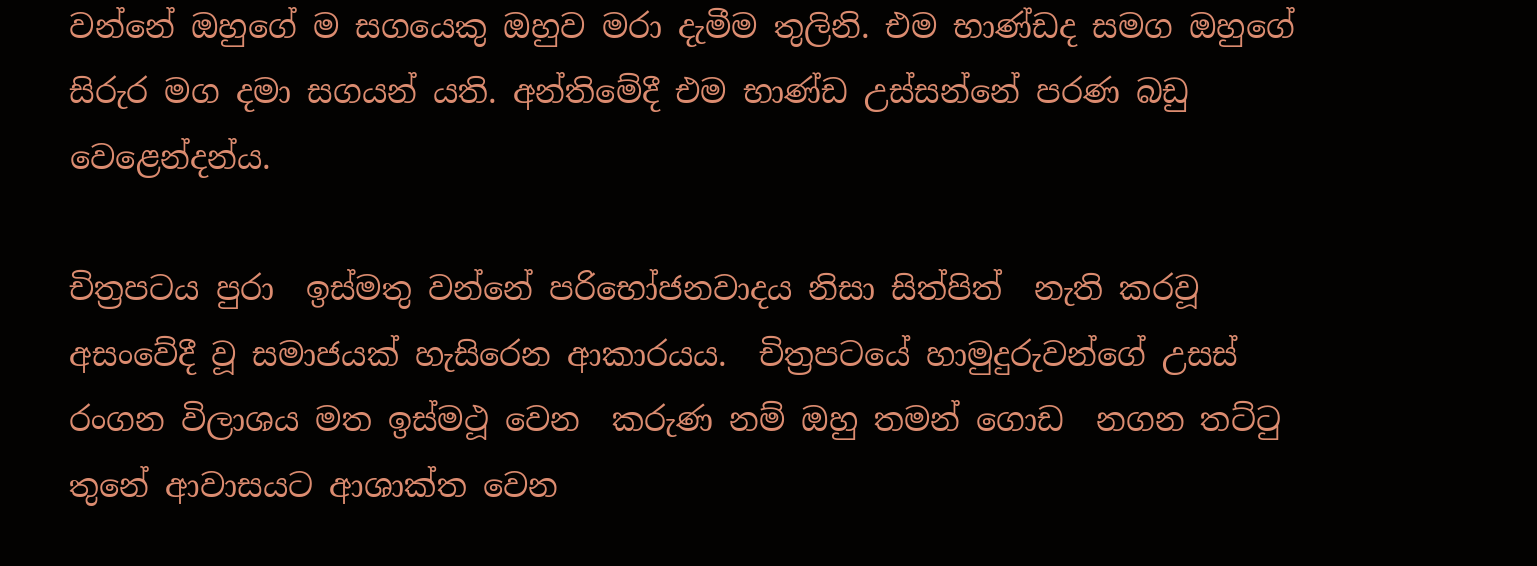වන්නේ ඔහුගේ ම සගයෙකු ඔහුව මරා දැමීම තුලිනි. එම භාණ්ඩද සමග ඔහුගේ සිරුර මග දමා සගයන් යති. අන්තිමේදී එම භාණ්ඩ උස්සන්නේ පරණ බඩු වෙළෙන්දන්ය.

චිත්‍රපටය පුරා  ඉස්මතු වන්නේ පරිභෝජනවාදය නිසා සිත්පිත්  නැති කරවූ අසංවේදී වූ සමාජයක් හැසිරෙන ආකාරයය.  චිත්‍රපටයේ හාමුදුරුවන්ගේ උසස් රංගන විලාශය මත ඉස්මථූ වෙන  කරුණ නම් ඔහු තමන් ගොඩ  නගන තට්ටු තුනේ ආවාසයට ආශාක්ත වෙන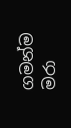ගමන්ම මරා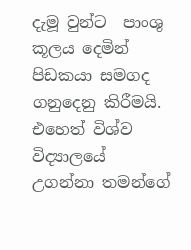දැමූ වුන්ට  පාංශු කූලය දෙමින් පිඩකයා සමගද ගනුදෙනු කිරීමයි. එහෙත් විශ්ව විද්‍යාලයේ උගන්නා තමන්ගේ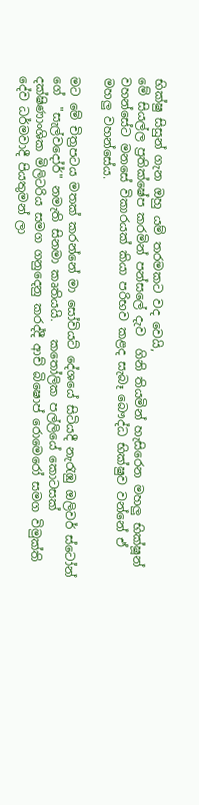භික්ෂු සිසුන් ගැන ඔහු යම් තරමකට වද වෙයි,
මේ සියල්ල ප්‍රතික්ෂේප කරමින් පන්සලේ දැව  ගිනි තියමින් හැසිරෙන මහලු භික්ෂූන් වහන්සේට මනසේ විකාරයක් කියා පරිභව කළද සැබෑ බෞද්ධ භික්ෂුව වන්නේ ඒ මහලු වහන්සේය.

මට මේ චිත්‍රපටය මතක් කරන්නේ මා සෝවියට් දේශයේ සිටියදී නැරැඹු ඔලිවර් ස්ටෝන් ගේ  "සැල්වදෝර්" නමැති සිනමා කෘතියයි.   කතෝලික පල්ලියේ කොටසක් දක්ෂිණාංශික මිලිටරිය සමග ගනුදෙනු කරද්දී ආච් බිෂොප් රොමෙරෝ සමග විමුක්ති දේව ධර්මවාදී පියතුමන් ලා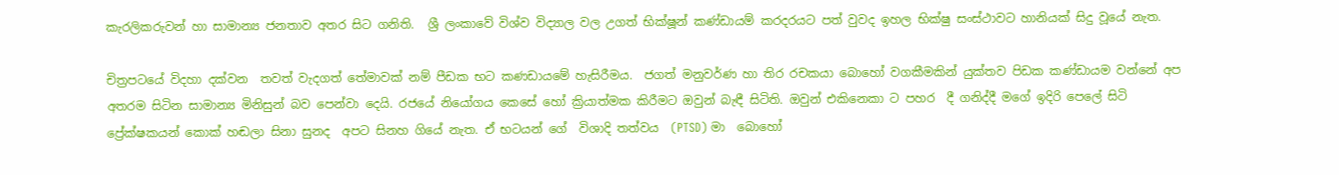කැරලිකරුවන් හා සාමාන්‍ය ජනතාව අතර සිට ගනිති.  ශ්‍රී ලංකාවේ විශ්ව විද්‍යාල වල උගත් භික්ෂූන් කණ්ඩායම් කරදරයට පත් වුවද ඉහල භික්ෂු සංස්ථාවට හානියක් සිදු වූයේ නැත.

චිත්‍රපටයේ විදහා දක්වන  තවත් වැදගත් තේමාවක් නම් පීඩක භට කණඩායමේ හැසිරීමය.  ජගත් මනුවර්ණ හා තිර රචකයා බොහෝ වගකීමකින් යුක්තව පිඩක කණ්ඩායම වන්නේ අප අතරම සිටින සාමාන්‍ය මිනිසුන් බව පෙන්වා දෙයි. රජයේ නියෝගය කෙසේ හෝ ක්‍රියාත්මක කිරීමට ඔවුන් බැඳී සිටිති. ඔවුන් එකිනෙකා ට පහර  දී ගනිද්දී මගේ ඉදිරි පෙලේ සිටි ප්‍රේක්ෂකයන් කොක් හඬලා සිනා සුනද  අපට සිනහ ගියේ නැත. ඒ භටයන් ගේ  විශාදි තත්වය  (PTSD) මා  බොහෝ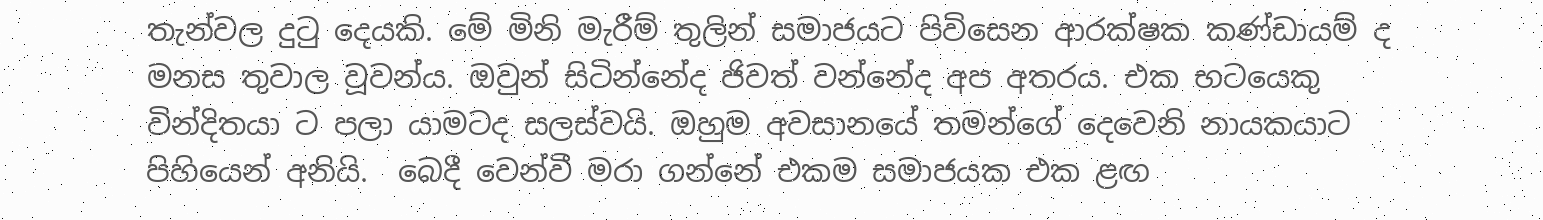තැන්වල දුටු දෙයකි. මේ මිනි මැරීම් තුලින් සමාජයට පිවිසෙන ආරක්ෂක කණ්ඩායම් ද මනස තුවාල වූවන්ය. ඔවුන් සිටින්නේද ජිවත් වන්නේද අප අතරය. එක භටයෙකු වින්දිතයා ට පලා යාමටද සලස්වයි. ඔහුම අවසානයේ තමන්ගේ දෙවෙනි නායකයාට පිහියෙන් අනියි.  බෙදී වෙන්වී මරා ගන්නේ එකම සමාජයක එක ළඟ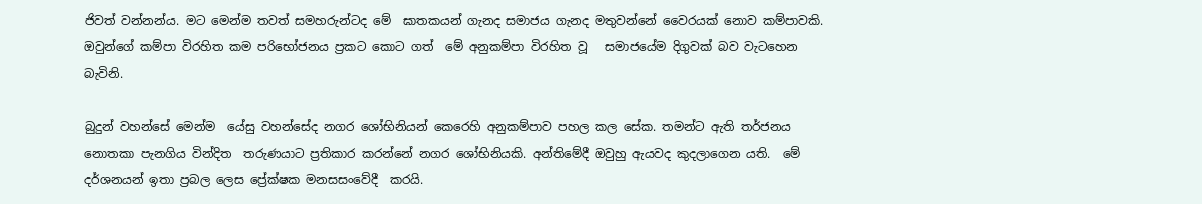ජිවත් වන්නන්ය. මට මෙන්ම තවත් සමහරුන්ටද මේ  ඝාතකයන් ගැනද සමාජය ගැනද මතුවන්නේ වෛරයක් නොව කම්පාවකි. ඔවුන්ගේ කම්පා විරහිත කම පරිභෝජනය ප්‍රකට කොට ගත්  මේ අනුකම්පා විරහිත වූ   සමාජයේම දිගුවක් බව වැටහෙන බැවිනි.

බුදුන් වහන්සේ මෙන්ම  යේසු වහන්සේද නගර ශෝභිනියන් කෙරෙහි අනුකම්පාව පහල කල සේක. තමන්ට ඇති තර්ජනය නොතකා පැනගිය වින්දිත  තරුණයාට ප්‍රතිකාර කරන්නේ නගර ශෝභිනියකි. අන්තිමේදී ඔවුහු ඇයවද කුදලාගෙන යති.  මේ දර්ශනයන් ඉතා ප්‍රබල ලෙස ප්‍රේක්ෂක මනසසංවේදී  කරයි.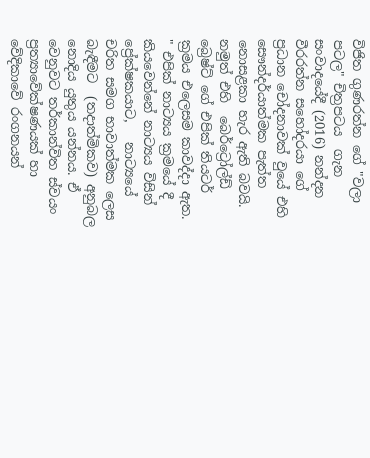විජිත ගුණරත්න ගේ "වලා පටල" චිත්‍රපටය  ගැන සංවාදයේදී (2016) නන්දන වීරරත්න සහෝදරයා ගේ ප්‍රධාන චෝදනාවක් වුයේ එහි සෞන්දර්යාත්මක පැත්ත නොසළකා හැර ඇති බවයි. නමුත් එහි  බෙර්ට්‍රෝල්ඩ් බ්‍රෙෂ්ට් ගේ එපික් තියටර් ක්‍රමය එලෙසම කාවද්දා ඇත.  " එපික් නාට්‍යය ක්‍රමයේ දී කියවෙන්නේ නාට්‍යය විසින් ප්‍රේක්ෂකයාට,   නාට්‍යයේ චරිත සමග භාවාත්මක ලෙස බැඳීමට  (තදාත්මිකව) අනුබල නොදිය යුතුය යන්නය. ඒ වෙනුවට තර්කාන්විත ස්වයං ප්‍රත්‍යාවේක්ෂණයක් හා වේදිකාවේ රංගනයන්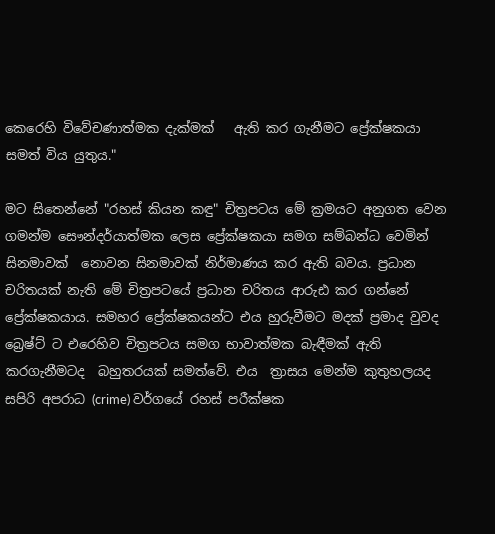කෙරෙහි විවේචණාත්මක දැක්මක්   ඇති කර ගැනීමට ප්‍රේක්ෂකයා සමත් විය යුතුය."

මට සිතෙන්නේ "රහස් කියන කඳු" චිත්‍රපටය මේ ක්‍රමයට අනුගත වෙන ගමන්ම සෞන්දර්යාත්මක ලෙස ප්‍රේක්ෂකයා සමග සම්බන්ධ වෙමින් සිනමාවක්  නොවන සිනමාවක් නිර්මාණය කර ඇති බවය. ප්‍රධාන චරිතයක් නැති මේ චිත්‍රපටයේ ප්‍රධාන චරිතය ආරුඪ කර ගන්නේ ප්‍රේක්ෂකයාය. සමහර ප්‍රේක්ෂකයන්ට එය හුරුවීමට මදක් ප්‍රමාද වුවද  බ්‍රෙෂ්ට් ට එරෙහිව චිත්‍රපටය සමග භාවාත්මක බැඳීමක් ඇති කරගැනීමටද  බහුතරයක් සමත්වේ. එය  ත්‍රාසය මෙන්ම කුතුහලයද සපිරි අපරාධ (crime) වර්ගයේ රහස් පරීක්ෂක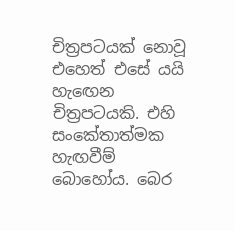චිත්‍රපටයක් නොවූ එහෙත් එසේ යයි හැඟෙන චිත්‍රපටයකි. එහි සංකේතාත්මක හැඟවීම්  බොහෝය. බෙර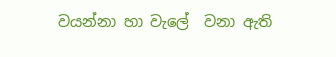වයන්නා හා වැලේ  වනා ඇති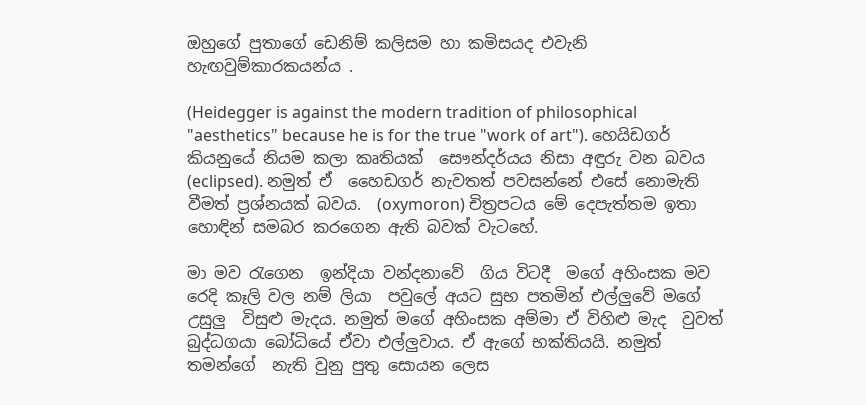ඔහුගේ පුතාගේ ඩෙනිම් කලිසම හා කමිසයද එවැනි හැඟවුම්කාරකයන්ය .

(Heidegger is against the modern tradition of philosophical "aesthetics" because he is for the true "work of art"). හෙයිඩගර් කියනුයේ නියම කලා කෘතියක්  සෞන්දර්යය නිසා අඳුරු වන බවය (eclipsed). නමුත් ඒ  හෛඩගර් නැවතත් පවසන්නේ එසේ නොමැති වීමත් ප්‍රශ්නයක් බවය.  (oxymoron) චිත්‍රපටය මේ දෙපැත්තම ඉතා හොඳින් සමබර කරගෙන ඇති බවක් වැටහේ.

මා මව රැගෙන  ඉන්දියා වන්දනාවේ  ගිය විටදී  මගේ අහිංසක මව රෙදි කෑලි වල නම් ලියා  පවුලේ අයට සුභ පතමින් එල්ලුවේ මගේ උසුලු  විසුළු මැදය. නමුත් මගේ අහිංසක අම්මා ඒ විහිළු මැද  වුවත් බුද්ධගයා බෝධියේ ඒවා එල්ලුවාය. ඒ ඇගේ භක්තියයි. නමුත් තමන්ගේ  නැති වුනු පුතු සොයන ලෙස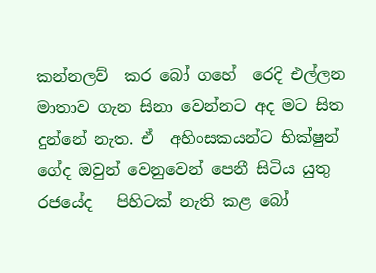කන්නලව්  කර බෝ ගහේ  රෙදි එල්ලන මාතාව ගැන සිනා වෙන්නට අද මට සිත දුන්නේ නැත. ඒ  අහිංසකයන්ට භික්ෂුන් ගේද ඔවුන් වෙනුවෙන් පෙනී සිටිය යුතු  රජයේද   පිහිටක් නැති කළ බෝ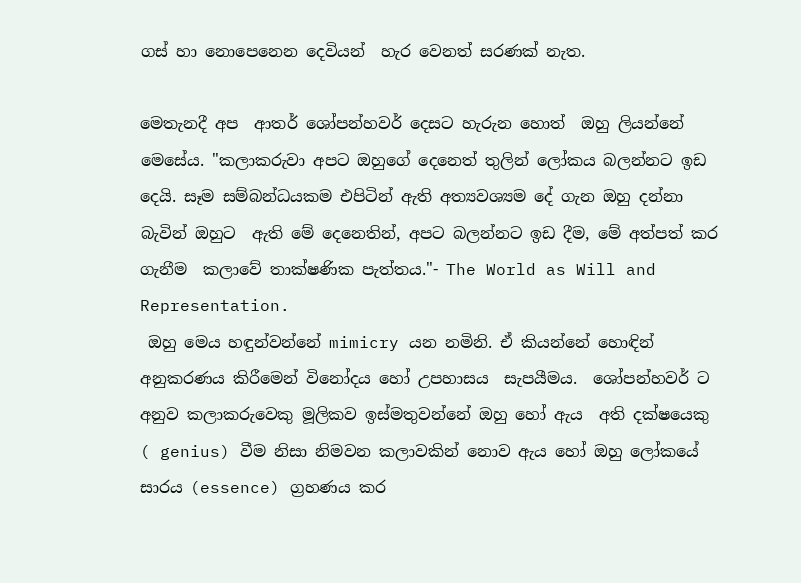ගස් හා නොපෙනෙන දෙවියන්  හැර වෙනත් සරණක් නැත.

මෙතැනදී අප  ආතර් ශෝපන්හවර් දෙසට හැරුන හොත්  ඔහු ලියන්නේ මෙසේය. "කලාකරුවා අපට ඔහුගේ දෙනෙත් තුලින් ලෝකය බලන්නට ඉඩ දෙයි. සෑම සම්බන්ධයකම එපිටින් ඇති අත්‍යවශ්‍යම දේ ගැන ඔහු දන්නා බැවින් ඔහුට  ඇති මේ දෙනෙතින්, අපට බලන්නට ඉඩ දීම, මේ අත්පත් කර ගැනීම  කලාවේ තාක්ෂණික පැත්තය."- The World as Will and Representation.
 ඔහු මෙය හඳුන්වන්නේ mimicry යන නමිනි. ඒ කියන්නේ හොඳින් අනුකරණය කිරීමෙන් විනෝදය හෝ උපහාසය  සැපයීමය.  ශෝපන්හවර් ට අනුව කලාකරුවෙකු මූලිකව ඉස්මතුවන්නේ ඔහු හෝ ඇය  අති දක්ෂයෙකු  ( genius) වීම නිසා නිමවන කලාවකින් නොව ඇය හෝ ඔහු ලෝකයේ සාරය (essence) ග්‍රහණය කර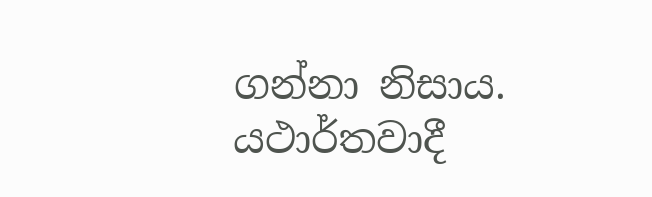ගන්නා නිසාය.  යථාර්තවාදී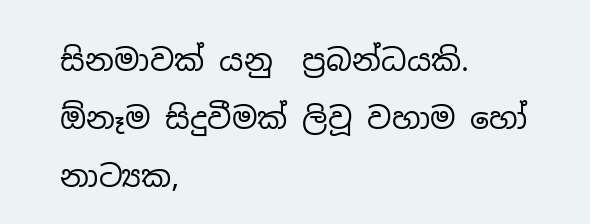සිනමාවක් යනු  ප්‍රබන්ධයකි.  ඕනෑම සිදුවීමක් ලිවූ වහාම හෝ නාට්‍යක,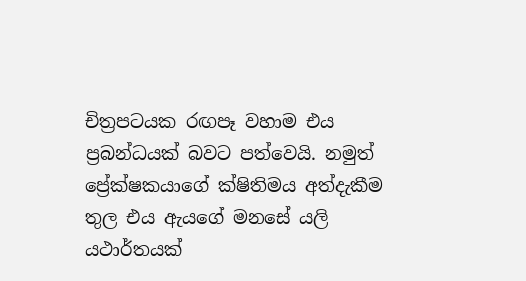චිත්‍රපටයක රඟපෑ වහාම එය ප්‍රබන්ධයක් බවට පත්වෙයි. නමුත් ප්‍රේක්ෂකයාගේ ක්ෂිතිමය අත්දැකීම තුල එය ඇයගේ මනසේ යලි යථාර්තයක්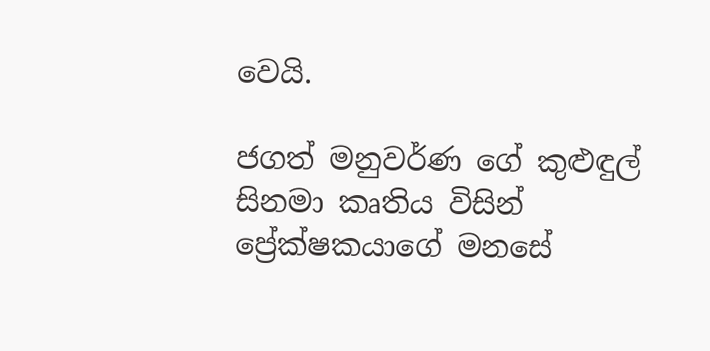වෙයි.

ජගත් මනුවර්ණ ගේ කුළුඳුල් සිනමා කෘතිය විසින් ප්‍රේක්ෂකයාගේ මනසේ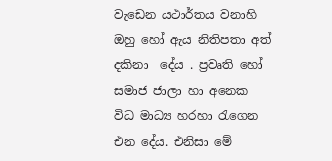වැඩෙන යථාර්තය වනාහි  ඔහු හෝ ඇය නිතිපතා අත් දකිනා  දේය . ප්‍රවෘති හෝ සමාජ ජාලා හා අනෙක විධ මාධ්‍ය හරහා රැගෙන එන දේය. එනිසා මේ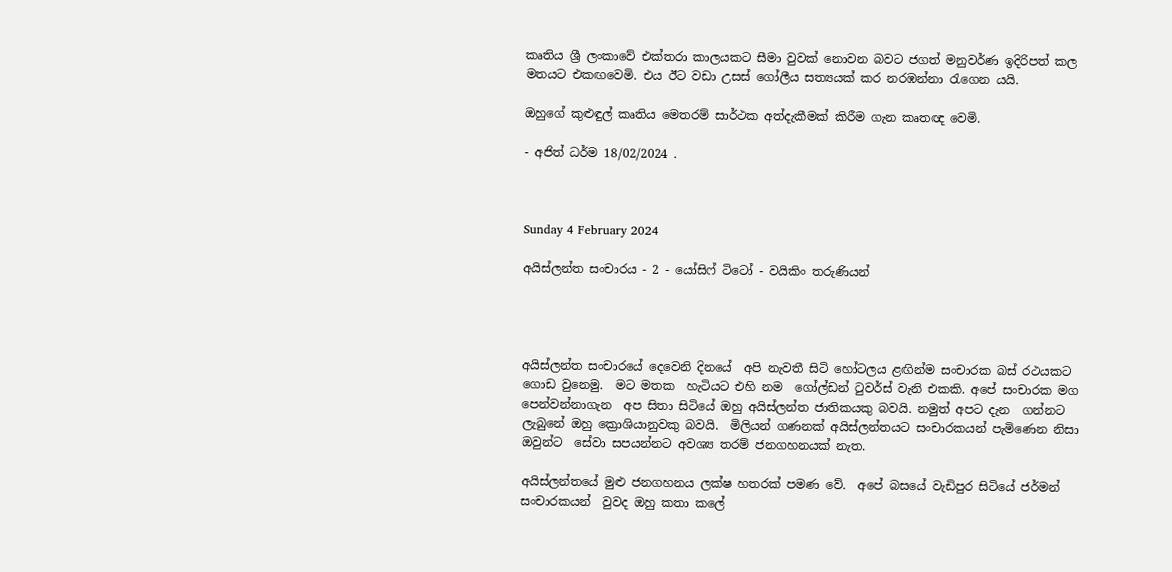කෘතිය ශ්‍රී ලංකාවේ එක්තරා කාලයකට සීමා වුවක් නොවන බවට ජගත් මනුවර්ණ ඉදිරිපත් කල මතයට එකඟවෙමි. එය ඊට වඩා උසස් ගෝලීය සත්‍යයක් කර නරඹන්නා රැගෙන යයි.

ඔහුගේ කුළුඳුල් කෘතිය මෙතරම් සාර්ථක අත්දැකීමක් කිරීම ගැන කෘතඥ වෙමි.

- අජිත් ධර්ම 18/02/2024 .



Sunday 4 February 2024

අයිස්ලන්ත සංචාරය - 2 - යෝසිෆ් ටිටෝ - වයිකිං තරුණියන්




අයිස්ලන්ත සංචාරයේ දෙවෙනි දිනයේ  අපි නැවතී සිටි හෝටලය ළඟින්ම සංචාරක බස් රථයකට ගොඩ වුනෙමු.  මට මතක  හැටියට එහි නම  ගෝල්ඩන් ටුවර්ස් වැනි එකකි. අපේ සංචාරක මග පෙන්වන්නාගැන  අප සිතා සිටියේ ඔහු අයිස්ලන්ත ජාතිකයකු බවයි. නමුත් අපට දැන  ගන්නට ලැබුනේ ඔහු ක්‍රොශියානුවකු බවයි.  මිලියන් ගණනක් අයිස්ලන්තයට සංචාරකයන් පැමිණෙන නිසා ඔවුන්ට  සේවා සපයන්නට අවශ්‍ය තරම් ජනගහනයක් නැත.

අයිස්ලන්තයේ මුළු ජනගහනය ලක්ෂ හතරක් පමණ වේ.  අපේ බසයේ වැඩිපුර සිටියේ ජර්මන් සංචාරකයන්  වුවද ඔහු කතා කලේ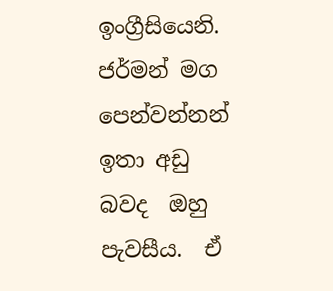ඉංග්‍රීසියෙනි. ජර්මන් මග පෙන්වන්නන් ඉතා අඩු බවද  ඔහු පැවසීය.  ඒ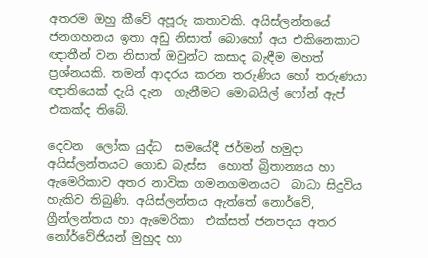අතරම ඔහු කීවේ අපූරු කතාවකි. අයිස්ලන්තයේ ජනගහනය ඉතා අඩු නිසාත් බොහෝ අය එකිනෙකාට ඥාතීන් වන නිසාත් ඔවුන්ට කසාද බැඳීම මහත් ප්‍රශ්නයකි. තමන් ආදරය කරන තරුණිය හෝ තරුණයා ඥාතියෙක් දැයි දැන  ගැනීමට මොබයිල් ෆෝන් ඇප් එකක්ද තිබේ.

දෙවන  ලෝක යුද්ධ  සමයේදී ජර්මන් හමුදා අයිස්ලන්තයට ගොඩ බැස්ස  හොත් බ්‍රිතාන්‍යය හා ඇමෙරිකාව අතර නාවික ගමනගමනයට  බාධා සිදුවිය හැකිව තිබුණි. අයිස්ලන්තය ඇත්තේ නොර්වේ, ග්‍රීන්ලන්තය හා ඇමෙරිකා  එක්සත් ජනපදය අතර නෝර්වේජියන් මුහුද හා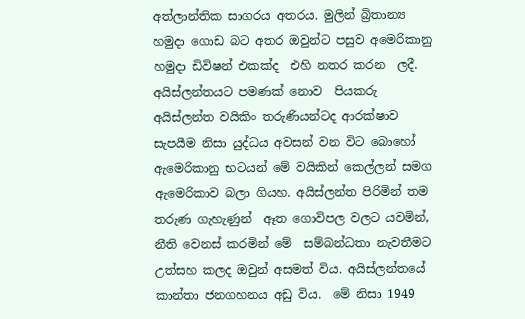අත්ලාන්තික සාගරය අතරය. මුලින් බ්‍රිතාන්‍ය හමුදා ගොඩ බට අතර ඔවුන්ට පසුව අමෙරිකානු හමුදා ඩිවිෂන් එකක්ද  එහි නතර කරන  ලදී. අයිස්ලන්තයට පමණක් නොව  පියකරු අයිස්ලන්ත වයිකිං තරුණියන්ටද ආරක්ෂාව සැපයීම නිසා යුද්ධය අවසන් වන විට බොහෝ ඇමෙරිකානු භටයන් මේ වයිකින් කෙල්ලන් සමග ඇමෙරිකාව බලා ගියහ. අයිස්ලන්ත පිරිමින් තම තරුණ ගැහැණුන්  ඈත ගොවිපල වලට යවමින්, නීති වෙනස් කරමින් මේ  සම්බන්ධතා නැවතීමට උත්සහ කලද ඔවුන් අසමත් විය. අයිස්ලන්තයේ කාන්තා ජනගහනය අඩු විය.  මේ නිසා 1949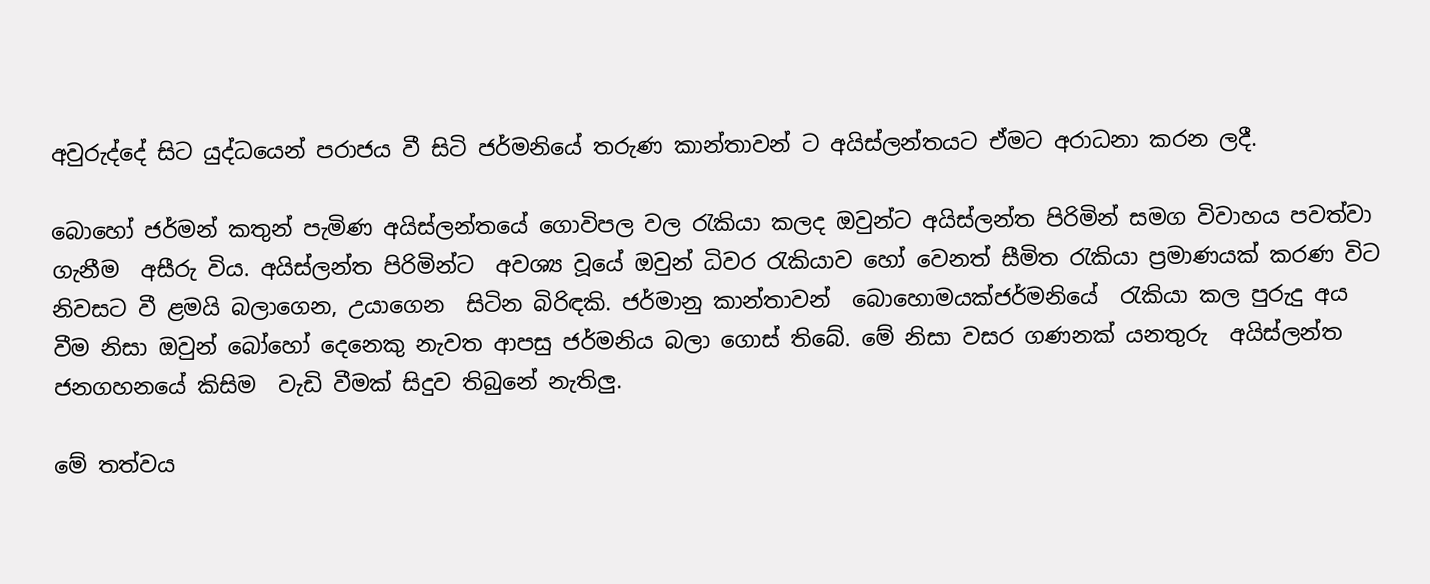අවුරුද්දේ සිට යුද්ධයෙන් පරාජය වී සිටි ජර්මනියේ තරුණ කාන්තාවන් ට අයිස්ලන්තයට ඒමට අරාධනා කරන ලදී.

බොහෝ ජර්මන් කතුන් පැමිණ අයිස්ලන්තයේ ගොවිපල වල රැකියා කලද ඔවුන්ට අයිස්ලන්ත පිරිමින් සමග විවාහය පවත්වා ගැනීම  අසීරු විය. අයිස්ලන්ත පිරිමින්ට  අවශ්‍ය වූයේ ඔවුන් ධිවර රැකියාව හෝ වෙනත් සීමිත රැකියා ප්‍රමාණයක් කරණ විට නිවසට වී ළමයි බලාගෙන, උයාගෙන  සිටින බිරිඳකි. ජර්මානු කාන්තාවන්  බොහොමයක්ජර්මනියේ  රැකියා කල පුරුදු අය වීම නිසා ඔවුන් බෝහෝ දෙනෙකු නැවත ආපසු ජර්මනිය බලා ගොස් තිබේ. මේ නිසා වසර ගණනක් යනතුරු  අයිස්ලන්ත ජනගහනයේ කිසිම  වැඩි වීමක් සිදුව තිබුනේ නැතිලු.

මේ තත්වය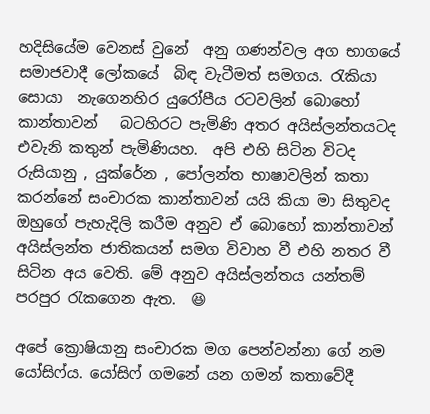හදිසියේම වෙනස් වුනේ  අනු ගණන්වල අග භාගයේ  සමාජවාදී ලෝකයේ  බිඳ වැටීමත් සමගය. රැකියා සොයා  නැගෙනහිර යුරෝපීය රටවලින් බොහෝ කාන්තාවන්   බටහිරට පැමිණි අතර අයිස්ලන්තයටද  එවැනි කතුන් පැමිණියහ.  අපි එහි සිටින විටද රුසියානු , යුක්රේන , පෝලන්ත භාෂාවලින් කතා කරන්නේ සංචාරක කාන්තාවන් යයි කියා මා සිතුවද ඔහුගේ පැහැදිලි කරීම අනුව ඒ බොහෝ කාන්තාවන් අයිස්ලන්ත ජාතිකයන් සමග විවාහ වී එහි නතර වී සිටින අය වෙති. මේ අනුව අයිස්ලන්තය යන්තම් පරපුර රැකගෙන ඇත.  😆

අපේ ක්‍රොෂියානු සංචාරක මග පෙන්වන්නා ගේ නම යෝසිෆ්ය. යෝසිෆ් ගමනේ යන ගමන් කතාවේදී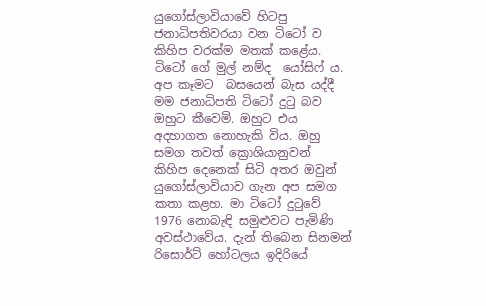යුගෝස්ලාවියාවේ හිටපු ජනාධිපතිවරයා වන ටිටෝ ව  කිහිප වරක්ම මතක් කළේය. ටිටෝ ගේ මුල් නම්ද  යෝසිෆ් ය.  අප කෑමට  බසයෙන් බැස යද්දී මම ජනාධිපති ටිටෝ දුටු බව ඔහුට කීවෙමි. ඔහුට එය අදහාගත නොහැකි විය. ඔහු සමග තවත් ක්‍රොශියානුවන්  කිහිප දෙනෙක් සිටි අතර ඔවුන් යුගෝස්ලාවියාව ගැන අප සමග කතා කළහ. මා ටිටෝ දුටුවේ 1976 නොබැඳි සමුළුවට පැමිණි අවස්ථාවේය. දැන් තිබෙන සිනමන් රිසොර්ට් හෝටලය ඉදිරියේ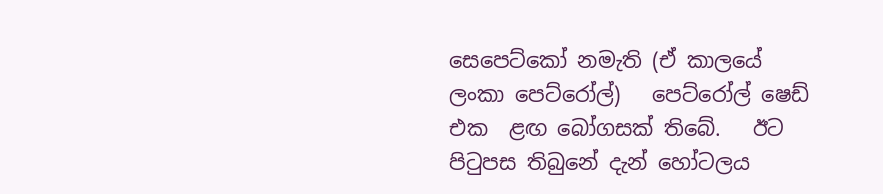සෙපෙට්කෝ නමැති (ඒ කාලයේ ලංකා පෙට්රෝල්)   පෙට්රෝල් ෂෙඩ් එක  ළඟ බෝගසක් තිබේ.   ඊට පිටුපස තිබුනේ දැන් හෝටලය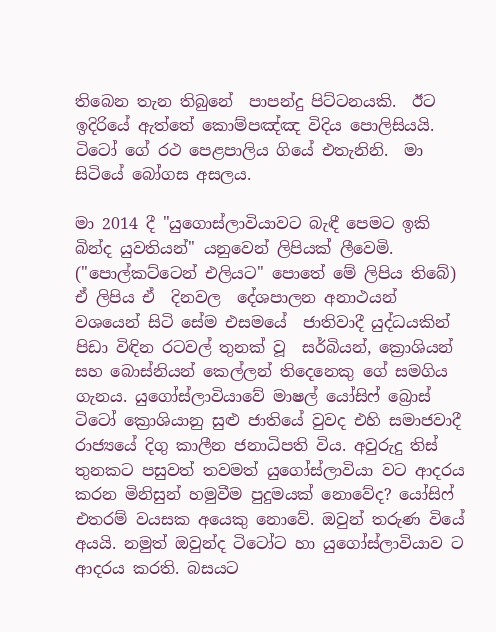තිබෙන තැන තිබුනේ  පාපන්දු පිට්ටනයකි.  ඊට ඉදිරියේ ඇත්තේ කොම්පඤ්ඤ විදිය පොලිසියයි.  ටිටෝ ගේ රථ පෙළපාලිය ගියේ එතැනිනි.  මා  සිටියේ බෝගස අසලය.

මා 2014 දී "යුගොස්ලාවියාවට බැඳී පෙමට ඉකි බින්ද යුවතියන්" යනුවෙන් ලිපියක් ලීවෙමි. ("පොල්කට්ටෙන් එලියට" පොතේ මේ ලිපිය තිබේ)  ඒ ලිපිය ඒ  දිනවල  දේශපාලන අනාථයන් වශයෙන් සිටි සේම එසමයේ  ජාතිවාදී යුද්ධයකින්  පිඩා විඳින රටවල් තුනක් වූ  සර්බියන්, ක්‍රොශියන් සහ බොස්නියන් කෙල්ලන් තිදෙනෙකු ගේ සමගිය ගැනය. යුගෝස්ලාවියාවේ මාෂල් යෝසිෆ් බ්‍රොස් ටිටෝ ක්‍රොශියානු සුළු ජාතියේ වුවද එහි සමාජවාදී රාජ්‍යයේ දිගු කාලීන ජනාධිපති විය. අවුරුදු තිස්  තුනකට පසුවත් තවමත් යුගෝස්ලාවියා වට ආදරය කරන මිනිසුන් හමුවීම පුදුමයක් නොවේද? යෝසිෆ් එතරම් වයසක අයෙකු නොවේ. ඔවුන් තරුණ වියේ අයයි. නමුත් ඔවුන්ද ටිටෝට හා යුගෝස්ලාවියාව ට ආදරය කරති. බසයට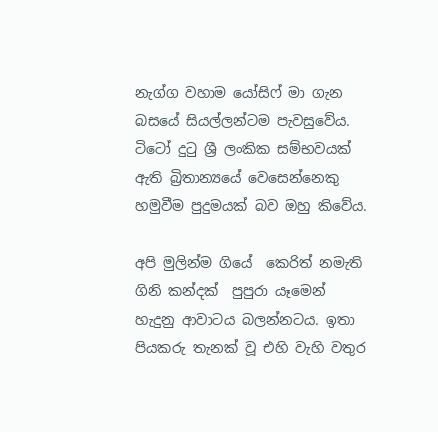නැග්ග වහාම යෝසිෆ් මා ගැන බසයේ සියල්ලන්ටම පැවසුවේය. ටිටෝ දුටු ශ්‍රී ලංකික සම්භවයක් ඇති බ්‍රිතාන්‍යයේ වෙසෙන්නෙකු හමුවීම පුදුමයක් බව ඔහු කිවේය.

අපි මුලින්ම ගියේ  කෙරිත් නමැති ගිනි කන්දක්  පුපුරා යෑමෙන් හැදුනු ආවාටය බලන්නටය. ඉතා පියකරු තැනක් වූ එහි වැහි වතුර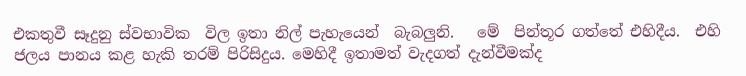එකතුවී සෑදුනු ස්වභාවික  විල ඉතා නිල් පැහැයෙන්  බැබලුනි.   මේ  පින්තූර ගත්තේ එහිදීය.  එහි  ජලය පානය කළ හැකි තරම් පිරිසිදුය. මෙහිදී ඉතාමත් වැදගත් දැන්වීමක්ද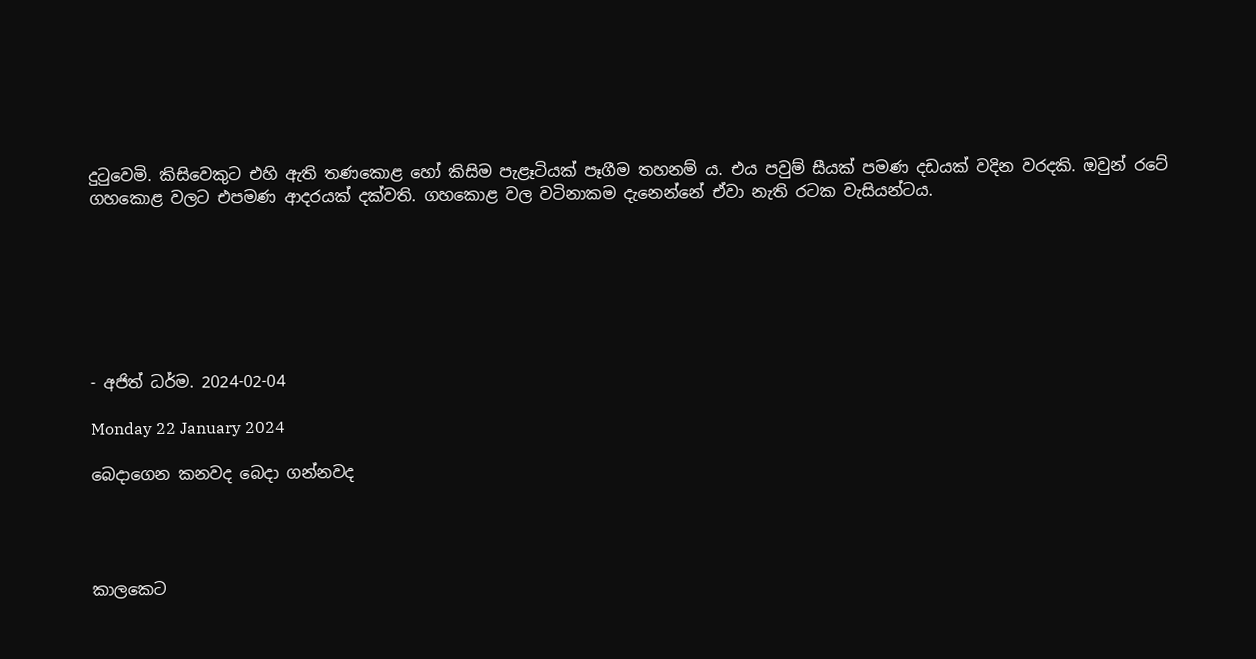දුටුවෙමි. කිසිවෙකුට එහි ඇති තණකොළ හෝ කිසිම පැළෑටියක් පෑගීම තහනම් ය. එය පවුම් සීයක් පමණ දඩයක් වදින වරදකි. ඔවුන් රටේ ගහකොළ වලට එපමණ ආදරයක් දක්වති. ගහකොළ වල වටිනාකම දැනෙන්නේ ඒවා නැති රටක වැසියන්ටය.







- අජිත් ධර්ම. 2024-02-04

Monday 22 January 2024

බෙදාගෙන කනවද බෙදා ගන්නවද




කාලකෙට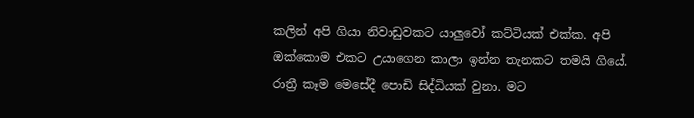කලින් අපි ගියා නිවාඩුවකට යාලුවෝ කට්ටියක් එක්ක. අපි ඔක්කොම එකට උයාගෙන කාලා ඉන්න තැනකට තමයි ගියේ. රාත්‍රී කෑම මෙසේදී පොඩි සිද්ධියක් වුනා. මට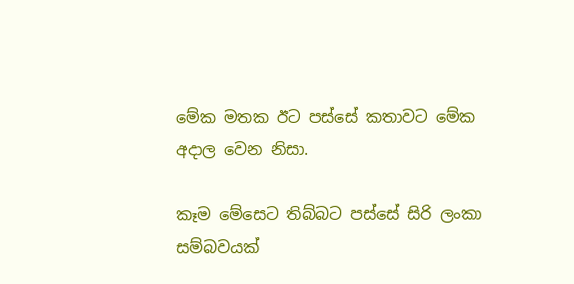මේක මතක ඊට පස්සේ කතාවට මේක අදාල වෙන නිසා.

කෑම මේසෙට තිබ්බට පස්සේ සිරි ලංකා සම්බවයක්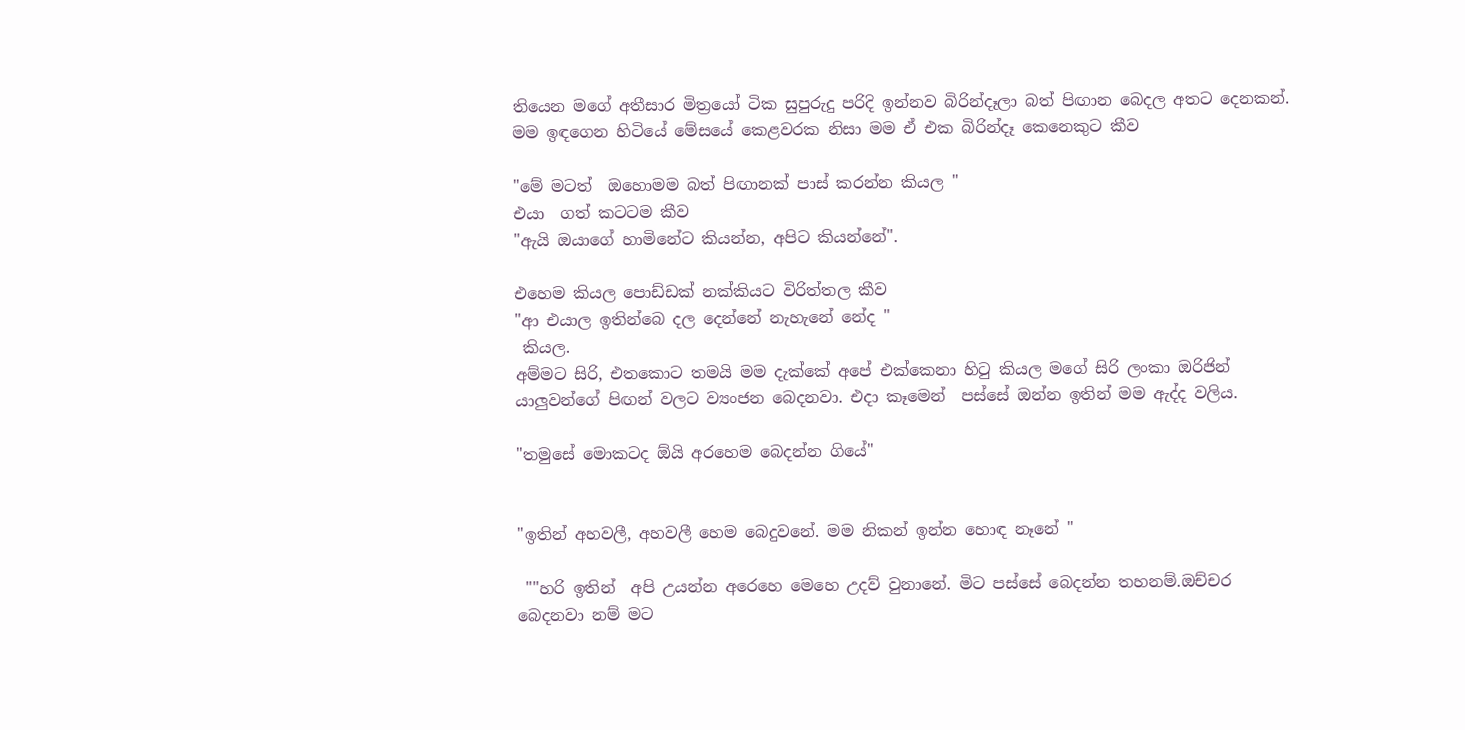තියෙන මගේ අතීසාර මිත්‍රයෝ ටික සුපුරුදු පරිදි ඉන්නව බිරින්දෑලා බත් පිඟාන බෙදල අතට දෙනකන්.  මම ඉඳගෙන හිටියේ මේසයේ කෙළවරක නිසා මම ඒ එක බිරින්දෑ කෙනෙකුට කීව

"මේ මටත්  ඔහොමම බත් පිඟානක් පාස් කරන්න කියල "
එයා  ගත් කටටම කීව
"ඇයි ඔයාගේ හාමිනේට කියන්න, අපිට කියන්නේ".

එහෙම කියල පොඩ්ඩක් නක්කියට විරිත්තල කීව
"ආ එයාල ඉතින්බෙ දල දෙන්නේ නැහැනේ නේද "
 කියල.
අම්මට සිරි, එතකොට තමයි මම දැක්කේ අපේ එක්කෙනා හිටු කියල මගේ සිරි ලංකා ඔරිජින් යාලුවන්ගේ පිඟන් වලට ව්‍යංජන බෙදනවා. එදා කෑමෙන්  පස්සේ ඔන්න ඉතින් මම ඇද්ද වලිය.

"තමුසේ මොකටද ඕයි අරහෙම බෙදන්න ගියේ"


"ඉතින් අහවලී, අහවලී හෙම බෙදුවනේ. මම නිකන් ඉන්න හොඳ නෑනේ "

 ""හරි ඉතින්  අපි උයන්න අරෙහෙ මෙහෙ උදව් වුනානේ. මිට පස්සේ බෙදන්න තහනම්.ඔච්චර බෙදනවා නම් මට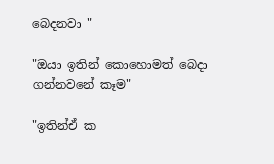බෙදනවා "

"ඔයා ඉතින් කොහොමත් බෙදා ගන්නවනේ කෑම"

"ඉතින්ඒ ක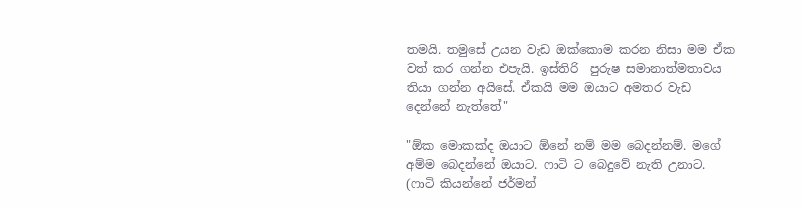තමයි. තමුසේ උයන වැඩ ඔක්කොම කරන නිසා මම ඒක වත් කර ගන්න එපැයි. ඉස්තිරි  පුරුෂ සමානාත්මතාවය තියා ගන්න අයිසේ. ඒකයි මම ඔයාට අමතර වැඩ දෙන්නේ නැත්තේ"

"ඕක මොකක්ද ඔයාට ඕනේ නම් මම බෙදන්නම්. මගේ අම්ම බෙදන්නේ ඔයාට. ෆාටි ට බෙදුවේ නැති උනාට. (ෆාටි කියන්නේ ජර්මන්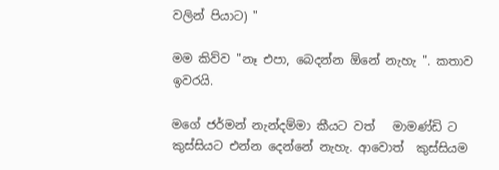වලින් පියාට) "

මම කිව්ව "නෑ එපා, බෙදන්න ඕනේ නැහැ ". කතාව ඉවරයි.

මගේ ජර්මන් නැන්දම්මා කීයට වත්   මාමණ්ඩි ට කුස්සියට එන්න දෙන්නේ නැහැ. ආවොත්  කුස්සියම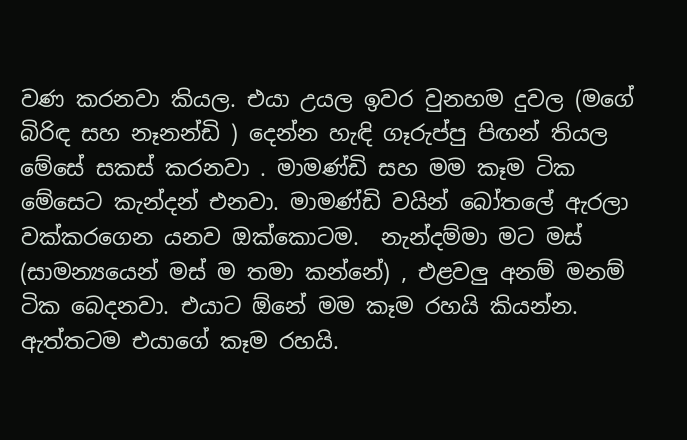වණ කරනවා කියල. එයා උයල ඉවර වුනහම දුවල (මගේ බිරිඳ සහ නෑනන්ඩි ) දෙන්න හැඳි ගෑරුප්පු පිඟන් තියල මේසේ සකස් කරනවා . මාමණ්ඩි සහ මම කෑම ටික  මේසෙට කැන්දන් එනවා. මාමණ්ඩි වයින් බෝතලේ ඇරලා වක්කරගෙන යනව ඔක්කොටම.  නැන්දම්මා මට මස් (සාමන්‍යයෙන් මස් ම තමා කන්නේ) , එළවලු අනම් මනම් ටික බෙදනවා. එයාට ඕනේ මම කෑම රහයි කියන්න. ඇත්තටම එයාගේ කෑම රහයි.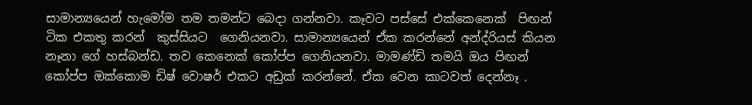සාමාන්‍යයෙන් හැමෝම තම තමන්ට බෙදා ගන්නවා. කෑවට පස්සේ එක්කෙනෙක්  පිඟන් ටික එකතු කරන්  කුස්සියට  ගෙනියනවා. සාමාන්‍යයෙන් ඒක කරන්නේ අන්ද්රියස් කියන නෑනා ගේ හස්බන්ඩ. තව කෙනෙක් කෝප්ප ගෙනියනවා. මාමණ්ඩි තමයි ඔය පිඟන් කෝප්ප ඔක්කොම ඩිෂ් වොෂර් එකට අඩුක් කරන්නේ. ඒක වෙන කාටවත් දෙන්නෑ .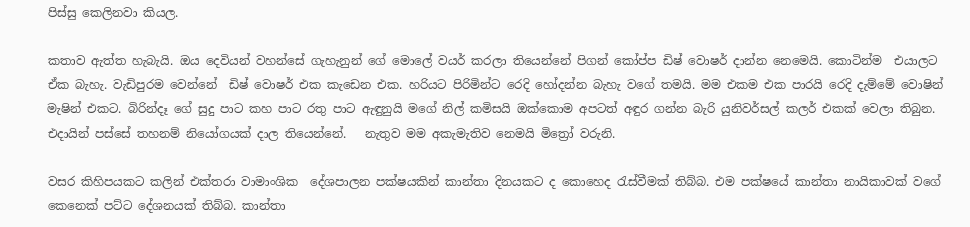පිස්සු කෙලිනවා කියල.

කතාව ඇත්ත හැබැයි. ඔය දෙවියන් වහන්සේ ගැහැනුන් ගේ මොලේ වයර් කරලා තියෙන්නේ පිගන් කෝප්ප ඩිෂ් වොෂර් දාන්න නෙමෙයි. කොටින්ම  එයාලට ඒක බැහැ. වැඩිපුරම වෙන්නේ  ඩිෂ් වොෂර් එක කැඩෙන එක. හරියට පිරිමින්ට රෙදි හෝදන්න බැහැ වගේ තමයි. මම එකම එක පාරයි රෙදි දැම්මේ වොෂින් මැෂින් එකට. බිරින්දෑ ගේ සුදු පාට කහ පාට රතු පාට ඇඳුනුයි මගේ නිල් කමිසයි ඔක්කොම අපටත් අඳුර ගන්න බැරි යුනිවර්සල් කලර් එකක් වෙලා තිබුන. එදායින් පස්සේ තහනම් නියෝගයක් දාල තියෙන්නේ.   නැතුව මම අකැමැතිව නෙමයි මිත්‍රෝ වරුනි.

වසර කිහිපයකට කලින් එක්තරා වාමාංශික  දේශපාලන පක්ෂයකින් කාන්තා දිනයකට ද කොහෙද රැස්වීමක් තිබ්බ. එම පක්ෂයේ කාන්තා නායිකාවක් වගේ කෙනෙක් පට්ට දේශනයක් තිබ්බ. කාන්තා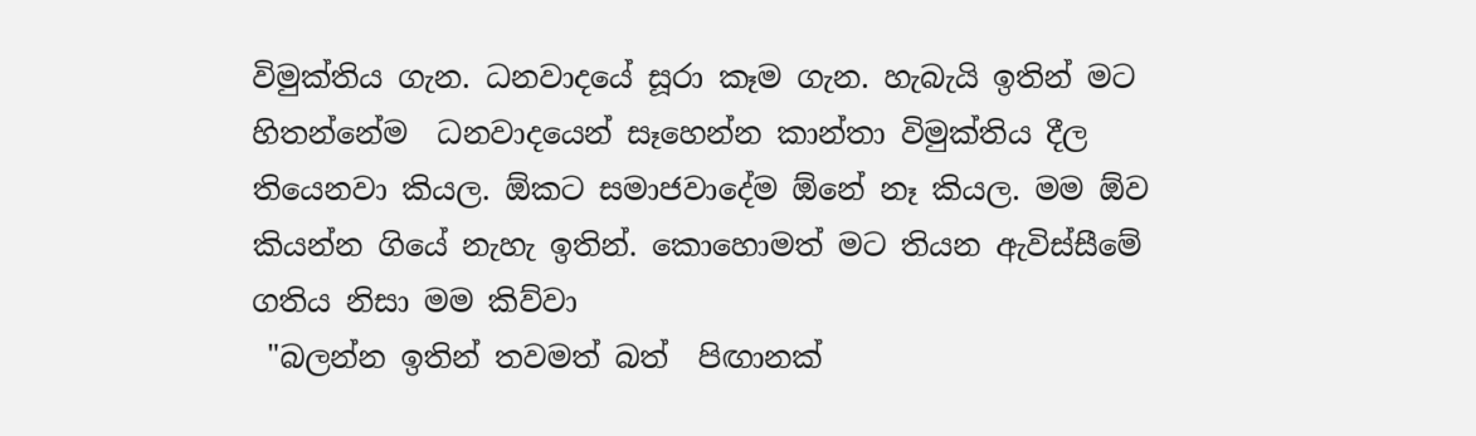විමුක්තිය ගැන. ධනවාදයේ සූරා කෑම ගැන. හැබැයි ඉතින් මට  හිතන්නේම  ධනවාදයෙන් සෑහෙන්න කාන්තා විමුක්තිය දීල තියෙනවා කියල. ඕකට සමාජවාදේම ඕනේ නෑ කියල. මම ඕව කියන්න ගියේ නැහැ ඉතින්. කොහොමත් මට තියන ඇවිස්සීමේ ගතිය නිසා මම කිව්වා
 "බලන්න ඉතින් තවමත් බත්  පිඟානක්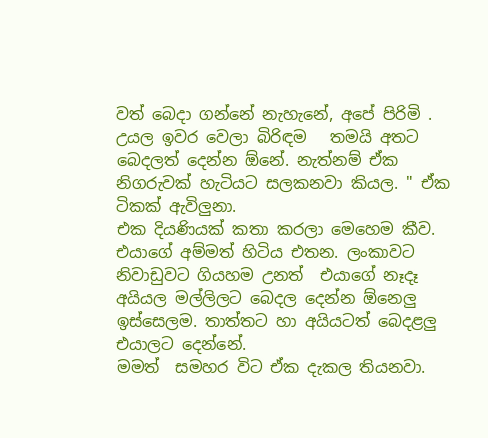වත් බෙදා ගන්නේ නැහැනේ, අපේ පිරිමි . උයල ඉවර වෙලා බිරිඳම   තමයි අතට බෙදලත් දෙන්න ඕනේ. නැත්නම් ඒක නිගරුවක් හැටියට සලකනවා කියල. " ඒක ටිකක් ඇවිලුනා.
එක දියණියක් කතා කරලා මෙහෙම කීව. එයාගේ අම්මත් හිටිය එතන. ලංකාවට නිවාඩුවට ගියහම උනත්  එයාගේ නෑදෑ අයියල මල්ලිලට බෙදල දෙන්න ඕනෙලු ඉස්සෙලම. තාත්තට හා අයියටත් බෙදළලු එයාලට දෙන්නේ.
මමත්  සමහර විට ඒක දැකල තියනවා.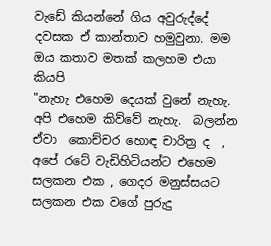වැඩේ කියන්නේ ගිය අවුරුද්දේ දවසක ඒ කාන්තාව හමුවුනා. මම ඔය කතාව මතක් කලහම එයා කියපි
"නැහැ එහෙම දෙයක් වුනේ නැහැ. අපි එහෙම කිව්වේ නැහැ.  බලන්න ඒවා  කොච්චර හොඳ චාරිත්‍ර ද  , අපේ රටේ වැඩිහිටියන්ට එහෙම සලකන එක , ගෙදර මනුස්සයට සලකන එක වගේ පුරුදු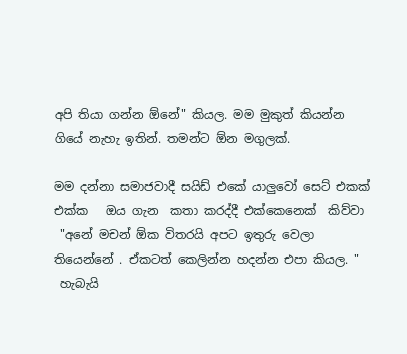අපි තියා ගන්න ඕනේ" කියල. මම මුකුත් කියන්න ගියේ නැහැ ඉතින්. තමන්ට ඕන මගුලක්.

මම දන්නා සමාජවාදී සයිඩ් එකේ යාලුවෝ සෙට් එකක් එක්ක   ඔය ගැන  කතා කරද්දී එක්කෙනෙක්  කිව්වා
 "අනේ මචන් ඕක විතරයි අපට ඉතුරු වෙලා තියෙන්නේ . ඒකටත් කෙලින්න හදන්න එපා කියල. "
 හැබැයි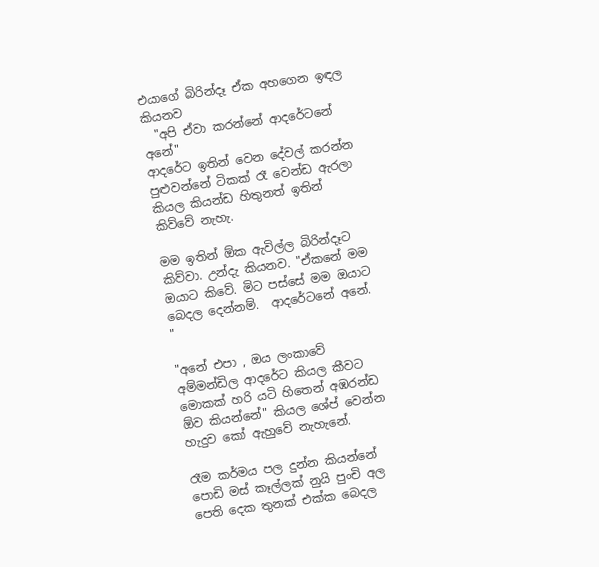එයාගේ බිරින්දෑ ඒක අහගෙන ඉඳල කියනව
  "අපි ඒවා කරන්නේ ආදරේටනේ අනේ"
ආදරේට ඉතින් වෙන දේවල් කරන්න පුළුවන්නේ ටිකක් රෑ වෙන්ඩ ඇරලා කියල කියන්ඩ හිතුනත් ඉතින් කිව්වේ නැහැ.

මම ඉතින් ඕක ඇවිල්ල බිරින්දෑට කිව්වා. උන්දැ කියනව. "ඒකනේ මම ඔයාට කිවේ. මිට පස්සේ මම ඔයාට බෙදල දෙන්නම්.  ආදරේටනේ අනේ. "

"අනේ එපා , ඔය ලංකාවේ අම්මන්ඩිල ආදරේට කියල කීවට මොකක් හරි යටි හිතෙන් අඹරන්ඩ ඕව කියන්නේ" කියල ශේප් වෙන්න හැදුව කෝ ඇහුවේ නැහැනේ.

රෑම කර්මය පල දුන්න කියන්නේ පොඩි මස් කෑල්ලක් නුයි පුංචි අල පෙති දෙක තුනක් එක්ක බෙදල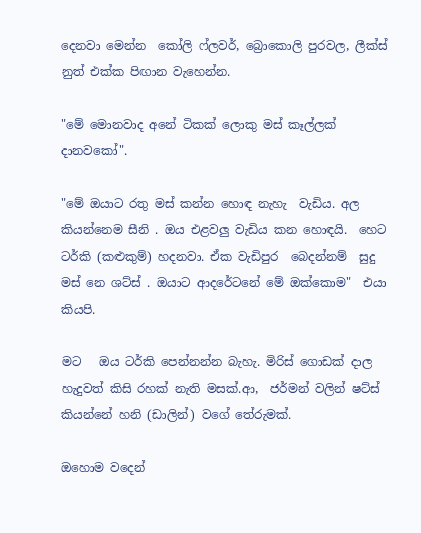දෙනවා මෙන්න  කෝලි ෆ්ලවර්, බ්‍රොකොලි පුරවල, ලීක්ස් නුත් එක්ක පිඟාන වැහෙන්න.

"මේ මොනවාද අනේ ටිකක් ලොකු මස් කෑල්ලක් දානවකෝ".

"මේ ඔයාට රතු මස් කන්න හොඳ නැහැ  වැඩිය. අල කියන්නෙම සීනි . ඔය එළවලු වැඩිය කන හොඳයි.  හෙට ටර්කි (කළුකුම්) හදනවා. ඒක වැඩිපුර  බෙදන්නම්  සුදු මස් නෙ ශට්ස් . ඔයාට ආදරේටනේ මේ ඔක්කොම"  එයා කියපි.

මට   ඔය ටර්කි පෙන්නන්න බැහැ. මිරිස් ගොඩක් දාල හැදුවත් කිසි රහක් නැති මසක්.ආ,  ජර්මන් වලින් ෂට්ස් කියන්නේ හනි (ඩාලින්) වගේ තේරුමක්.

ඔහොම වදෙන්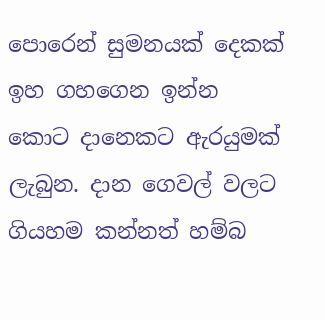පොරෙන් සුමනයක් දෙකක් ඉහ ගහගෙන ඉන්න කොට දානෙකට ඇරයුමක් ලැබුන. දාන ගෙවල් වලට ගියහම කන්නත් හම්බ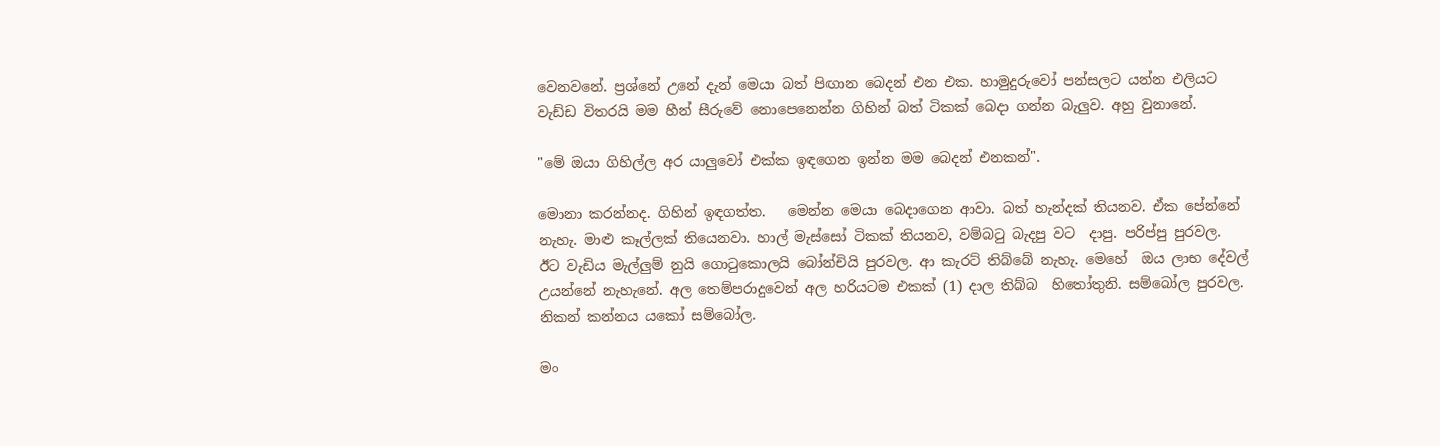වෙනවනේ. ප්‍රශ්නේ උනේ දැන් මෙයා බත් පිඟාන බෙදන් එන එක. හාමුදුරුවෝ පන්සලට යන්න එලියට වැඩ්ඩ විතරයි මම හීන් සීරුවේ නොපෙනෙන්න ගිහින් බත් ටිකක් බෙදා ගන්න බැලුව. අහු වුනානේ.

"මේ ඔයා ගිහිල්ල අර යාලුවෝ එක්ක ඉඳගෙන ඉන්න මම බෙදන් එනකන්".

මොනා කරන්නද. ගිහින් ඉඳගත්ත.   මෙන්න මෙයා බෙදාගෙන ආවා. බත් හැන්දක් තියනව. ඒක පේන්නේ නැහැ. මාළු කෑල්ලක් තියෙනවා. හාල් මැස්සෝ ටිකක් තියනව, වම්බටු බැදපු වට  දාපු. පරිප්පු පුරවල. ඊට වැඩිය මැල්ලුම් නුයි ගොටුකොලයි බෝන්චියි පුරවල. ආ කැරට් තිබ්බේ නැහැ. මෙහේ  ඔය ලාභ දේවල් උයන්නේ නැහැනේ. අල තෙම්පරාදුවෙන් අල හරියටම එකක් (1) දාල තිබ්බ  හිතෝතුනි. සම්බෝල පුරවල. නිකන් කන්නය යකෝ සම්බෝල.

මං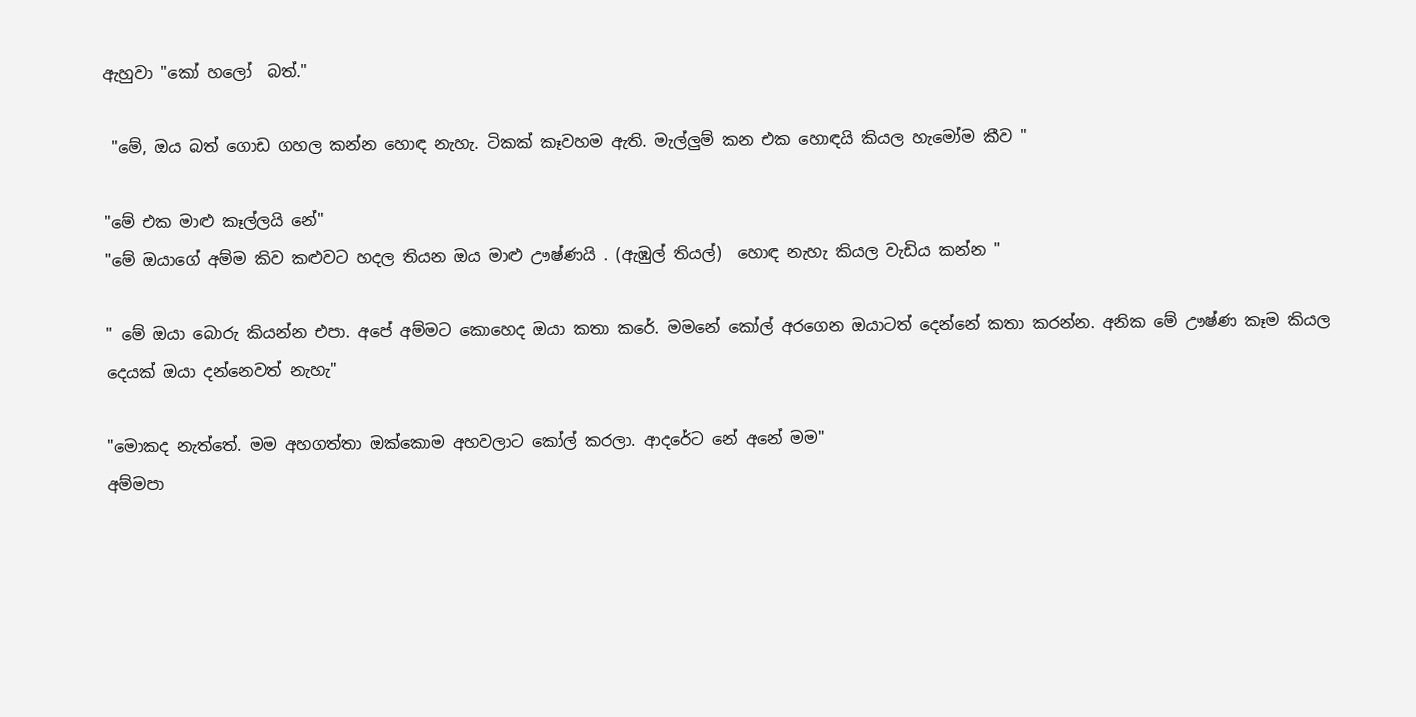ඇහුවා "කෝ හලෝ  බත්."

 "මේ, ඔය බත් ගොඩ ගහල කන්න හොඳ නැහැ. ටිකක් කෑවහම ඇති. මැල්ලුම් කන එක හොඳයි කියල හැමෝම කීව "

"මේ එක මාළු කෑල්ලයි නේ"
"මේ ඔයාගේ අම්ම කිව කළුවට හදල තියන ඔය මාළු ඌෂ්ණයි . (ඇඹුල් තියල්)  හොඳ නැහැ කියල වැඩිය කන්න "

" මේ ඔයා බොරු කියන්න එපා. අපේ අම්මට කොහෙද ඔයා කතා කරේ. මමනේ කෝල් අරගෙන ඔයාටත් දෙන්නේ කතා කරන්න. අනික මේ ඌෂ්ණ කෑම කියල දෙයක් ඔයා දන්නෙවත් නැහැ"

"මොකද නැත්තේ. මම අහගත්තා ඔක්කොම අහවලාට කෝල් කරලා. ආදරේට නේ අනේ මම"
අම්මපා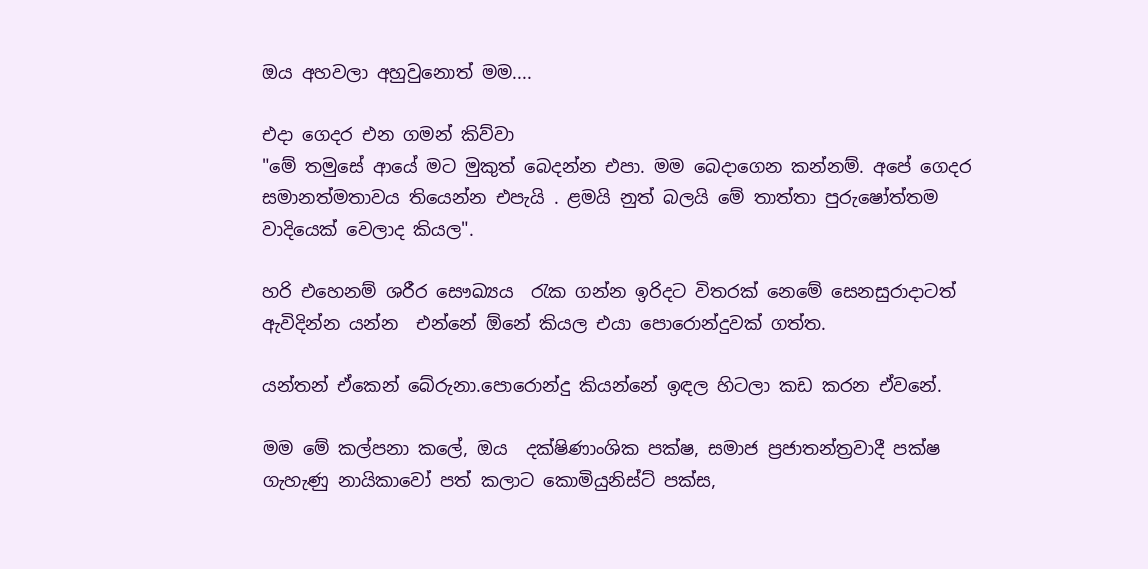ඔය අහවලා අහුවුනොත් මම....

එදා ගෙදර එන ගමන් කිව්වා
"මේ තමුසේ ආයේ මට මුකුත් බෙදන්න එපා. මම බෙදාගෙන කන්නම්. අපේ ගෙදර සමානත්මතාවය තියෙන්න එපැයි . ළමයි නුත් බලයි මේ තාත්තා පුරුෂෝත්තම වාදියෙක් වෙලාද කියල".

හරි එහෙනම් ශරීර සෞඛ්‍යය  රැක ගන්න ඉරිදට විතරක් නෙමේ සෙනසුරාදාටත් ඇවිදින්න යන්න  එන්නේ ඕනේ කියල එයා පොරොන්දුවක් ගත්ත.

යන්තන් ඒකෙන් බේරුනා.පොරොන්දු කියන්නේ ඉඳල හිටලා කඩ කරන ඒවනේ.

මම මේ කල්පනා කලේ, ඔය  දක්ෂිණාංශික පක්ෂ, සමාජ ප්‍රජාතන්ත්‍රවාදී පක්ෂ ගැහැණු නායිකාවෝ පත් කලාට කොමියුනිස්ට් පක්ස,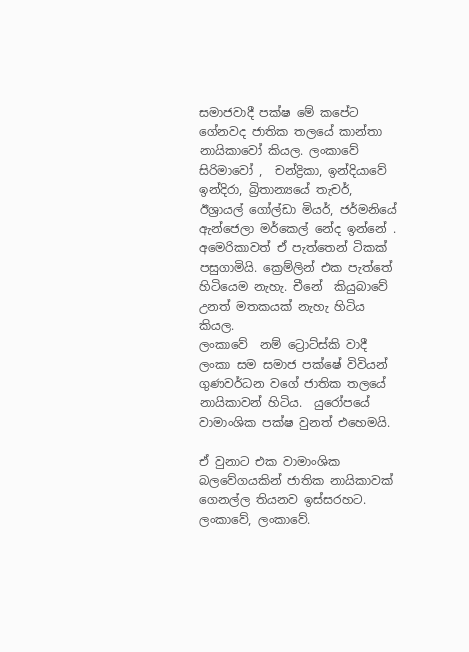සමාජවාදී පක්ෂ මේ කපේට ගේනවද ජාතික තලයේ කාන්තා  නායිකාවෝ කියල. ලංකාවේ  සිරිමාවෝ ,  චන්ද්‍රිකා, ඉන්දියාවේ ඉන්දිරා, බ්‍රිතාන්‍යයේ තැචර්,  ඊශ්‍රායල් ගෝල්ඩා මියර්, ජර්මනියේ ඇන්ජෙලා මර්කෙල් නේද ඉන්නේ . අමෙරිකාවත් ඒ පැත්තෙන් ටිකක් පසුගාමියි. ක්‍රෙම්ලින් එක පැත්තේ හිටියෙම නැහැ. චීනේ  කියුබාවේ උනත් මතකයක් නැහැ හිටිය කියල.
ලංකාවේ  නම් ට්‍රොට්ස්කි වාදී ලංකා සම සමාජ පක්ෂේ විවියන් ගුණවර්ධන වගේ ජාතික තලයේ නායිකාවන් හිටිය.  යුරෝපයේ වාමාංශික පක්ෂ වුනත් එහෙමයි.

ඒ වුනාට එක වාමාංශික බලවේගයකින් ජාතික නායිකාවක් ගෙනල්ල තියනව ඉස්සරහට. ලංකාවේ, ලංකාවේ.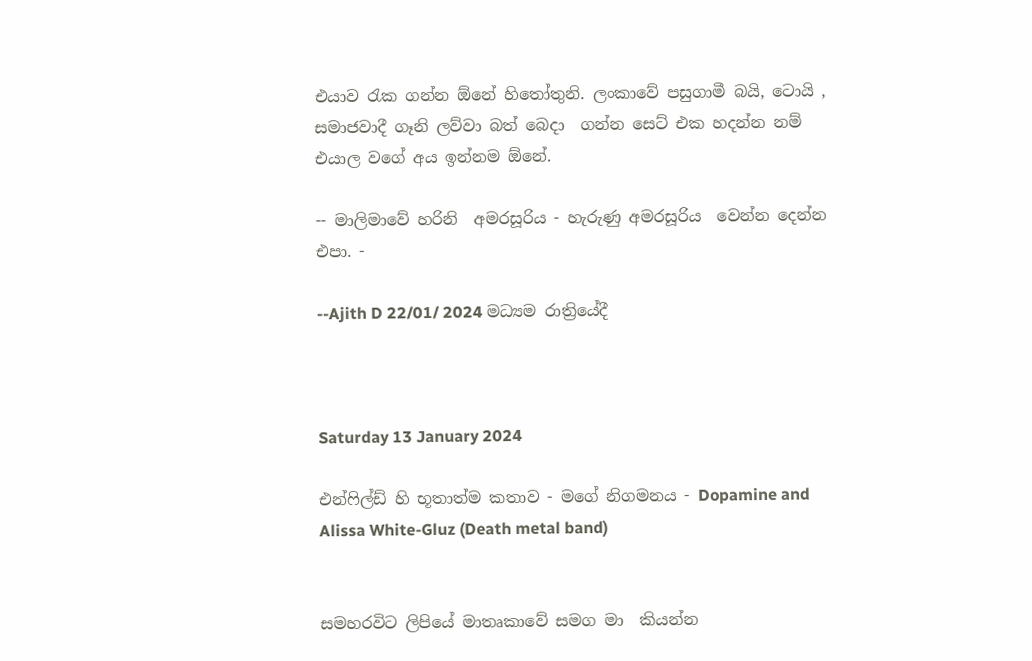එයාව රැක ගන්න ඕනේ හිතෝතුනි. ලංකාවේ පසුගාමී බයි, ටොයි , සමාජවාදී ගෑනි ලව්වා බත් බෙදා  ගන්න සෙට් එක හදන්න නම් එයාල වගේ අය ඉන්නම ඕනේ.

-- මාලිමාවේ හරිනි  අමරසූරිය - හැරුණු අමරසූරිය  වෙන්න දෙන්න එපා. -

--Ajith D 22/01/ 2024 මධ්‍යම රාත්‍රියේදී



Saturday 13 January 2024

එන්ෆිල්ඩ් හි භූතාත්ම කතාව - මගේ නිගමනය - Dopamine and Alissa White-Gluz (Death metal band)


සමහරවිට ලිපියේ මාතෘකාවේ සමග මා  කියන්න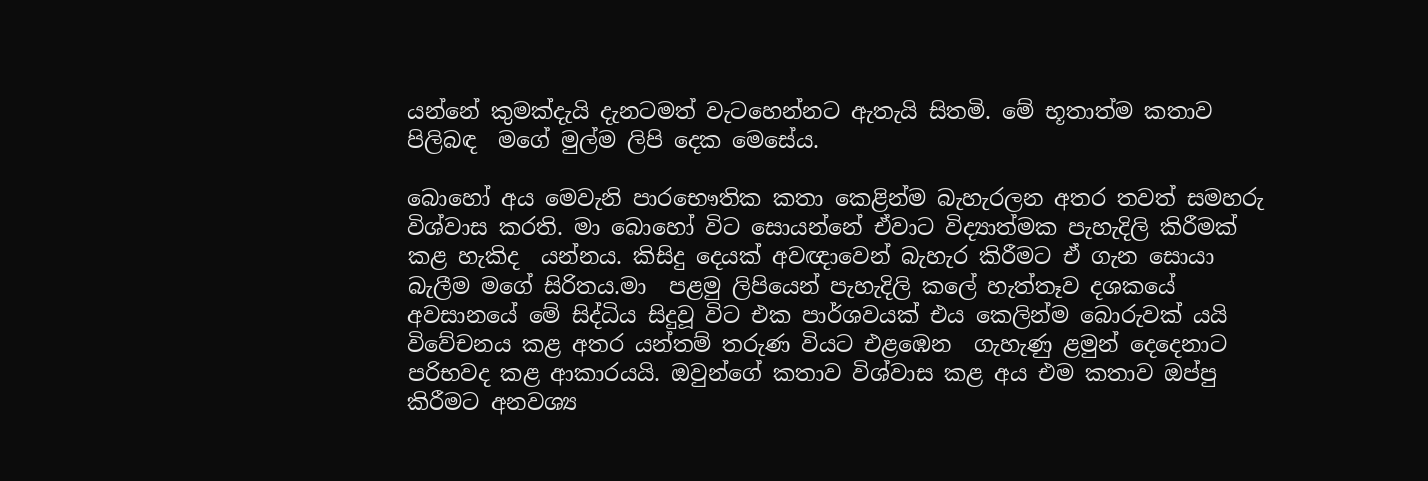යන්නේ කුමක්දැයි දැනටමත් වැටහෙන්නට ඇතැයි සිතමි. මේ භූතාත්ම කතාව පිලිබඳ  මගේ මුල්ම ලිපි දෙක මෙසේය.

බොහෝ අය මෙවැනි පාරභෞතික කතා කෙළින්ම බැහැරලන අතර තවත් සමහරු විශ්වාස කරති. මා බොහෝ විට සොයන්නේ ඒවාට විද්‍යාත්මක පැහැදිලි කිරීමක් කළ හැකිද  යන්නය. කිසිදු දෙයක් අවඥාවෙන් බැහැර කිරීමට ඒ ගැන සොයා බැලීම මගේ සිරිතය.මා  පළමු ලිපියෙන් පැහැදිලි කලේ හැත්තෑව දශකයේ අවසානයේ මේ සිද්ධිය සිදුවූ විට එක පාර්ශවයක් එය කෙලින්ම බොරුවක් යයි විවේචනය කළ අතර යන්තම් තරුණ වියට එළඹෙන  ගැහැණු ළමුන් දෙදෙනාට පරිභවද කළ ආකාරයයි. ඔවුන්ගේ කතාව විශ්වාස කළ අය එම කතාව ඔප්පු කිරීමට අනවශ්‍ය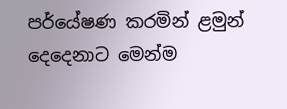පර්යේෂණ කරමින් ළමුන් දෙදෙනාට මෙන්ම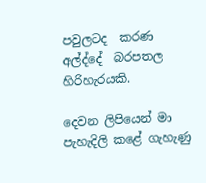පවුලටද  කරණ අල්ද්දේ  බරපතල හිරිහැරයකි.

දෙවන ලිපියෙන් මා  පැහැදිලි කළේ ගැහැණු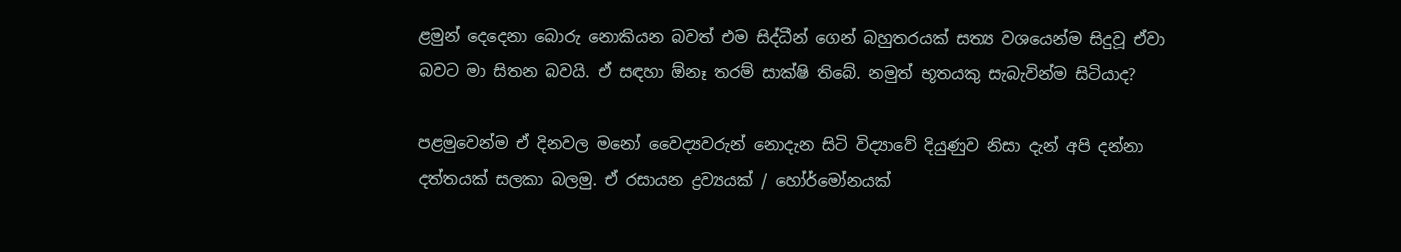ළමුන් දෙදෙනා බොරු නොකියන බවත් එම සිද්ධීන් ගෙන් බහුතරයක් සත්‍ය වශයෙන්ම සිදුවූ ඒවා බවට මා සිතන බවයි. ඒ සඳහා ඕනෑ තරම් සාක්ෂි තිබේ. නමුත් භූතයකු සැබැවින්ම සිටියාද?

පළමුවෙන්ම ඒ දිනවල මනෝ වෛද්‍යවරුන් නොදැන සිටි විද්‍යාවේ දියුණුව නිසා දැන් අපි දන්නා දත්තයක් සලකා බලමු. ඒ රසායන ද්‍රව්‍යයක් / හෝර්මෝනයක්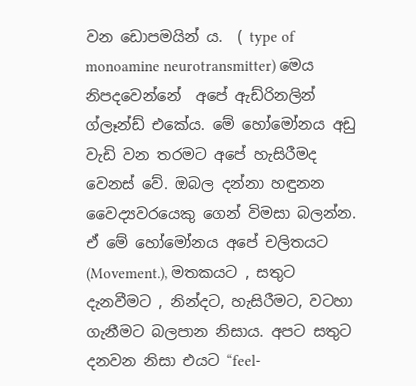වන ඩොපමයින් ය.  ( type of monoamine neurotransmitter) මෙය නිපදවෙන්නේ  අපේ ඇඩ්රිනලින් ග්ලෑන්ඩ් එකේය. මේ හෝමෝනය අඩු වැඩි වන තරමට අපේ හැසිරීමද වෙනස් වේ. ඔබල දන්නා හඳුනන වෛද්‍යවරයෙකු ගෙන් විමසා බලන්න.  ඒ මේ හෝමෝනය අපේ චලිතයට (Movement.), මතකයට , සතුට දැනවීමට , නින්දට, හැසිරීමට, වටහා ගැනීමට බලපාන නිසාය. අපට සතුට දනවන නිසා එයට “feel-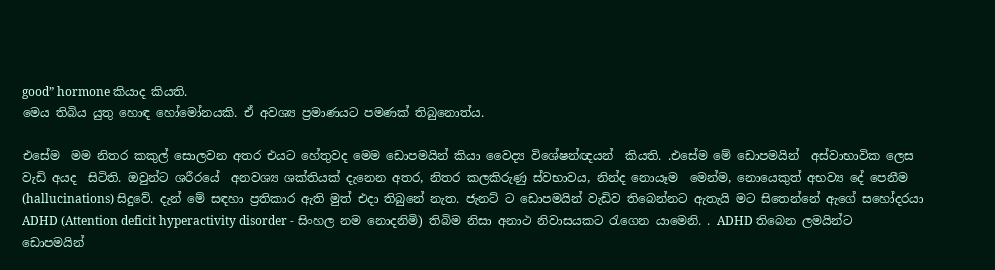good” hormone කියාද කියති.
මෙය තිබිය යුතු හොඳ හෝමෝනයකි. ඒ අවශ්‍ය ප්‍රමාණයට පමණක් තිබුනොත්ය.

එසේම  මම නිතර කකුල් සොලවන අතර එයට හේතුවද මෙම ඩොපමයින් කියා වෛද්‍ය විශේෂන්ඥයන්  කියති. .එසේම මේ ඩොපමයින්  අස්වාභාවික ලෙස වැඩි අයද  සිටිති. ඔවුන්ට ශරීරයේ  අනවශ්‍ය ශක්තියක් දැනෙන අතර, නිතර කලකිරුණු ස්වභාවය, නින්ද නොයෑම  මෙන්ම, නොයෙකුත් අභව්‍ය දේ පෙනීම  (hallucinations) සිදුවේ. දැන් මේ සඳහා ප්‍රතිකාර ඇති මුත් එදා තිබුනේ නැත. ජැනට් ට ඩොපමයින් වැඩිව තිබෙන්නට ඇතැයි මට සිතෙන්නේ ඇගේ සහෝදරයා ADHD (Attention deficit hyperactivity disorder - සිංහල නම නොදනිමි) තිබිම නිසා අනාථ නිවාසයකට රැගෙන යාමෙනි. . ADHD තිබෙන ලමයින්ට  ඩොපමයින්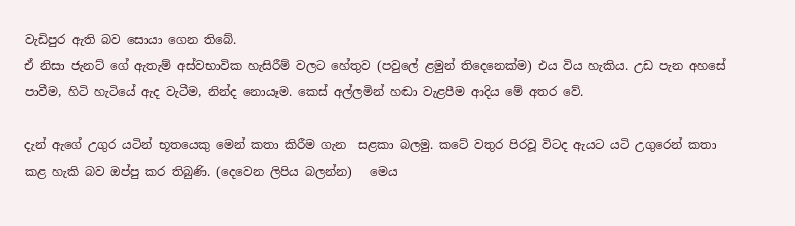වැඩිපුර ඇති බව සොයා ගෙන තිබේ.
ඒ නිසා ජැනට් ගේ ඇතැම් අස්වභාවික හැසිරීම් වලට හේතුව (පවුලේ ළමුන් තිදෙනෙක්ම) එය විය හැකිය. උඩ පැන අහසේ පාවීම, හිටි හැටියේ ඇද වැටීම, නින්ද නොයෑම. කෙස් අල්ලමින් හඬා වැළපීම ආදිය මේ අතර වේ.

දැන් ඇගේ උගුර යටින් භූතයෙකු මෙන් කතා කිරීම ගැන  සළකා බලමු. කටේ වතුර පිරවූ විටද ඇයට යටි උගුරෙන් කතා කළ හැකි බව ඔප්පු කර තිබුණි. (දෙවෙන ලිපිය බලන්න)   මෙය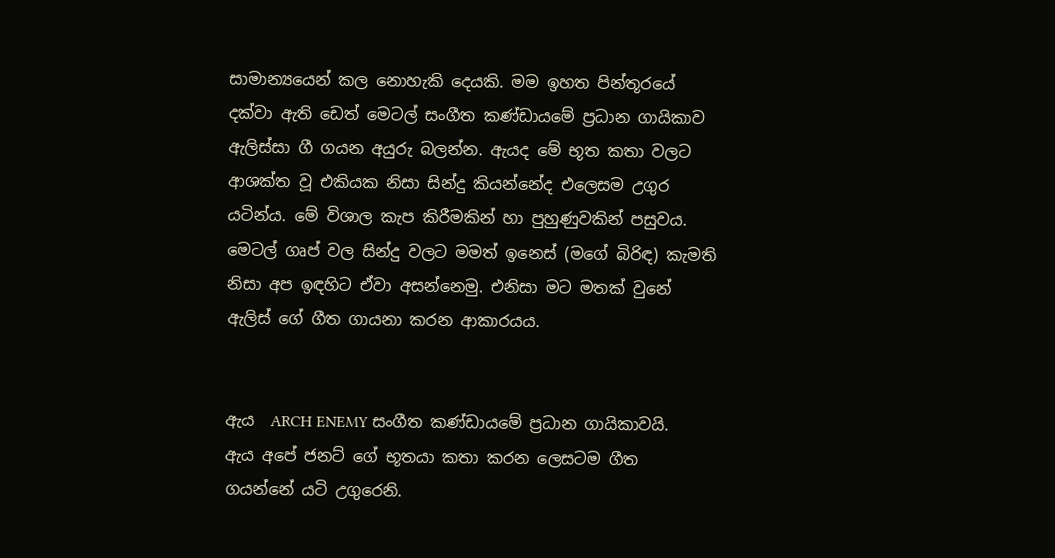සාමාන්‍යයෙන් කල නොහැකි දෙයකි. මම ඉහත පින්තූරයේ දක්වා ඇති ඩෙත් මෙටල් සංගීත කණ්ඩායමේ ප්‍රධාන ගායිකාව ඇලිස්සා ගී ගයන අයුරු බලන්න. ඇයද මේ භූත කතා වලට ආශක්ත වූ එකියක නිසා සින්දු කියන්නේද එලෙසම උගුර යටින්ය. මේ විශාල කැප කිරීමකින් හා පුහුණුවකින් පසුවය.
මෙටල් ගෘප් වල සින්දු වලට මමත් ඉනෙස් (මගේ බිරිඳ) කැමති නිසා අප ඉඳහිට ඒවා අසන්නෙමු. එනිසා මට මතක් වුනේ ඇලිස් ගේ ගීත ගායනා කරන ආකාරයය.


ඇය  ARCH ENEMY සංගීත කණ්ඩායමේ ප්‍රධාන ගායිකාවයි.  ඇය අපේ ජනට් ගේ භූතයා කතා කරන ලෙසටම ගීත ගයන්නේ යටි උගුරෙනි.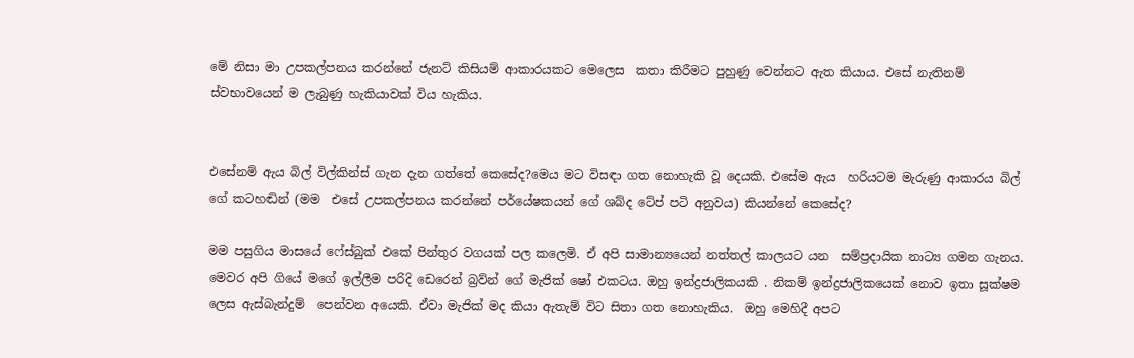මේ නිසා මා උපකල්පනය කරන්නේ ජැනට් කිසියම් ආකාරයකට මෙලෙස  කතා කිරීමට පුහුණු වෙන්නට ඇත කියාය. එසේ නැතිනම් ස්වභාවයෙන් ම ලැබුණු හැකියාවක් විය හැකිය.


එසේනම් ඇය බිල් විල්කින්ස් ගැන දැන ගත්තේ කෙසේද?මෙය මට විසඳා ගත නොහැකි වූ දෙයකි. එසේම ඇය  හරියටම මැරුණු ආකාරය බිල් ගේ කටහඬින් (මම  එසේ උපකල්පනය කරන්නේ පර්යේෂකයන් ගේ ශබ්ද ටේප් පටි අනුවය) කියන්නේ කෙසේද?

මම පසුගිය මාසයේ ෆේස්බුක් එකේ පින්තුර වගයක් පල කලෙමි. ඒ අපි සාමාන්‍යයෙන් නත්තල් කාලයට යන  සම්ප්‍රදායික නාට්‍ය ගමන ගැනය. මෙවර අපි ගියේ මගේ ඉල්ලීම පරිදි ඩෙරෙන් බ්‍රව්න් ගේ මැජික් ෂෝ එකටය. ඔහු ඉන්ද්‍රජාලිකයකි . නිකම් ඉන්ද්‍රජාලිකයෙක් නොව ඉතා සූක්ෂම ලෙස ඇස්බැන්දුම්  පෙන්වන අයෙකි. ඒවා මැජික් මද කියා ඇතැම් විට සිතා ගත නොහැකිය.  ඔහු මෙහිදී අපට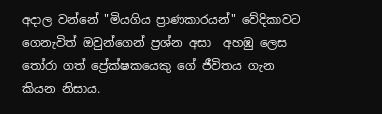අදාල වන්නේ "මියගිය ප්‍රාණකාරයන්" වේදිකාවට ගෙනැවිත් ඔවුන්ගෙන් ප්‍රශ්න අසා  අහඹු ලෙස තෝරා ගත් ප්‍රේක්ෂකයෙකු ගේ ජීවිතය ගැන කියන නිසාය.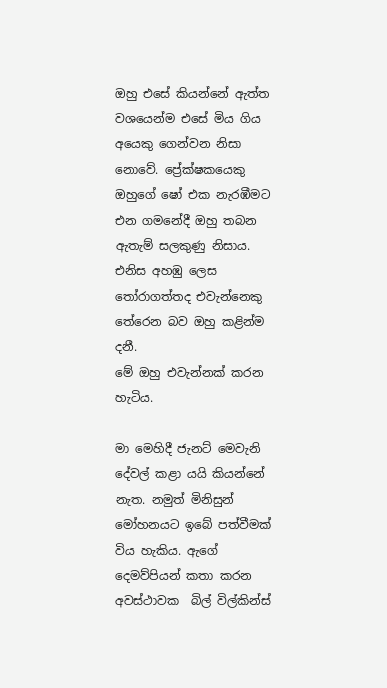ඔහු එසේ කියන්නේ ඇත්ත වශයෙන්ම එසේ මිය ගිය අයෙකු ගෙන්වන නිසා නොවේ. ප්‍රේක්ෂකයෙකු ඔහුගේ ෂෝ එක නැරඹීමට එන ගමනේදී ඔහු තබන ඇතැම් සලකුණු නිසාය. එනිස අහඹු ලෙස තෝරාගත්තද එවැන්නෙකු තේරෙන බව ඔහු කළින්ම දනී.
මේ ඔහු එවැන්නක් කරන හැටිය.

මා මෙහිදී ජැනට් මෙවැනි දේවල් කළා යයි කියන්නේ නැත. නමුත් මිනිසුන් මෝහනයට ඉබේ පත්වීමක් විය හැකිය. ඇගේ දෙමව්පියන් කතා කරන අවස්ථාවක  බිල් විල්කින්ස්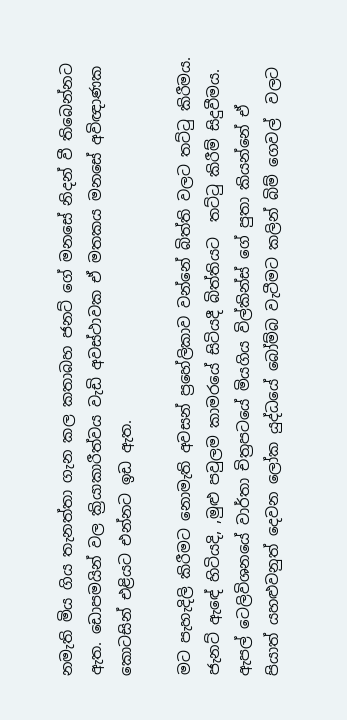නමැති මිය ගිය තැනත්තා ගැන කල කතාබහ ජනට් ගේ මනසේ නිදන් වී තිබෙන්නට ඇත. ඩොපමයින් වල ක්‍රියාකාරීත්වය වැඩි අවස්ථාවක ඒ මතකය මනසේ අවිඥාණක කොටසින් එළියට එන්නට ඉඩ ඇත.

මට පැහැදිලි කිරීමට නොමැති අවසන් ප්‍රහේලිකාව වන්නේ බිත්ති වලට තට්ටු කිරීමය. ජැනට් ඇඳේ හිටියදි, ,මුළු පවුලම කාමරයේ සිටියදී බිත්තියට  තට්ටු කිරීම් සිදුවීමය.  ඇපල් ටෙලිවිශනයේ වාර්තා චිත්‍රපටයේ මියගිය විල්කින්ස් ගේ පුතා කියන්නේ ඒ පියාත් යහළුවනුත් දෙවන ලෝක යුද්ධයේ බෝම්බ වැටීමට කලින් බිම් ගෙවල්  වලට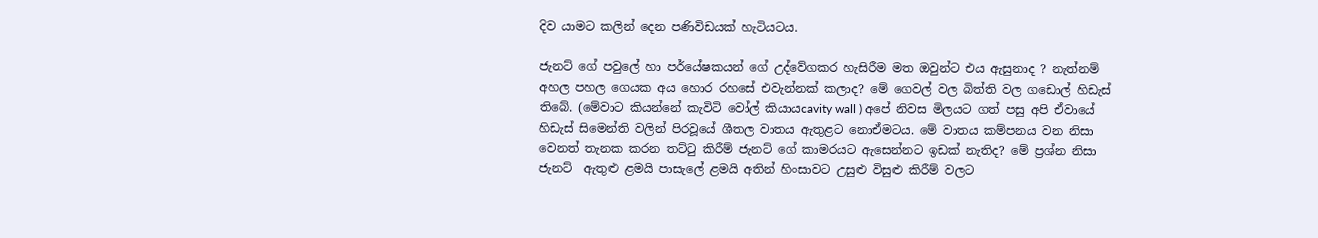දිව යාමට කලින් දෙන පණිවිඩයක් හැටියටය.

ජැනට් ගේ පවුලේ හා පර්යේෂකයන් ගේ උද්වේගකර හැසිරීම මත ඔවුන්ට එය ඇසුනාද ? නැත්නම් අහල පහල ගෙයක අය හොර රහසේ එවැන්නක් කලාද? මේ ගෙවල් වල බිත්ති වල ගඩොල් හිඩැස් තිබේ. (මේවාට කියන්නේ කැවිටි වෝල් කියායcavity wall ) අපේ නිවස මිලයට ගත් පසු අපි ඒවායේ හිඩැස් සිමෙන්ති වලින් පිරවූයේ ශීතල වාතය ඇතුළට නොඒමටය. මේ වාතය කම්පනය වන නිසා වෙනත් තැනක කරන තට්ටු කිරීම් ජැනට් ගේ කාමරයට ඇසෙන්නට ඉඩක් නැතිද? මේ ප්‍රශ්න නිසා ජැනට්  ඇතුළු ළමයි පාසැලේ ළමයි අතින් හිංසාවට උසුළු විසුළු කිරීම් වලට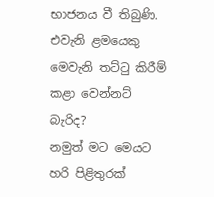භාජනය වී තිබුණි.  එවැනි ළමයෙකු මෙවැනි තට්ටු කිරීම් කළා වෙන්නට් බැරිද?
නමුත් මට මෙයට හරි පිළිතුරක්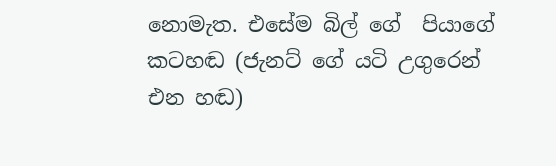නොමැත. එසේම බිල් ගේ  පියාගේ කටහඬ (ජැනට් ගේ යටි උගුරෙන් එන හඬ)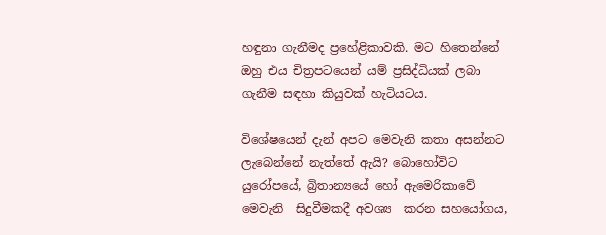හඳුනා ගැනීමද ප්‍රහේළිකාවකි. මට හිතෙන්නේ ඔහු එය චිත්‍රපටයෙන් යම් ප්‍රසිද්ධියක් ලබා ගැනීම සඳහා කියුවක් හැටියටය.

විශේෂයෙන් දැන් අපට මෙවැනි කතා අසන්නට ලැබෙන්නේ නැත්තේ ඇයි? බොහෝවිට යුරෝපයේ, බ්‍රිතාන්‍යයේ හෝ ඇමෙරිකාවේ මෙවැනි  සිදුවීමකදී අවශ්‍ය  කරන සහයෝගය,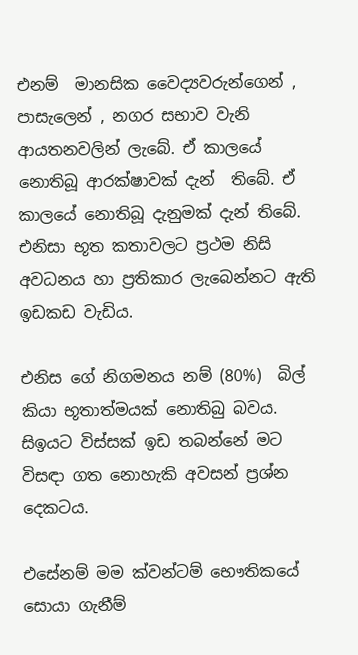එනම්  මානසික වෛද්‍යවරුන්ගෙන් , පාසැලෙන් , නගර සභාව වැනි ආයතනවලින් ලැබේ. ඒ කාලයේ නොතිබූ ආරක්ෂාවක් දැන්  තිබේ. ඒ කාලයේ නොතිබූ දැනුමක් දැන් තිබේ. එනිසා භූත කතාවලට ප්‍රථම නිසි අවධනය හා ප්‍රතිකාර ලැබෙන්නට ඇති ඉඩකඩ වැඩිය.

එනිස ගේ නිගමනය නම් (80%)  බිල් කියා භූතාත්මයක් නොතිබු බවය.  සිඉයට විස්සක් ඉඩ තබන්නේ මට විසඳා ගත නොහැකි අවසන් ප්‍රශ්න දෙකටය.

එසේනම් මම ක්වන්ටම් භෞතිකයේ  සොයා ගැනීම්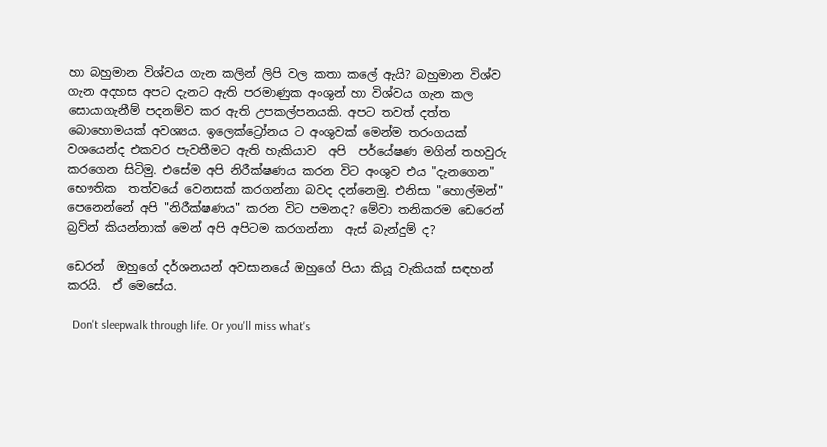හා බහුමාන විශ්වය ගැන කලින් ලිපි වල කතා කලේ ඇයි? බහුමාන විශ්ව ගැන අදහස අපට දැනට ඇති පරමාණුක අංශුන් හා විශ්වය ගැන කල සොයාගැනීම් පදනම්ව කර ඇති උපකල්පනයකි. අපට තවත් දත්ත බොහොමයක් අවශ්‍යය. ඉලෙක්ට්‍රෝනය ට අංශුවක් මෙන්ම තරංගයක් වශයෙන්ද එකවර පැවතීමට ඇති හැකියාව  අපි  පර්යේෂණ මගින් තහවුරු කරගෙන සිටිමු. එසේම අපි නිරීක්ෂණය කරන විට අංශුව එය "දැනගෙන"  භෞතික  තත්වයේ වෙනසක් කරගන්නා බවද දන්නෙමු. එනිසා "හොල්මන්" පෙනෙන්නේ අපි "නිරීක්ෂණය" කරන විට පමනද? මේවා තනිකරම ඩෙරෙන් බ්‍රව්න් කියන්නාක් මෙන් අපි අපිටම කරගන්නා  ඇස් බැන්දුම් ද?

ඩෙරන්  ඔහුගේ දර්ශනයන් අවසානයේ ඔහුගේ පියා කියූ වැකියක් සඳහන් කරයි.  ඒ මෙසේය.

  Don't sleepwalk through life. Or you'll miss what's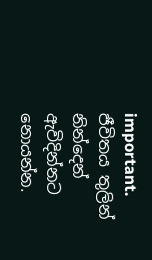important. ජීවිතය තුලින්  නින්දෙන් ඇවිදින්නට නොයන්න.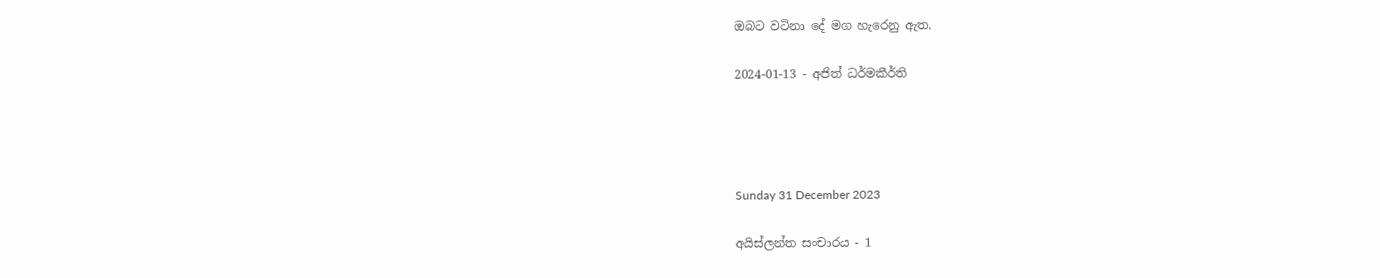ඔබට වටිනා දේ මග හැරෙනු ඇත.

2024-01-13 - අජිත් ධර්මකීර්ති




Sunday 31 December 2023

අයිස්ලන්ත සංචාරය - 1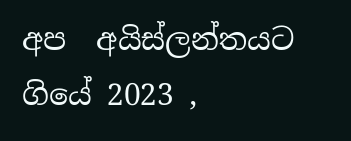අප  අයිස්ලන්තයට ගියේ 2023 ,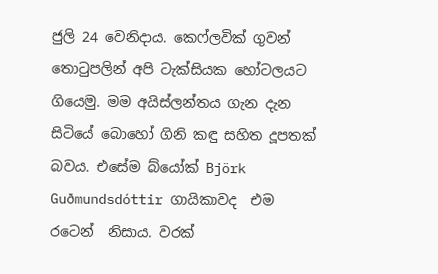ජුලි 24 වෙනිදාය. කෙෆ්ලවික් ගුවන් තොටුපලින් අපි ටැක්සියක හෝටලයට ගියෙමු. මම අයිස්ලන්තය ගැන දැන සිටියේ බොහෝ ගිනි කඳු සහිත දූපතක් බවය. එසේම බ්යෝක් Björk Guðmundsdóttir ගායිකාවද  එම රටෙන්  නිසාය. වරක්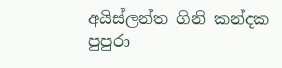අයිස්ලන්ත ගිනි කන්දක පුපුරා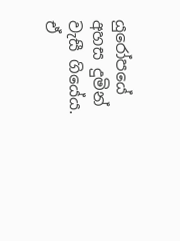යුරෝපයේ අහස දුමින් වැසී ගියේය. ඒ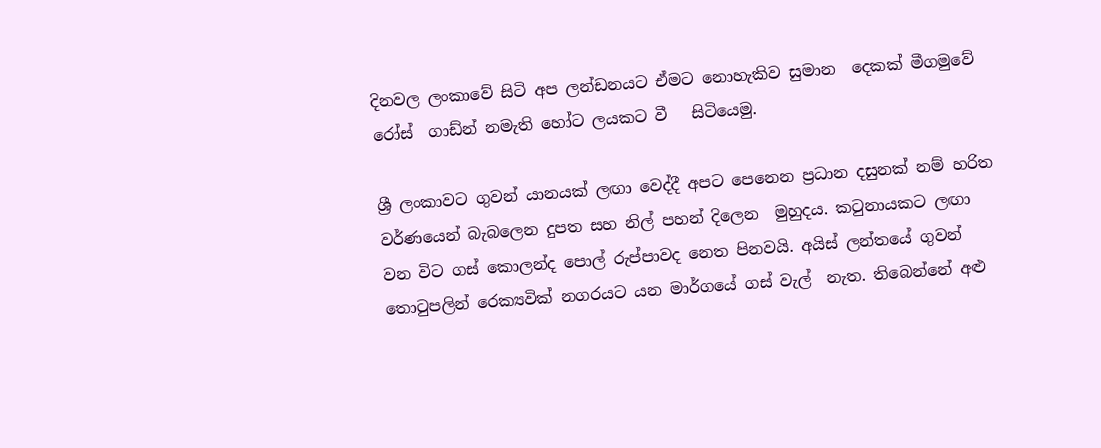දිනවල ලංකාවේ සිටි අප ලන්ඩනයට ඒමට නොහැකිව සුමාන  දෙකක් මීගමුවේ රෝස්  ගාඩ්න් නමැති හෝට ලයකට වී   සිටියෙමු.

ශ්‍රී ලංකාවට ගුවන් යානයක් ලඟා වෙද්දී අපට පෙනෙන ප්‍රධාන දසුනක් නම් හරිත වර්ණයෙන් බැබලෙන දුපත සහ නිල් පහන් දිලෙන  මුහුදය. කටුනායකට ලඟා වන විට ගස් කොලන්ද පොල් රුප්පාවද නෙත පිනවයි. අයිස් ලන්තයේ ගුවන් තොටුපලින් රෙක්‍යවික් නගරයට යන මාර්ගයේ ගස් වැල්  නැත. තිබෙන්නේ අළු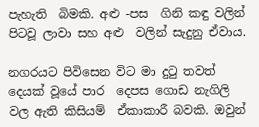පැහැති  බිමකි. අළු -පස  ගිනි කඳු වලින් පිටවූ ලාවා සහ අළු  වලින් සැදුනු ඒවාය.

නගරයට පිවිසෙන විට මා දුටු තවත් දෙයක් වූයේ පාර  දෙපස ගොඩ නැගිලි වල ඇති කිසියම්  ඒකාකාරී බවකි. ඔවුන්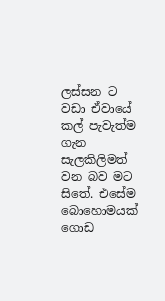ලස්සන ට වඩා ඒවායේ කල් පැවැත්ම ගැන සැලකිලිමත් වන බව මට සිතේ. එසේම බොහොමයක් ගොඩ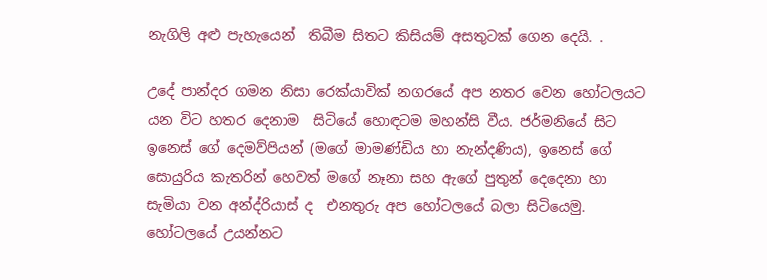නැගිලි අළු පැහැයෙන්  තිබීම සිතට කිසියම් අසතුටක් ගෙන දෙයි. .

උදේ පාන්දර ගමන නිසා රෙක්යාවික් නගරයේ අප නතර වෙන හෝටලයට  යන විට හතර දෙනාම  සිටියේ හොඳටම මහන්සි වීය. ජර්මනියේ සිට  ඉනෙස් ගේ දෙමව්පියන් (මගේ මාමණ්ඩිය හා නැන්දණිය), ඉනෙස් ගේ සොයුරිය කැතරින් හෙවත් මගේ නෑනා සහ ඇගේ පුතුන් දෙදෙනා හා සැමියා වන අන්ද්රියාස් ද  එනතුරු අප හෝටලයේ බලා සිටියෙමු. හෝටලයේ උයන්නට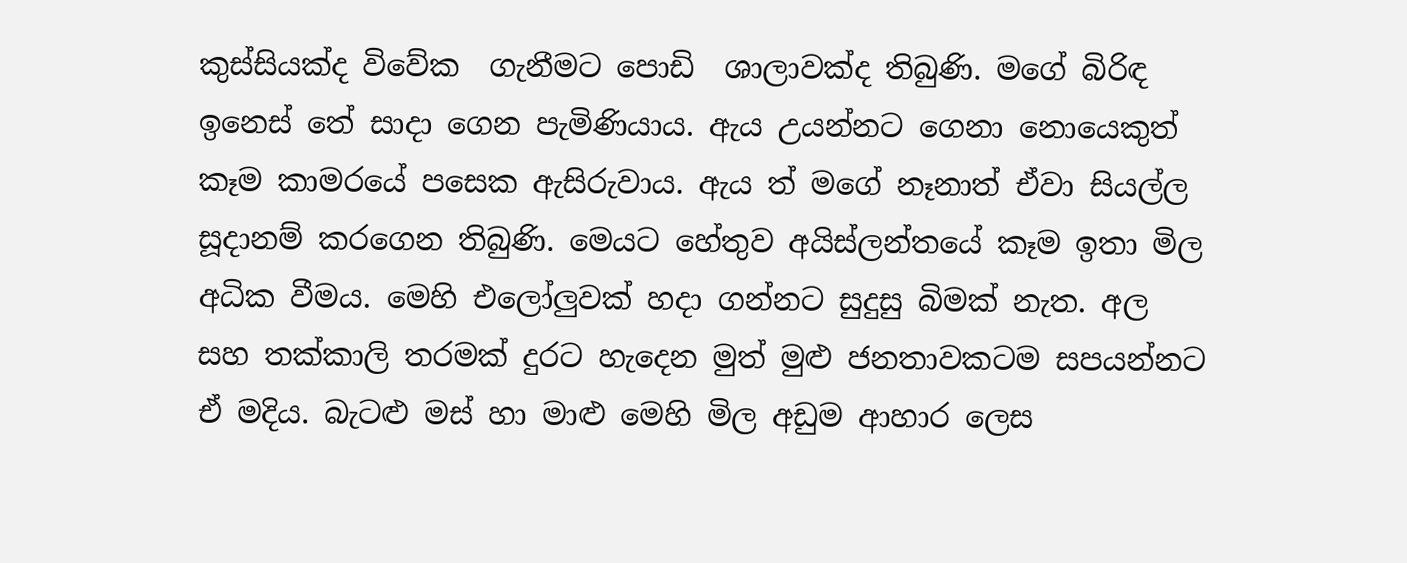කුස්සියක්ද විවේක  ගැනීමට පොඩි  ශාලාවක්ද තිබුණි. මගේ බිරිඳ ඉනෙස් තේ සාදා ගෙන පැමිණියාය. ඇය උයන්නට ගෙනා නොයෙකුත් කෑම කාමරයේ පසෙක ඇසිරුවාය. ඇය ත් මගේ නෑනාත් ඒවා සියල්ල සූදානම් කරගෙන තිබුණි. මෙයට හේතුව අයිස්ලන්තයේ කෑම ඉතා මිල අධික වීමය. මෙහි එලෝලුවක් හදා ගන්නට සුදුසු බිමක් නැත. අල සහ තක්කාලි තරමක් දුරට හැදෙන මුත් මුළු ජනතාවකටම සපයන්නට ඒ මදිය. බැටළු මස් හා මාළු මෙහි මිල අඩුම ආහාර ලෙස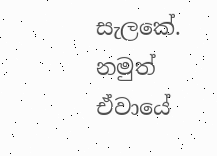සැලකේ. නමුත් ඒවායේ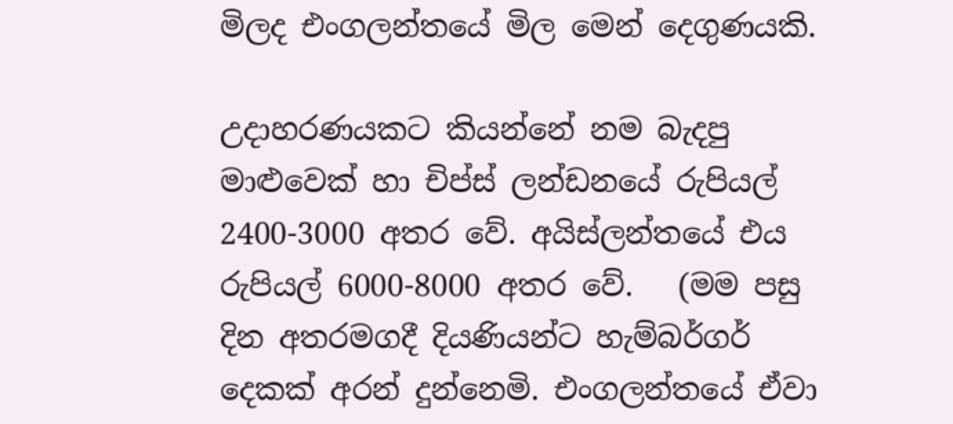මිලද එංගලන්තයේ මිල මෙන් දෙගුණයකි.

උදාහරණයකට කියන්නේ නම බැදපු මාළුවෙක් හා චිප්ස් ලන්ඩනයේ රුපියල්  2400-3000 අතර වේ. අයිස්ලන්තයේ එය රුපියල් 6000-8000 අතර වේ.   (මම පසු දින අතරමගදී දියණියන්ට හැම්බර්ගර් දෙකක් අරන් දුන්නෙමි. එංගලන්තයේ ඒවා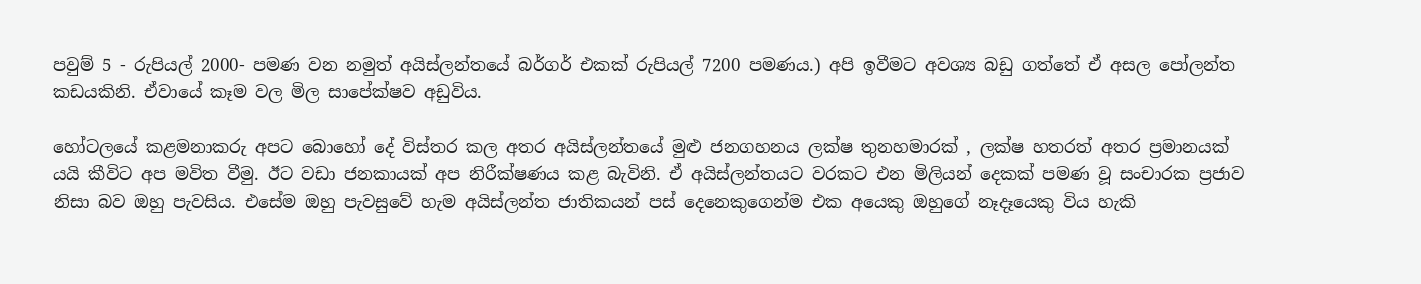පවුම් 5 - රුපියල් 2000- පමණ වන නමුත් අයිස්ලන්තයේ බර්ගර් එකක් රුපියල් 7200 පමණය.) අපි ඉවීමට අවශ්‍ය බඩු ගත්තේ ඒ අසල පෝලන්ත කඩයකිනි. ඒවායේ කෑම වල මිල සාපේක්ෂව අඩුවිය.

හෝටලයේ කළමනාකරු අපට බොහෝ දේ විස්තර කල අතර අයිස්ලන්තයේ මුළු ජනගහනය ලක්ෂ තුනහමාරක් , ලක්ෂ හතරත් අතර ප්‍රමානයක් යයි කීවිට අප මවිත වීමු. ඊට වඩා ජනකායක් අප නිරීක්ෂණය කළ බැවිනි. ඒ අයිස්ලන්තයට වරකට එන මිලියන් දෙකක් පමණ වූ සංචාරක ප්‍රජාව නිසා බව ඔහු පැවසිය. එසේම ඔහු පැවසුවේ හැම අයිස්ලන්ත ජාතිකයන් පස් දෙනෙකුගෙන්ම එක අයෙකු ඔහුගේ නෑදෑයෙකු විය හැකි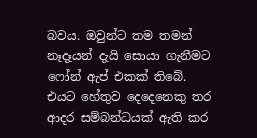බවය. ඔවුන්ට තම තමන් නෑදෑයන් දැයි සොයා ගැනීමට ෆෝන් ඇප් එකක් තිබේ. එයට හේතුව දෙදෙනෙකු තර ආදර සම්බන්ධයක් ඇති කර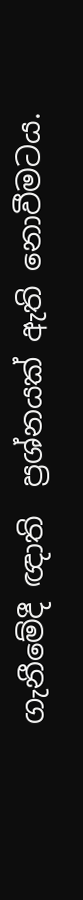ගැනීමේදී ඥාති  ප්‍රශ්නයක් ඇති නොවීමටය.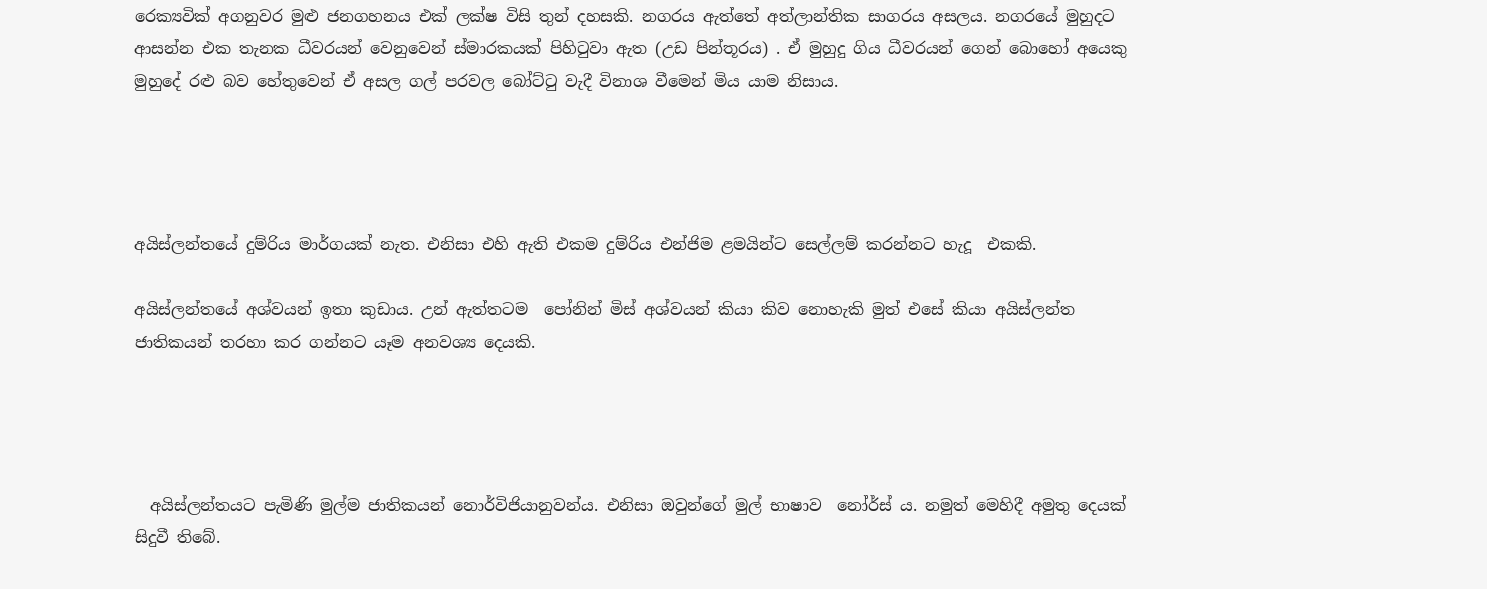රෙක්‍යවික් අගනුවර මුළු ජනගහනය එක් ලක්ෂ විසි තුන් දහසකි. නගරය ඇත්තේ අත්ලාන්තික සාගරය අසලය. නගරයේ මුහුදට ආසන්න එක තැනක ධීවරයන් වෙනුවෙන් ස්මාරකයක් පිහිටුවා ඇත (උඩ පින්තූරය) . ඒ මුහුදු ගිය ධීවරයන් ගෙන් බොහෝ අයෙකු මුහුදේ රළු බව හේතුවෙන් ඒ අසල ගල් පරවල බෝට්ටු වැදී විනාශ වීමෙන් මිය යාම නිසාය.




අයිස්ලන්තයේ දුම්රිය මාර්ගයක් නැත. එනිසා එහි ඇති එකම දුම්රිය එන්ජිම ළමයින්ට සෙල්ලම් කරන්නට හැදූ  එකකි.

අයිස්ලන්තයේ අශ්වයන් ඉතා කුඩාය. උන් ඇත්තටම  පෝනින් මිස් අශ්වයන් කියා කිව නොහැකි මුත් එසේ කියා අයිස්ලන්ත ජාතිකයන් තරහා කර ගන්නට යෑම අනවශ්‍ය දෙයකි.




  අයිස්ලන්තයට පැමිණි මුල්ම ජාතිකයන් නොර්විජියානුවන්ය. එනිසා ඔවුන්ගේ මුල් භාෂාව  නෝර්ස් ය. නමුත් මෙහිදී අමුතු දෙයක් සිදුවී තිබේ.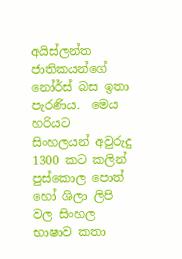අයිස්ලන්ත ජාතිකයන්ගේ නෝර්ස් බස ඉතා පැරණිය.  මෙය හරියට සිංහලයන් අවුරුදු 1300 කට කලින් පුස්කොල පොත් හෝ ශිලා ලිපි වල සිංහල භාෂාව කතා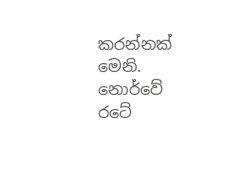කරන්නක් මෙනි. නොර්වේ  රටේ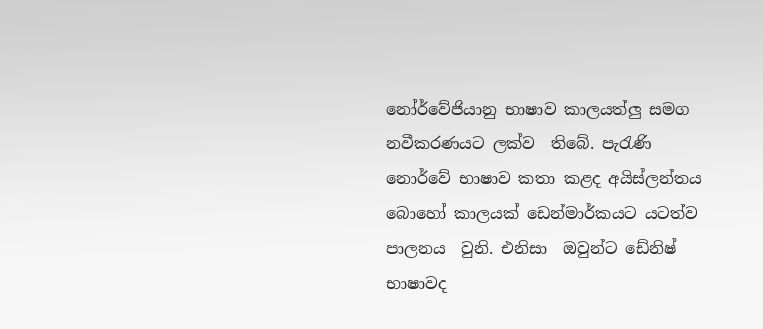නෝර්වේජියානු භාෂාව කාලයත්ලු සමග නවීකරණයට ලක්ව  තිබේ. පැරැණි  නොර්වේ භාෂාව කතා කළද අයිස්ලන්තය බොහෝ කාලයක් ඩෙන්මාර්කයට යටත්ව පාලනය  වුනි. එනිසා  ඔවුන්ට ඩේනිෂ් භාෂාවද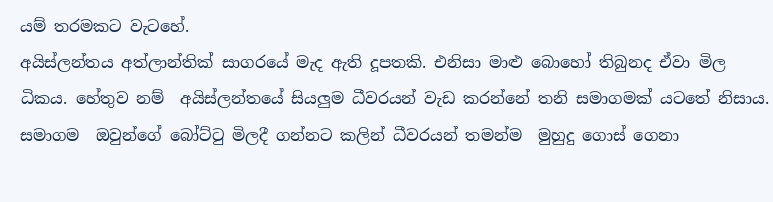යම් තරමකට වැටහේ.
අයිස්ලන්තය අත්ලාන්තික් සාගරයේ මැද ඇති දූපතකි. එනිසා මාළු බොහෝ තිබුනද ඒවා මිල ධිකය. හේතුව නම්  අයිස්ලන්තයේ සියලුම ධීවරයන් වැඩ කරන්නේ තනි සමාගමක් යටතේ නිසාය. සමාගම  ඔවුන්ගේ බෝට්ටු මිලදී ගන්නට කලින් ධීවරයන් තමන්ම  මුහුදු ගොස් ගෙනා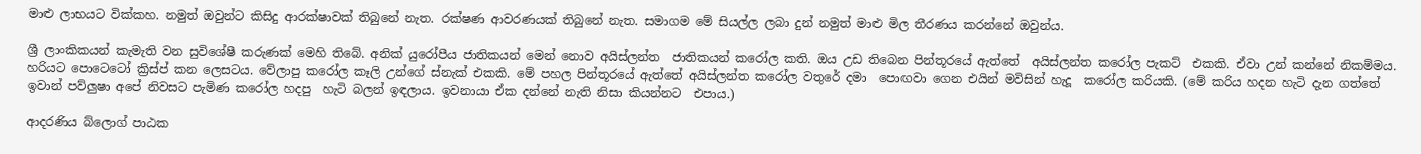මාළු ලාභයට වික්කහ. නමුත් ඔවුන්ට කිසිදු ආරක්ෂාවක් තිබුනේ නැත. රක්ෂණ ආවරණයක් තිබුනේ නැත. සමාගම මේ සියල්ල ලබා දුන් නමුත් මාළු මිල තීරණය කරන්නේ ඔවුන්ය.

ශ්‍රී ලාංකිකයන් කැමැති වන සුවිශේෂී කරුණක් මෙහි තිබේ. අනික් යුරෝපීය ජාතිකයන් මෙන් නොව අයිස්ලන්ත  ජාතිකයන් කරෝල කති. ඔය උඩ තිබෙන පින්තූරයේ ඇත්තේ  අයිස්ලන්ත කරෝල පැකට්  එකකි. ඒවා උන් කන්නේ නිකම්මය. හරියට පොටෙටෝ ක්‍රිස්ප් කන ලෙසටය. වේලාපු කරෝල කෑලි උන්ගේ ස්නැක් එකකි. මේ පහල පින්තූරයේ ඇත්තේ අයිස්ලන්ත කරෝල වතුරේ දමා  පොඟවා ගෙන එයින් මවිසින් හැදූ  කරෝල කරියකි. (මේ කරිය හදන හැටි දැන ගත්තේ ඉවාන් පව්ලුෂා අපේ නිවසට පැමිණ කරෝල හදපු  හැටි බලන් ඉඳලාය. ඉවනායා ඒක දන්නේ නැති නිසා කියන්නට  එපාය.)

ආදරණිය බ්ලොග් පාඨක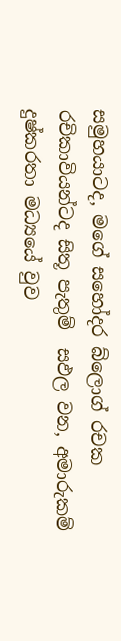සමුහයාටද, මගේ සහෝදර බ්ලොග් රචක  රචිකාවියන්ටද සිතූ පැතුම්  සඵල වන, අමාරුකම් දුෂ්කරතා මධ්‍යයේ වුව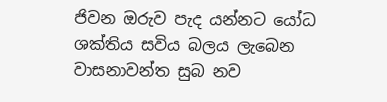ජිවන ඔරුව පැද යන්නට යෝධ ශක්තිය සවිය බලය ලැබෙන වාසනාවන්ත සුබ නව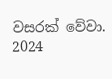වසරක් වේවා. 2024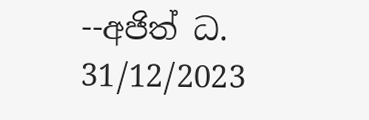--අජිත් ධ. 31/12/2023